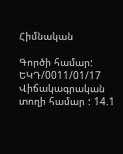Հիմնական

Գործի համար: ԵԿԴ/0011/01/17
Վիճակագրական տողի համար : 14.1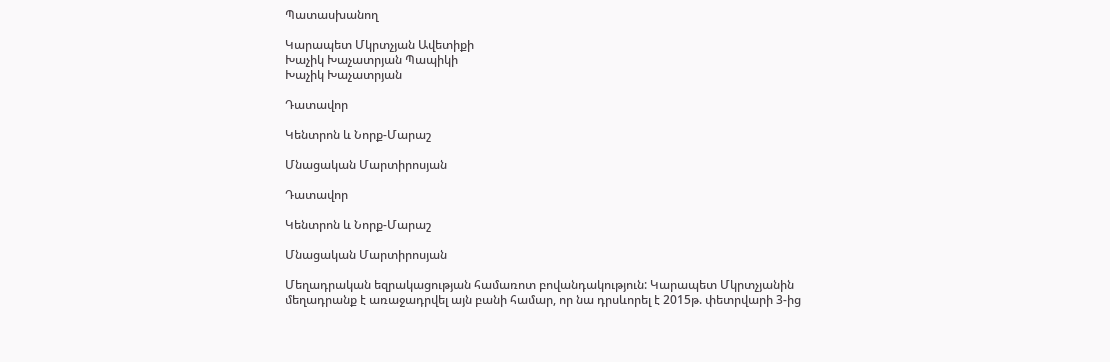Պատասխանող

Կարապետ Մկրտչյան Ավետիքի
Խաչիկ Խաչատրյան Պապիկի
Խաչիկ Խաչատրյան

Դատավոր

Կենտրոն և Նորք-Մարաշ

Մնացական Մարտիրոսյան

Դատավոր

Կենտրոն և Նորք-Մարաշ

Մնացական Մարտիրոսյան

Մեղադրական եզրակացության համառոտ բովանդակություն: Կարապետ Մկրտչյանին մեղադրանք է առաջադրվել այն բանի համար, որ նա դրսևորել է 2015թ. փետրվարի 3-ից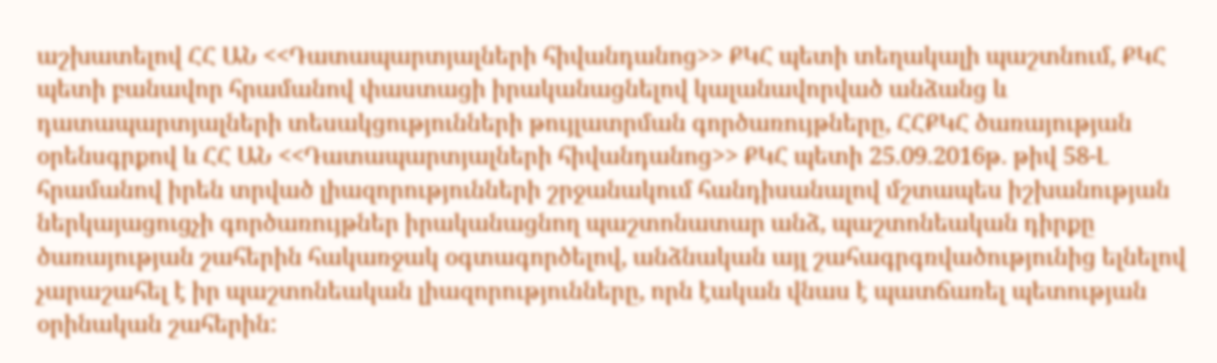աշխատելով ՀՀ ԱՆ <<Դատապարտյալների հիվանդանոց>> ՔԿՀ պետի տեղակալի պաշտնում, ՔԿՀ պետի բանավոր հրամանով փաստացի իրականացնելով կալանավորված անձանց և դատապարտյալների տեսակցությունների թույլատրման գործառույթները, ՀՀՔԿՀ ծառայության օրենսգրքով և ՀՀ ԱՆ <<Դատապարտյալների հիվանդանոց>> ՔԿՀ պետի 25.09.2016թ. թիվ 58-Լ հրամանով իրեն տրված լիազորությունների շրջանակում հանդիսանալով մշտապես իշխանության ներկայացուցչի գործառույթներ իրականացնող պաշտոնատար անձ, պաշտոնեական դիրքը ծառայության շահերին հակառջակ օգտագործելով, անձնական այլ շահագրգռվածությունից ելնելով չարաշահել է իր պաշտոնեական լիազորությունները, որն էական վնաս է պատճառել պետության օրինական շահերին: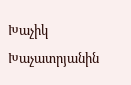Խաչիկ Խաչատրյանին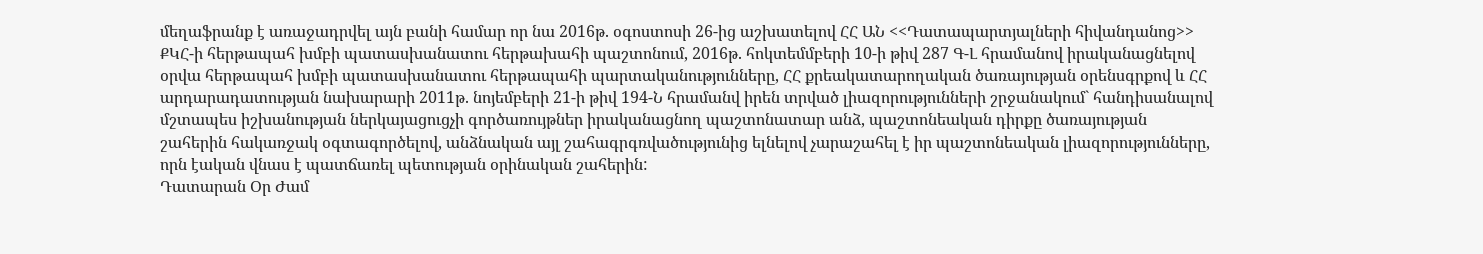մեղաֆրանք է առաջադրվել այն բանի համար որ նա 2016թ. օգոստոսի 26-ից աշխատելով ՀՀ ԱՆ <<Դատապարտյալների հիվանդանոց>> ՔԿՀ-ի հերթապահ խմբի պատասխանատու հերթախահի պաշտոնում, 2016թ. հոկտեմմբերի 10-ի թիվ 287 Գ-Լ հրամանով իրականացնելով օրվա հերթապահ խմբի պատասխանատու հերթապահի պարտականությունները, ՀՀ քրեակատարողական ծառայության օրենսգրքով և ՀՀ արդարադատության նախարարի 2011թ. նոյեմբերի 21-ի թիվ 194-Ն հրամանվ իրեն տրված լիազորությունների շրջանակում` հանդիսանալով մշտապես իշխանության ներկայացուցչի գործառույթներ իրականացնող պաշտոնատար անձ, պաշտոնեական դիրքը ծառայության շահերին հակառջակ օգտագործելով, անձնական այլ շահագրգռվածությունից ելնելով չարաշահել է իր պաշտոնեական լիազորությունները, որն էական վնաս է պատճառել պետության օրինական շահերին:
Դատարան Օր Ժամ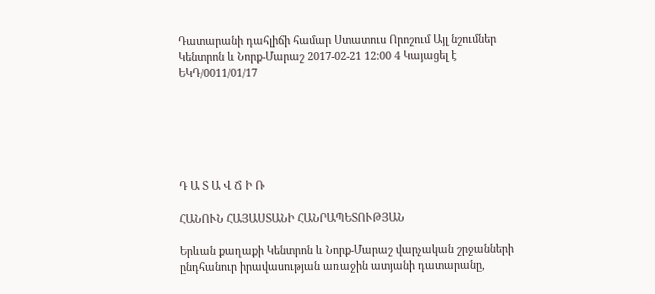Դատարանի դահլիճի համար Ստատուս Որոշում Այլ նշումներ
Կենտրոն և Նորք-Մարաշ 2017-02-21 12:00 4 Կայացել է
ԵԿԴ/0011/01/17






Դ Ա Տ Ա Վ Ճ Ի Ռ

ՀԱՆՈՒՆ ՀԱՅԱՍՏԱՆԻ ՀԱՆՐԱՊԵՏՈՒԹՅԱՆ

Երևան քաղաքի Կենտրոն և Նորք-Մարաշ վարչական շրջանների ընդհանուր իրավասության առաջին ատյանի դատարանը,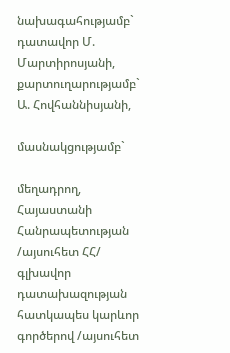նախագահությամբ` դատավոր Մ. Մարտիրոսյանի,
քարտուղարությամբ` Ա. Հովհաննիսյանի,

մասնակցությամբ`

մեղադրող,
Հայաստանի Հանրապետության /այսուհետ ՀՀ/
գլխավոր դատախազության
հատկապես կարևոր գործերով /այսուհետ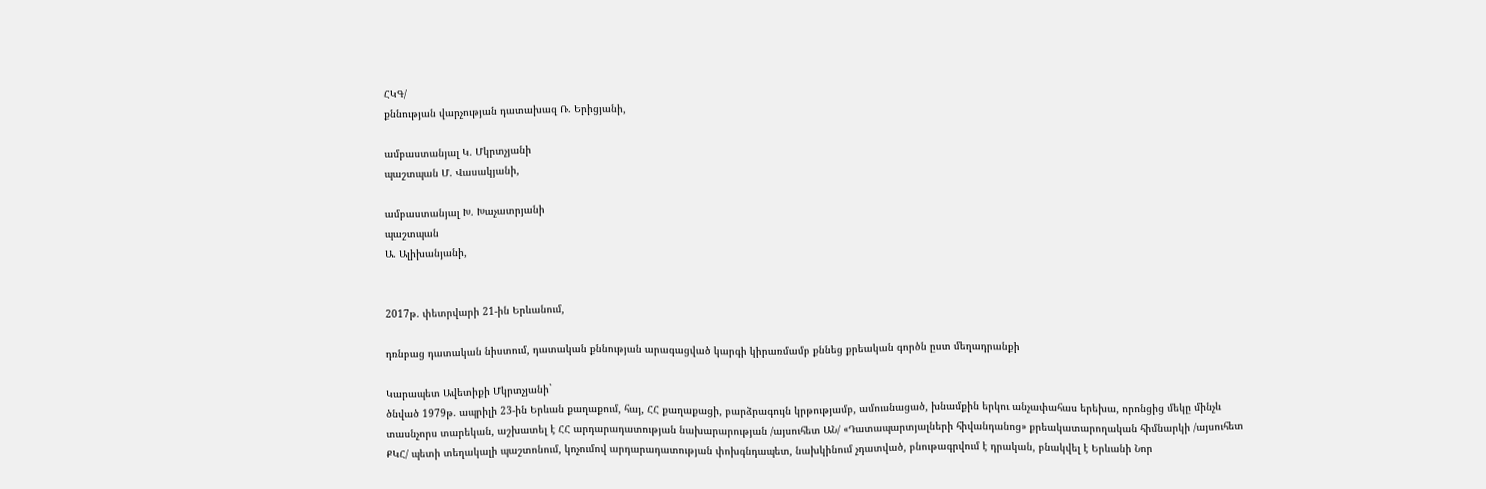ՀԿԳ/
քննության վարչության դատախազ Ռ. Երիցյանի,

ամբաստանյալ Կ. Մկրտչյանի
պաշտպան Մ. Վասակյանի,

ամբաստանյալ Խ. Խաչատրյանի
պաշտպան
Ա. Ալիխանյանի,


2017թ. փետրվարի 21-ին Երևանում,

դռնբաց դատական նիստում, դատական քննության արագացված կարգի կիրառմամբ քննեց քրեական գործն ըստ մեղադրանքի

Կարապետ Ավետիքի Մկրտչյանի`
ծնված 1979թ. ապրիլի 23-ին Երևան քաղաքում, հայ, ՀՀ քաղաքացի, բարձրագույն կրթությամբ, ամուսնացած, խնամքին երկու անչափահաս երեխա, որոնցից մեկը մինչև տասնչորս տարեկան, աշխատել է ՀՀ արդարադատության նախարարության /այսուհետ ԱՆ/ «Դատապարտյալների հիվանդանոց» քրեակատարողական հիմնարկի /այսուհետ ՔԿՀ/ պետի տեղակալի պաշտոնում, կոչումով արդարադատության փոխգնդապետ, նախկինում չդատված, բնութագրվում է դրական, բնակվել է Երևանի Նոր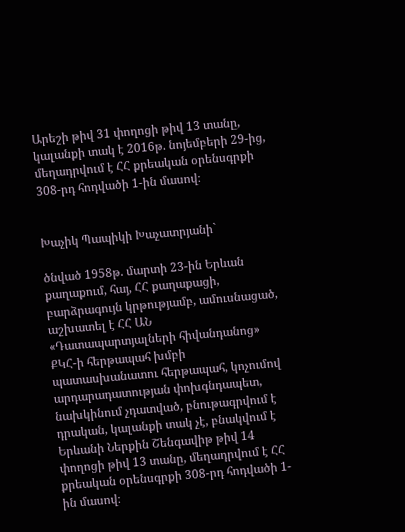Արեշի թիվ 31 փողոցի թիվ 13 տանը, կալանքի տակ է 2016թ. նոյեմբերի 29-ից, մեղադրվում է ՀՀ քրեական օրենսգրքի 308-րդ հոդվածի 1-ին մասով։


Խաչիկ Պապիկի Խաչատրյանի`

ծնված 1958թ. մարտի 23-ին Երևան քաղաքում, հայ, ՀՀ քաղաքացի, բարձրագույն կրթությամբ, ամուսնացած, աշխատել է ՀՀ ԱՆ «Դատապարտյալների հիվանդանոց» ՔԿՀ-ի հերթապահ խմբի պատասխանատու հերթապահ, կոչումով արդարադատության փոխգնդապետ, նախկինում չդատված, բնութագրվում է դրական, կալանքի տակ չէ, բնակվում է Երևանի Ներքին Շենգավիթ թիվ 14 փողոցի թիվ 13 տանը, մեղադրվում է ՀՀ քրեական օրենսգրքի 308-րդ հոդվածի 1-ին մասով։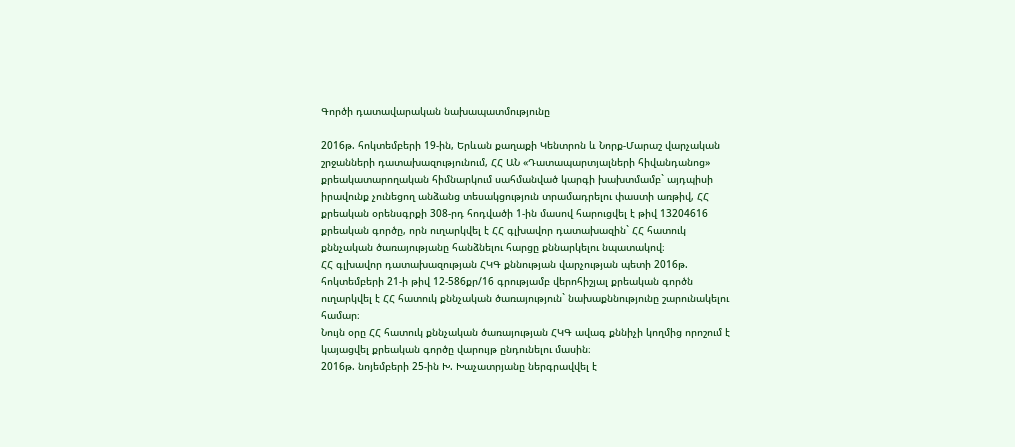Գործի դատավարական նախապատմությունը

2016թ. հոկտեմբերի 19-ին, Երևան քաղաքի Կենտրոն և Նորք-Մարաշ վարչական շրջանների դատախազությունում, ՀՀ ԱՆ «Դատապարտյալների հիվանդանոց» քրեակատարողական հիմնարկում սահմանված կարգի խախտմամբ` այդպիսի իրավունք չունեցող անձանց տեսակցություն տրամադրելու փաստի առթիվ, ՀՀ քրեական օրենսգրքի 308-րդ հոդվածի 1-ին մասով հարուցվել է թիվ 13204616 քրեական գործը, որն ուղարկվել է ՀՀ գլխավոր դատախազին` ՀՀ հատուկ քննչական ծառայությանը հանձնելու հարցը քննարկելու նպատակով։
ՀՀ գլխավոր դատախազության ՀԿԳ քննության վարչության պետի 2016թ. հոկտեմբերի 21-ի թիվ 12-586քր/16 գրությամբ վերոհիշյալ քրեական գործն ուղարկվել է ՀՀ հատուկ քննչական ծառայություն` նախաքննությունը շարունակելու համար։
Նույն օրը ՀՀ հատուկ քննչական ծառայության ՀԿԳ ավագ քննիչի կողմից որոշում է կայացվել քրեական գործը վարույթ ընդունելու մասին։
2016թ. նոյեմբերի 25-ին Խ. Խաչատրյանը ներգրավվել է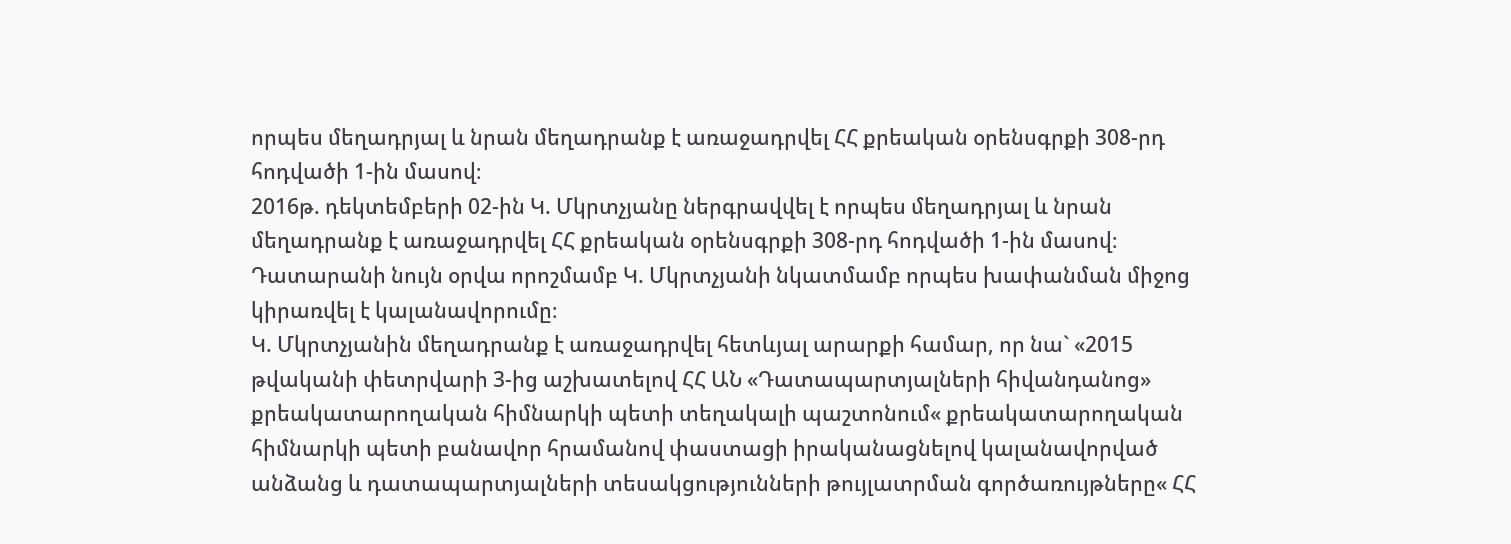որպես մեղադրյալ և նրան մեղադրանք է առաջադրվել ՀՀ քրեական օրենսգրքի 308-րդ հոդվածի 1-ին մասով։
2016թ. դեկտեմբերի 02-ին Կ. Մկրտչյանը ներգրավվել է որպես մեղադրյալ և նրան մեղադրանք է առաջադրվել ՀՀ քրեական օրենսգրքի 308-րդ հոդվածի 1-ին մասով։
Դատարանի նույն օրվա որոշմամբ Կ. Մկրտչյանի նկատմամբ որպես խափանման միջոց կիրառվել է կալանավորումը։
Կ. Մկրտչյանին մեղադրանք է առաջադրվել հետևյալ արարքի համար, որ նա` «2015 թվականի փետրվարի 3-ից աշխատելով ՀՀ ԱՆ «Դատապարտյալների հիվանդանոց» քրեակատարողական հիմնարկի պետի տեղակալի պաշտոնում« քրեակատարողական հիմնարկի պետի բանավոր հրամանով փաստացի իրականացնելով կալանավորված անձանց և դատապարտյալների տեսակցությունների թույլատրման գործառույթները« ՀՀ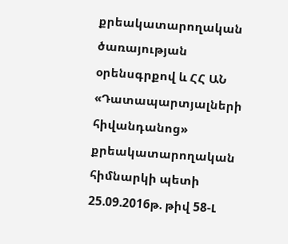քրեակատարողական ծառայության օրենսգրքով և ՀՀ ԱՆ «Դատապարտյալների հիվանդանոց» քրեակատարողական հիմնարկի պետի 25.09.2016թ. թիվ 58-Լ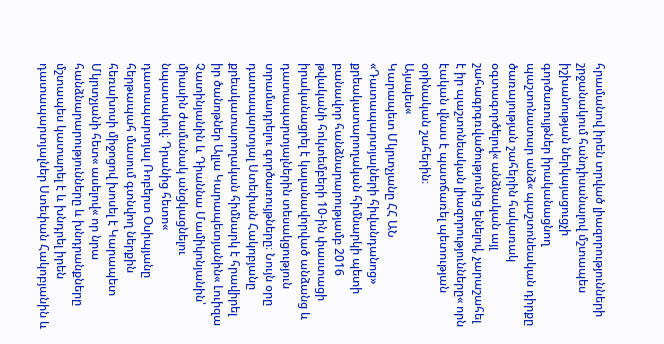հրամանով իրեն տրված լիազորությունների շրջանակում հանդիսանալով մշտապես իշխանության ներկայացուցչի գործառույթներ իրականացնող պաշտոնատար անձ« պաշտոնեական դիրքը ծառայության շահերին հակառակ օգտագործելով« անձնական այլ շահագրգռվածությունից ելնելով, չարաշահել է իր պաշտոնեական լիազորությունները« որն էական վնաս է պատճառել պետության օրինական շահերին։
Այսպես«
Կարապետ Մկրտչյանը ՀՀ ԱՆ «Դատապարտյալների հիվանդանոց» քրեակատարողական հիմնարկի պետի բանավոր հանձնարարությամբ 2016 թվականի հոկտեմբերի 10-ին փաստացի իրականացրել է կալանավորված անձանց և դատապարտյալներին տեսակցություն տրամադրելու գործառույթները։ Նույն օրը դատապարտյալ Ստեփան Հակոբյանը քրեակատարողական հիմնարկ է հրավիրել իր ծանոթներ Ալլա Կարապետյանին« Լուիզա Չատինյանին և Դիաննա Մամիկոնյանին՝ միասին ժամանակ անցկացնելու նպատակով։ Դրանից հետո« դատապարտյալ Ռոբերտ Օսիպյանը հերթապահ մասում գտնվող ներքին հեռախոսի միջոցով խոսել է Կարապետ Մկրտչյանի հետ« ասելով« որ նրա հանձնարարությունները և խնդրանքները մշտապես կատարել է և խնդրել իրեն դատապարտյալներ Ստեփան Հակոբյանին և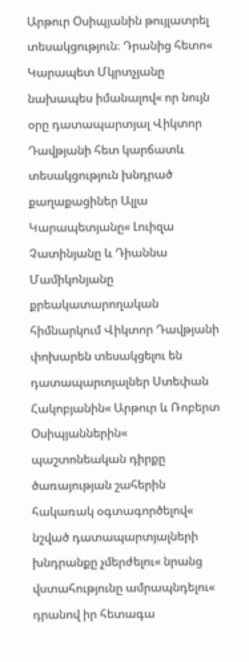Արթուր Օսիպյանին թույլատրել տեսակցություն։ Դրանից հետո« Կարապետ Մկրտչյանը նախապես իմանալով« որ նույն օրը դատապարտյալ Վիկտոր Դավթյանի հետ կարճատև տեսակցություն խնդրած քաղաքացիներ Ալլա Կարապետյանը« Լուիզա Չատինյանը և Դիաննա Մամիկոնյանը քրեակատարողական հիմնարկում Վիկտոր Դավթյանի փոխարեն տեսակցելու են դատապարտյալներ Ստեփան Հակոբյանին« Արթուր և Ռոբերտ Օսիպյաններին« պաշտոնեական դիրքը ծառայության շահերին հակառակ օգտագործելով« նշված դատապարտյալների խնդրանքը չմերժելու« նրանց վստահությունը ամրապնդելու« դրանով իր հետագա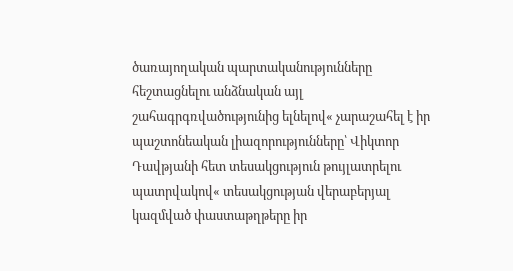ծառայողական պարտականությունները հեշտացնելու անձնական այլ շահագրգռվածությունից ելնելով« չարաշահել է իր պաշտոնեական լիազորությունները՝ Վիկտոր Դավթյանի հետ տեսակցություն թույլատրելու պատրվակով« տեսակցության վերաբերյալ կազմված փաստաթղթերը իր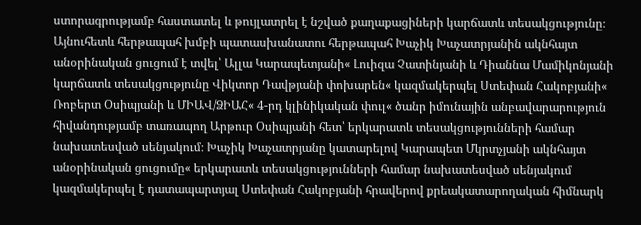ստորագրությամբ հաստատել և թույլատրել է նշված քաղաքացիների կարճատև տեսակցությունը։ Այնուհետև հերթապահ խմբի պատասխանատու հերթապահ Խաչիկ Խաչատրյանին ակնհայտ անօրինական ցուցում է տվել՝ Ալլա Կարապետյանի« Լուիզա Չատինյանի և Դիաննա Մամիկոնյանի կարճատև տեսակցությունը Վիկտոր Դավթյանի փոխարեն« կազմակերպել Ստեփան Հակոբյանի« Ռոբերտ Օսիպյանի և ՄԻԱՎ/ՁԻԱՀ« 4-րդ կլինիկական փուլ« ծանր իմունային անբավարարություն հիվանդությամբ տառապող Արթուր Օսիպյանի հետ՝ երկարատև տեսակցությունների համար նախատեսված սենյակում։ Խաչիկ Խաչատրյանը կատարելով Կարապետ Մկրտչյանի ակնհայտ անօրինական ցուցումը« երկարատև տեսակցությունների համար նախատեսված սենյակում կազմակերպել է դատապարտյալ Ստեփան Հակոբյանի հրավերով քրեակատարողական հիմնարկ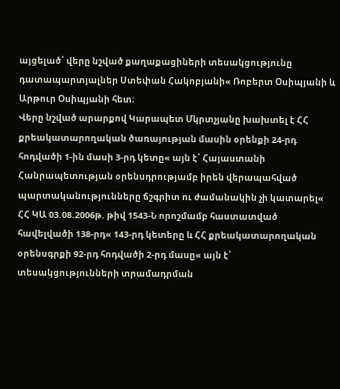այցելած՝ վերը նշված քաղաքացիների տեսակցությունը դատապարտյալներ Ստեփան Հակոբյանի« Ռոբերտ Օսիպյանի և Արթուր Օսիպյանի հետ։
Վերը նշված արարքով Կարապետ Մկրտչյանը խախտել է ՀՀ քրեակատարողական ծառայության մասին օրենքի 24-րդ հոդվածի 1-ին մասի 3-րդ կետը« այն է՝ Հայաստանի Հանրապետության օրենսդրությամբ իրեն վերապահված պարտականությունները ճշգրիտ ու ժամանակին չի կատարել« ՀՀ ԿԱ 03.08.2006թ. թիվ 1543-Ն որոշմամբ հաստատված հավելվածի 138-րդ« 143-րդ կետերը և ՀՀ քրեակատարողական օրենսգրքի 92-րդ հոդվածի 2-րդ մասը« այն է՝ տեսակցությունների տրամադրման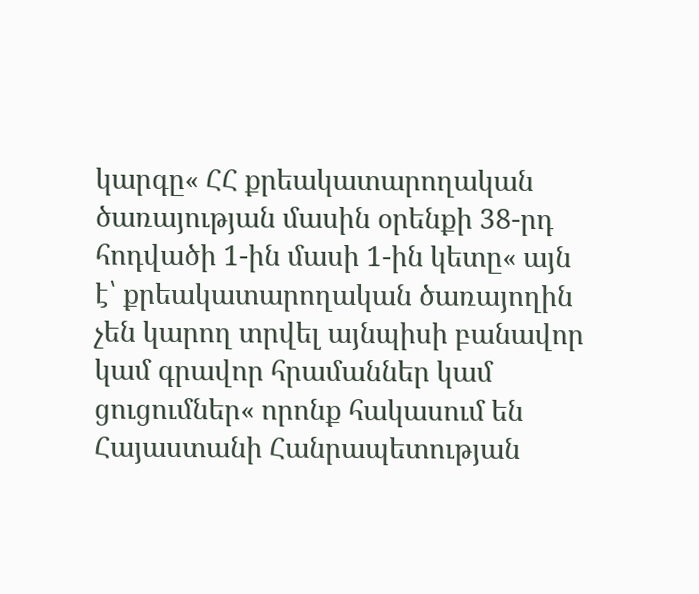կարգը« ՀՀ քրեակատարողական ծառայության մասին օրենքի 38-րդ հոդվածի 1-ին մասի 1-ին կետը« այն է՝ քրեակատարողական ծառայողին չեն կարող տրվել այնպիսի բանավոր կամ գրավոր հրամաններ կամ ցուցումներ« որոնք հակասում են Հայաստանի Հանրապետության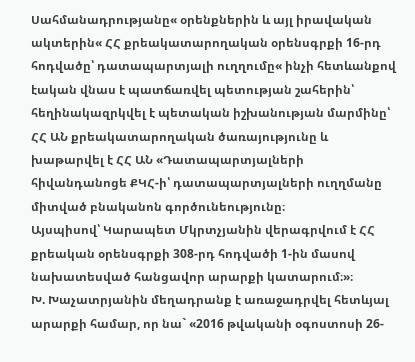Սահմանադրությանը« օրենքներին և այլ իրավական ակտերին« ՀՀ քրեակատարողական օրենսգրքի 16-րդ հոդվածը՝ դատապարտյալի ուղղումը« ինչի հետևանքով էական վնաս է պատճառվել պետության շահերին՝ հեղինակազրկվել է պետական իշխանության մարմինը՝ ՀՀ ԱՆ քրեակատարողական ծառայությունը և խաթարվել է ՀՀ ԱՆ «Դատապարտյալների հիվանդանոցե ՔԿՀ-ի՝ դատապարտյալների ուղղմանը միտված բնականոն գործունեությունը։
Այսպիսով՝ Կարապետ Մկրտչյանին վերագրվում է ՀՀ քրեական օրենսգրքի 308-րդ հոդվածի 1-ին մասով նախատեսված հանցավոր արարքի կատարում։»։
Խ. Խաչատրյանին մեղադրանք է առաջադրվել հետևյալ արարքի համար, որ նա` «2016 թվականի օգոստոսի 26-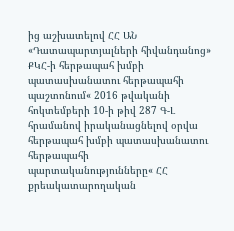ից աշխատելով ՀՀ ԱՆ «Դատապարտյալների հիվանդանոց» ՔԿՀ-ի հերթապահ խմբի պատասխանատու հերթապահի պաշտոնում« 2016 թվականի հոկտեմբերի 10-ի թիվ 287 Գ-Լ հրամանով իրականացնելով օրվա հերթապահ խմբի պատասխանատու հերթապահի պարտականությունները« ՀՀ քրեակատարողական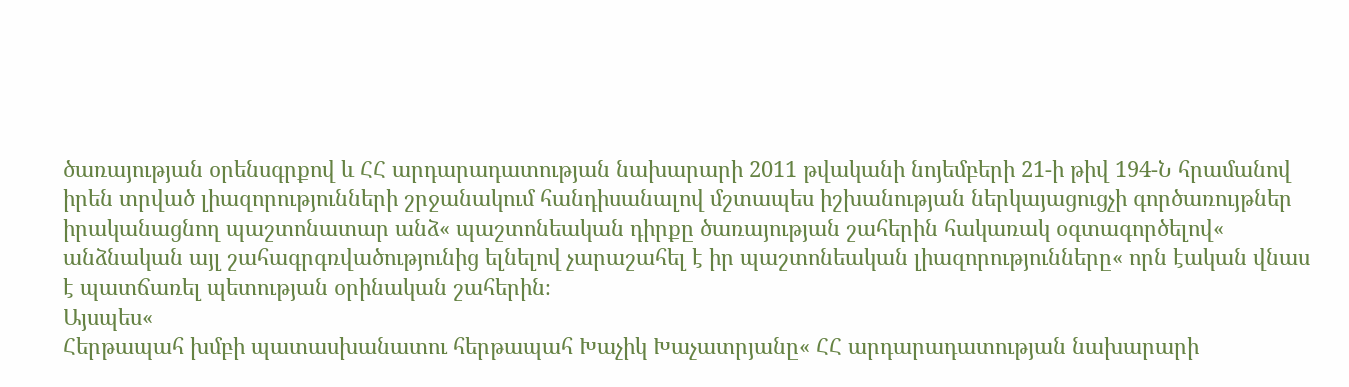ծառայության օրենսգրքով և ՀՀ արդարադատության նախարարի 2011 թվականի նոյեմբերի 21-ի թիվ 194-Ն հրամանով իրեն տրված լիազորությունների շրջանակում հանդիսանալով մշտապես իշխանության ներկայացուցչի գործառույթներ իրականացնող պաշտոնատար անձ« պաշտոնեական դիրքը ծառայության շահերին հակառակ օգտագործելով« անձնական այլ շահագրգռվածությունից ելնելով չարաշահել է իր պաշտոնեական լիազորությունները« որն էական վնաս է պատճառել պետության օրինական շահերին։
Այսպես«
Հերթապահ խմբի պատասխանատու հերթապահ Խաչիկ Խաչատրյանը« ՀՀ արդարադատության նախարարի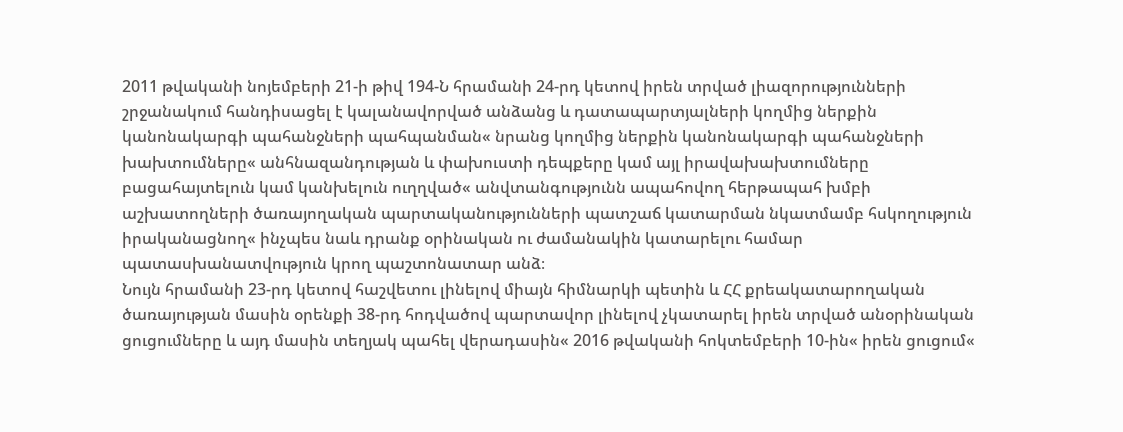2011 թվականի նոյեմբերի 21-ի թիվ 194-Ն հրամանի 24-րդ կետով իրեն տրված լիազորությունների շրջանակում հանդիսացել է կալանավորված անձանց և դատապարտյալների կողմից ներքին կանոնակարգի պահանջների պահպանման« նրանց կողմից ներքին կանոնակարգի պահանջների խախտումները« անհնազանդության և փախուստի դեպքերը կամ այլ իրավախախտումները բացահայտելուն կամ կանխելուն ուղղված« անվտանգությունն ապահովող հերթապահ խմբի աշխատողների ծառայողական պարտականությունների պատշաճ կատարման նկատմամբ հսկողություն իրականացնող« ինչպես նաև դրանք օրինական ու ժամանակին կատարելու համար պատասխանատվություն կրող պաշտոնատար անձ։
Նույն հրամանի 23-րդ կետով հաշվետու լինելով միայն հիմնարկի պետին և ՀՀ քրեակատարողական ծառայության մասին օրենքի 38-րդ հոդվածով պարտավոր լինելով չկատարել իրեն տրված անօրինական ցուցումները և այդ մասին տեղյակ պահել վերադասին« 2016 թվականի հոկտեմբերի 10-ին« իրեն ցուցում«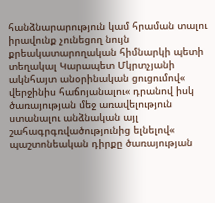հանձնարարություն կամ հրաման տալու իրավունք չունեցող նույն քրեակատարողական հիմնարկի պետի տեղակալ Կարապետ Մկրտչյանի ակնհայտ անօրինական ցուցումով« վերջինիս հաճոյանալու« դրանով իսկ ծառայության մեջ առավելություն ստանալու անձնական այլ շահագրգռվածությունից ելնելով« պաշտոնեական դիրքը ծառայության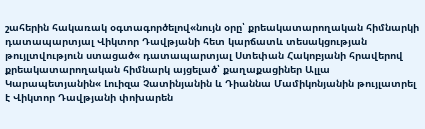շահերին հակառակ օգտագործելով«նույն օրը՝ քրեակատարողական հիմնարկի դատապարտյալ Վիկտոր Դավթյանի հետ կարճատև տեսակցության թույլտվություն ստացած« դատապարտյալ Ստեփան Հակոբյանի հրավերով քրեակատարողական հիմնարկ այցելած՝ քաղաքացիներ Ալլա Կարապետյանին« Լուիզա Չատինյանին և Դիաննա Մամիկոնյանին թույլատրել է Վիկտոր Դավթյանի փոխարեն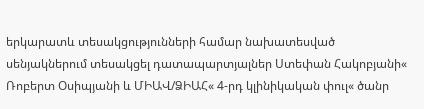երկարատև տեսակցությունների համար նախատեսված սենյակներում տեսակցել դատապարտյալներ Ստեփան Հակոբյանի« Ռոբերտ Օսիպյանի և ՄԻԱՎ/ՁԻԱՀ« 4-րդ կլինիկական փուլ« ծանր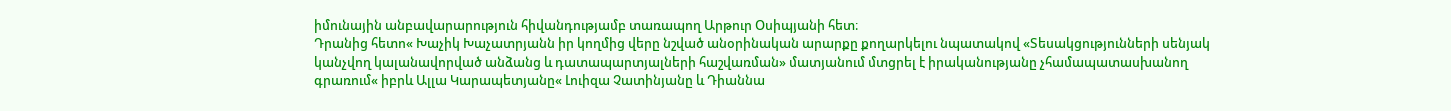իմունային անբավարարություն հիվանդությամբ տառապող Արթուր Օսիպյանի հետ։
Դրանից հետո« Խաչիկ Խաչատրյանն իր կողմից վերը նշված անօրինական արարքը քողարկելու նպատակով «Տեսակցությունների սենյակ կանչվող կալանավորված անձանց և դատապարտյալների հաշվառման» մատյանում մտցրել է իրականությանը չհամապատասխանող գրառում« իբրև Ալլա Կարապետյանը« Լուիզա Չատինյանը և Դիաննա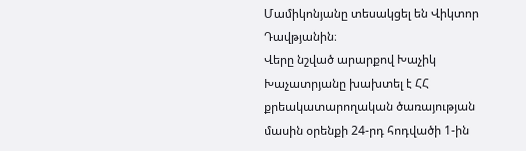Մամիկոնյանը տեսակցել են Վիկտոր Դավթյանին։
Վերը նշված արարքով Խաչիկ Խաչատրյանը խախտել է ՀՀ քրեակատարողական ծառայության մասին օրենքի 24-րդ հոդվածի 1-ին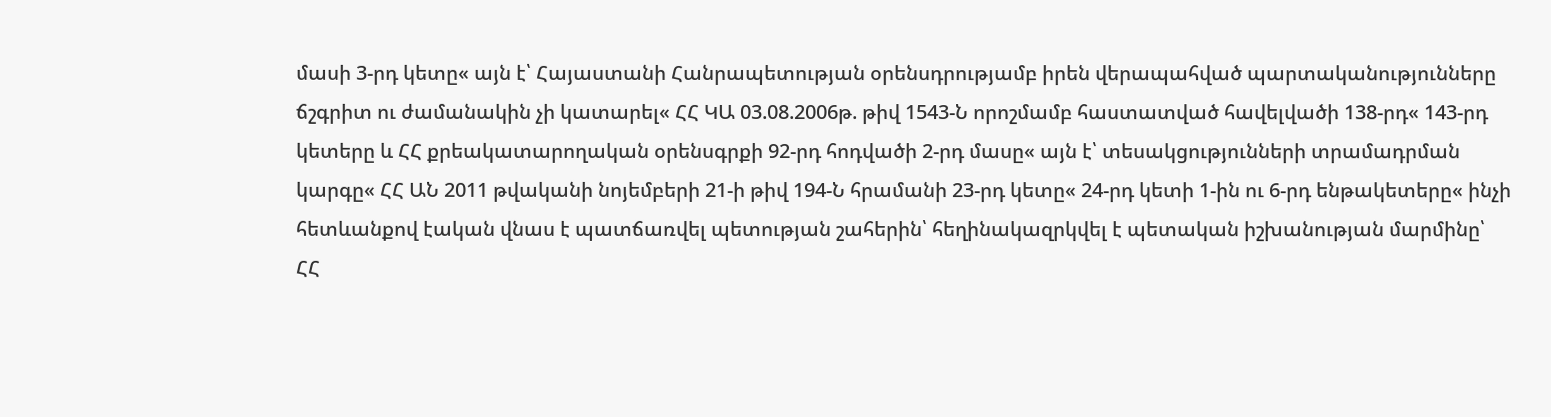մասի 3-րդ կետը« այն է՝ Հայաստանի Հանրապետության օրենսդրությամբ իրեն վերապահված պարտականությունները ճշգրիտ ու ժամանակին չի կատարել« ՀՀ ԿԱ 03.08.2006թ. թիվ 1543-Ն որոշմամբ հաստատված հավելվածի 138-րդ« 143-րդ կետերը և ՀՀ քրեակատարողական օրենսգրքի 92-րդ հոդվածի 2-րդ մասը« այն է՝ տեսակցությունների տրամադրման կարգը« ՀՀ ԱՆ 2011 թվականի նոյեմբերի 21-ի թիվ 194-Ն հրամանի 23-րդ կետը« 24-րդ կետի 1-ին ու 6-րդ ենթակետերը« ինչի հետևանքով էական վնաս է պատճառվել պետության շահերին՝ հեղինակազրկվել է պետական իշխանության մարմինը՝ ՀՀ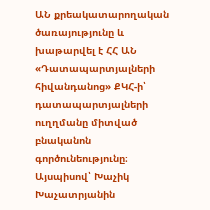ԱՆ քրեակատարողական ծառայությունը և խաթարվել է ՀՀ ԱՆ «Դատապարտյալների հիվանդանոց» ՔԿՀ-ի՝ դատապարտյալների ուղղմանը միտված բնականոն գործունեությունը։
Այսպիսով՝ Խաչիկ Խաչատրյանին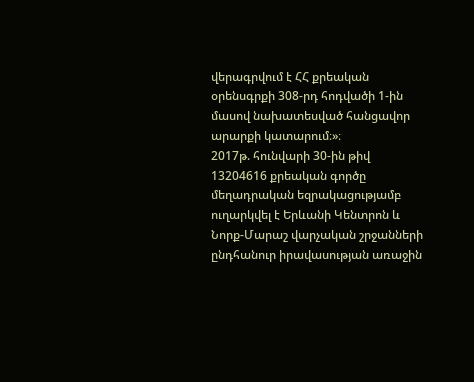վերագրվում է ՀՀ քրեական օրենսգրքի 308-րդ հոդվածի 1-ին մասով նախատեսված հանցավոր արարքի կատարում։»։
2017թ. հունվարի 30-ին թիվ 13204616 քրեական գործը մեղադրական եզրակացությամբ ուղարկվել է Երևանի Կենտրոն և Նորք-Մարաշ վարչական շրջանների ընդհանուր իրավասության առաջին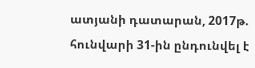ատյանի դատարան, 2017թ. հունվարի 31-ին ընդունվել է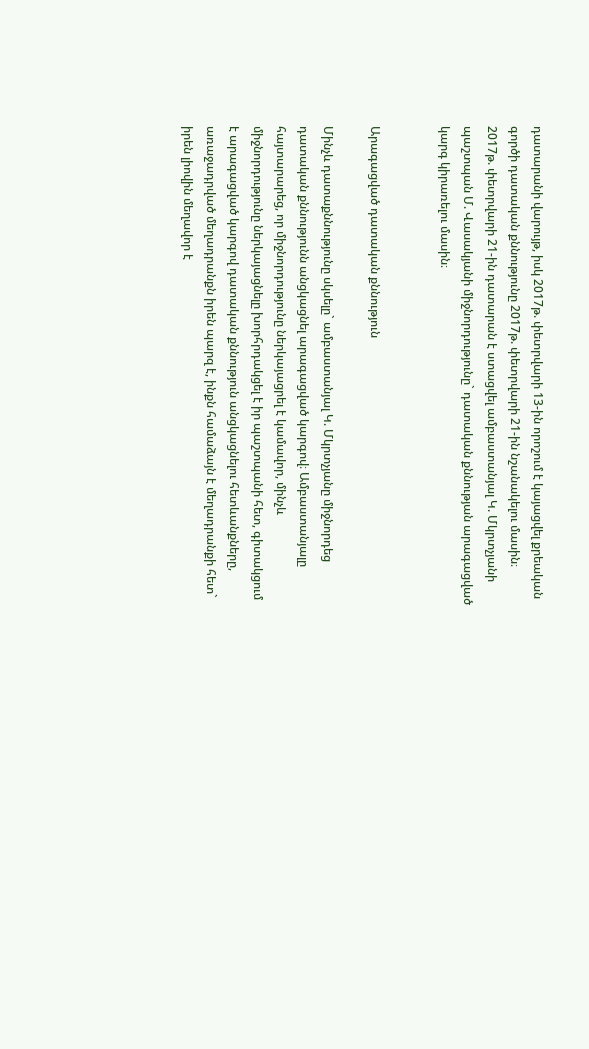դատարանի վարույթ, իսկ 2017թ. փետրվարի 13-ին որոշում է կայացվել քրեական գործի դատական քննությունը 2017թ. փետրվարի 21-ին նշանակելու մասին։
2017թ. փետրվարի 21-ին դատարան է ստացվել ամբաստանյալ Կ. Մկրտչյանի պաշտպան Մ. Վասակյանի միջնորդությունը` դատական քննության արագացված կարգ կիրառելու մասին։


Արագացված դատական քննություն

Մինչև դատաքննությունը սկսելը` ամբաստանյալ Կ. Մկրտչյանը միջնորդեց դատական քննությունն անցկացնել արագացված կարգով։ Ամբաստանյալը հայտարարեց, որ միջնորդությունը ներկայացրել է կամավոր, մինչև միջնորդությունը ներկայացնելը խորհրդակցել է իր պաշտպանի հետ, գիտակցում է արագացված կարգով դատական քննություն անցկացնելու հետևանքները, առաջադրված մեղադրանքն իրեն պարզ է, ինքն համաձայն է մեղադրանքի հետ` իրեն լիովին մեղավոր է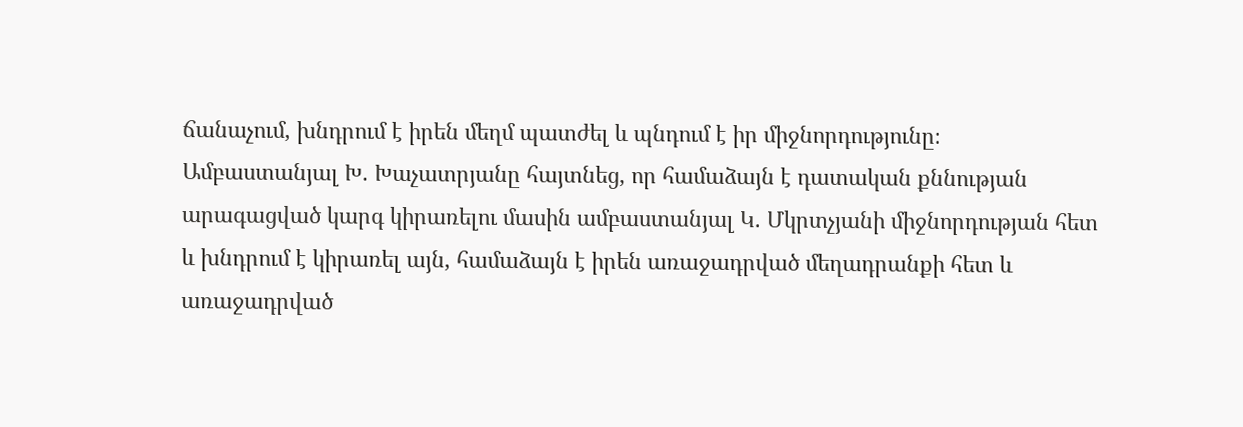ճանաչում, խնդրում է իրեն մեղմ պատժել և պնդում է իր միջնորդությունը։
Ամբաստանյալ Խ. Խաչատրյանը հայտնեց, որ համաձայն է դատական քննության արագացված կարգ կիրառելու մասին ամբաստանյալ Կ. Մկրտչյանի միջնորդության հետ և խնդրում է կիրառել այն, համաձայն է իրեն առաջադրված մեղադրանքի հետ և առաջադրված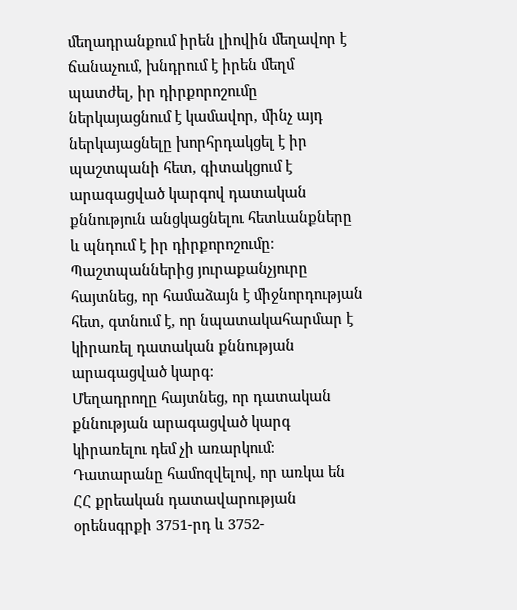մեղադրանքում իրեն լիովին մեղավոր է ճանաչում, խնդրում է իրեն մեղմ պատժել, իր դիրքորոշումը ներկայացնում է կամավոր, մինչ այդ ներկայացնելը խորհրդակցել է իր պաշտպանի հետ, գիտակցում է արագացված կարգով դատական քննություն անցկացնելու հետևանքները և պնդում է իր դիրքորոշումը։
Պաշտպաններից յուրաքանչյուրը հայտնեց, որ համաձայն է միջնորդության հետ, գտնում է, որ նպատակահարմար է կիրառել դատական քննության արագացված կարգ։
Մեղադրողը հայտնեց, որ դատական քննության արագացված կարգ կիրառելու դեմ չի առարկում։
Դատարանը համոզվելով, որ առկա են ՀՀ քրեական դատավարության օրենսգրքի 3751-րդ և 3752-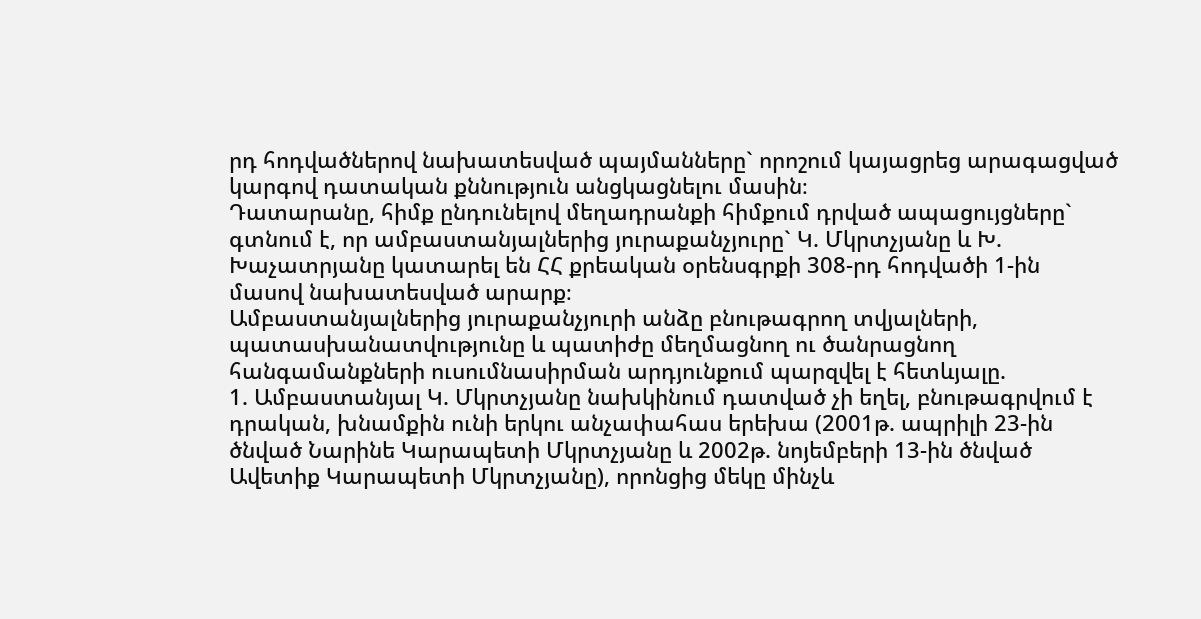րդ հոդվածներով նախատեսված պայմանները` որոշում կայացրեց արագացված կարգով դատական քննություն անցկացնելու մասին։
Դատարանը, հիմք ընդունելով մեղադրանքի հիմքում դրված ապացույցները` գտնում է, որ ամբաստանյալներից յուրաքանչյուրը` Կ. Մկրտչյանը և Խ. Խաչատրյանը կատարել են ՀՀ քրեական օրենսգրքի 308-րդ հոդվածի 1-ին մասով նախատեսված արարք։
Ամբաստանյալներից յուրաքանչյուրի անձը բնութագրող տվյալների, պատասխանատվությունը և պատիժը մեղմացնող ու ծանրացնող հանգամանքների ուսումնասիրման արդյունքում պարզվել է հետևյալը.
1. Ամբաստանյալ Կ. Մկրտչյանը նախկինում դատված չի եղել, բնութագրվում է դրական, խնամքին ունի երկու անչափահաս երեխա (2001թ. ապրիլի 23-ին ծնված Նարինե Կարապետի Մկրտչյանը և 2002թ. նոյեմբերի 13-ին ծնված Ավետիք Կարապետի Մկրտչյանը), որոնցից մեկը մինչև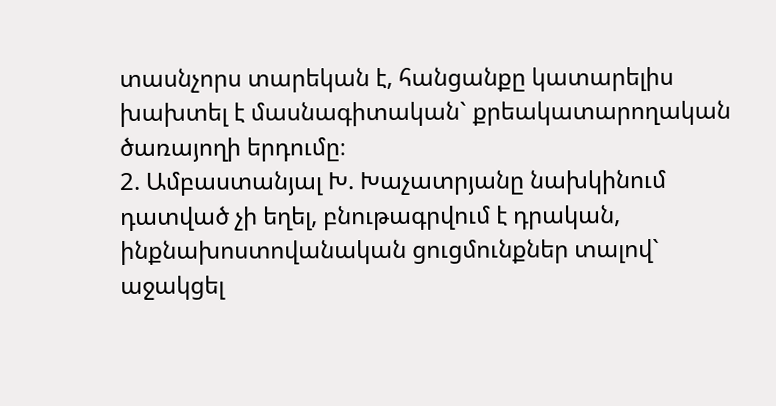տասնչորս տարեկան է, հանցանքը կատարելիս խախտել է մասնագիտական` քրեակատարողական ծառայողի երդումը։
2. Ամբաստանյալ Խ. Խաչատրյանը նախկինում դատված չի եղել, բնութագրվում է դրական, ինքնախոստովանական ցուցմունքներ տալով` աջակցել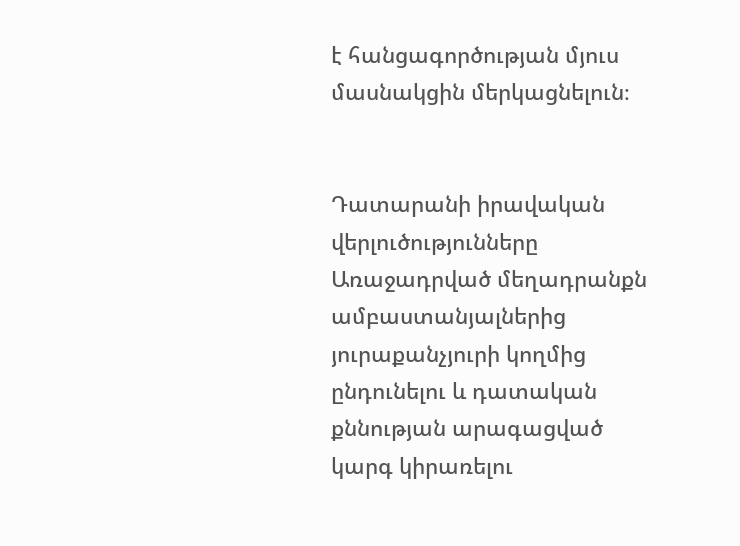է հանցագործության մյուս մասնակցին մերկացնելուն։


Դատարանի իրավական վերլուծությունները
Առաջադրված մեղադրանքն ամբաստանյալներից յուրաքանչյուրի կողմից ընդունելու և դատական քննության արագացված կարգ կիրառելու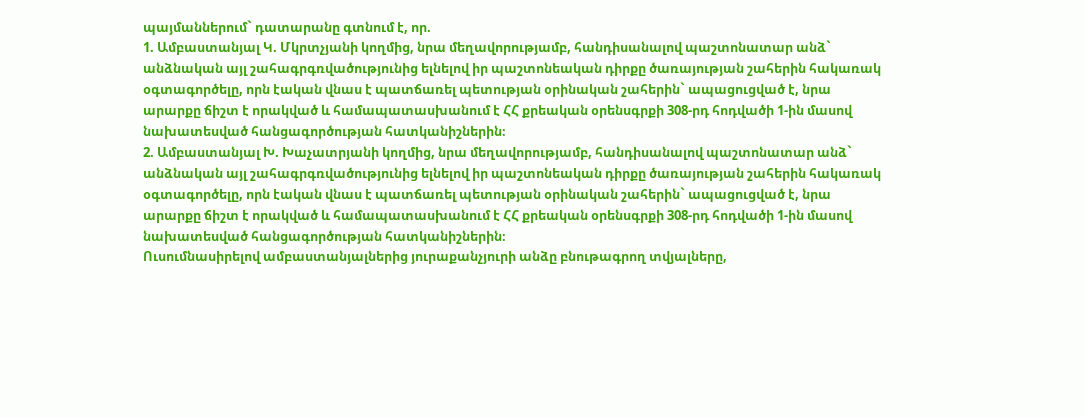պայմաններում` դատարանը գտնում է, որ.
1. Ամբաստանյալ Կ. Մկրտչյանի կողմից, նրա մեղավորությամբ, հանդիսանալով պաշտոնատար անձ` անձնական այլ շահագրգռվածությունից ելնելով իր պաշտոնեական դիրքը ծառայության շահերին հակառակ օգտագործելը, որն էական վնաս է պատճառել պետության օրինական շահերին` ապացուցված է, նրա արարքը ճիշտ է որակված և համապատասխանում է ՀՀ քրեական օրենսգրքի 308-րդ հոդվածի 1-ին մասով նախատեսված հանցագործության հատկանիշներին։
2. Ամբաստանյալ Խ. Խաչատրյանի կողմից, նրա մեղավորությամբ, հանդիսանալով պաշտոնատար անձ` անձնական այլ շահագրգռվածությունից ելնելով իր պաշտոնեական դիրքը ծառայության շահերին հակառակ օգտագործելը, որն էական վնաս է պատճառել պետության օրինական շահերին` ապացուցված է, նրա արարքը ճիշտ է որակված և համապատասխանում է ՀՀ քրեական օրենսգրքի 308-րդ հոդվածի 1-ին մասով նախատեսված հանցագործության հատկանիշներին։
Ուսումնասիրելով ամբաստանյալներից յուրաքանչյուրի անձը բնութագրող տվյալները,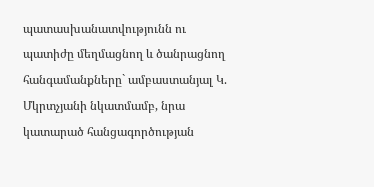պատասխանատվությունն ու պատիժը մեղմացնող և ծանրացնող հանգամանքները` ամբաստանյալ Կ. Մկրտչյանի նկատմամբ, նրա կատարած հանցագործության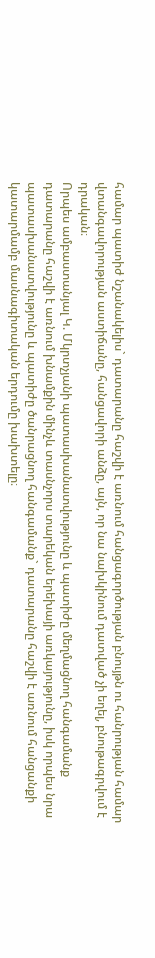համար պատիժ նշանակելիս` դատարանը հաշվի է առնում հանցագործության բնույթն ու հանրության համար վտանգավորության աստիճանը, հանցավորի անձը, այն, որ նա նախկինում դատված չի եղել, բնութագրվում է դրական։
Որպես ամբաստանյալ Կ. Մկրտչյանի պատասխանատվությունը և պատիժը մեղմացնող հանգամանք դատարանը հաշվի է առնում խնամքին մինչև տասնչորս տարեկան երեխայի առկայությունը, իսկ որպես նրա պատասխանատվությունը և պատիժը ծանրացնող հանգամանք` դատարանը հաշվի է առնում հանցանքի կատարմամբ մասնագիտական երդումը խախտելը։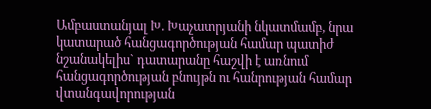Ամբաստանյալ Խ. Խաչատրյանի նկատմամբ, նրա կատարած հանցագործության համար պատիժ նշանակելիս` դատարանը հաշվի է առնում հանցագործության բնույթն ու հանրության համար վտանգավորության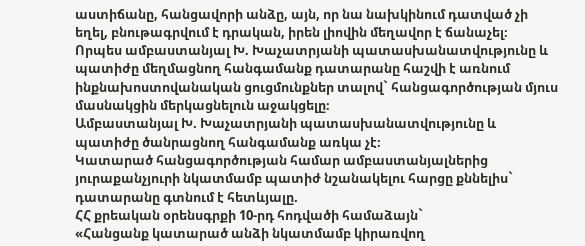աստիճանը, հանցավորի անձը, այն, որ նա նախկինում դատված չի եղել, բնութագրվում է դրական, իրեն լիովին մեղավոր է ճանաչել։
Որպես ամբաստանյալ Խ. Խաչատրյանի պատասխանատվությունը և պատիժը մեղմացնող հանգամանք դատարանը հաշվի է առնում ինքնախոստովանական ցուցմունքներ տալով` հանցագործության մյուս մասնակցին մերկացնելուն աջակցելը։
Ամբաստանյալ Խ. Խաչատրյանի պատասխանատվությունը և պատիժը ծանրացնող հանգամանք առկա չէ։
Կատարած հանցագործության համար ամբաստանյալներից յուրաքանչյուրի նկատմամբ պատիժ նշանակելու հարցը քննելիս` դատարանը գտնում է հետևյալը.
ՀՀ քրեական օրենսգրքի 10-րդ հոդվածի համաձայն`
«Հանցանք կատարած անձի նկատմամբ կիրառվող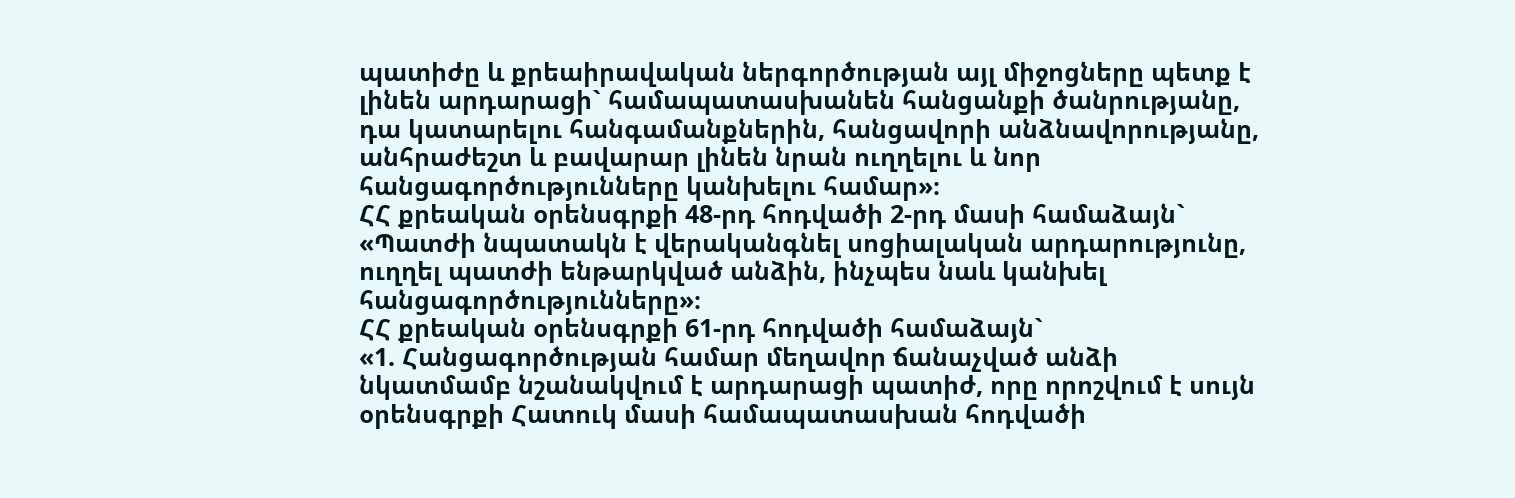պատիժը և քրեաիրավական ներգործության այլ միջոցները պետք է լինեն արդարացի` համապատասխանեն հանցանքի ծանրությանը, դա կատարելու հանգամանքներին, հանցավորի անձնավորությանը, անհրաժեշտ և բավարար լինեն նրան ուղղելու և նոր հանցագործությունները կանխելու համար»։
ՀՀ քրեական օրենսգրքի 48-րդ հոդվածի 2-րդ մասի համաձայն`
«Պատժի նպատակն է վերականգնել սոցիալական արդարությունը, ուղղել պատժի ենթարկված անձին, ինչպես նաև կանխել հանցագործությունները»։
ՀՀ քրեական օրենսգրքի 61-րդ հոդվածի համաձայն`
«1. Հանցագործության համար մեղավոր ճանաչված անձի նկատմամբ նշանակվում է արդարացի պատիժ, որը որոշվում է սույն օրենսգրքի Հատուկ մասի համապատասխան հոդվածի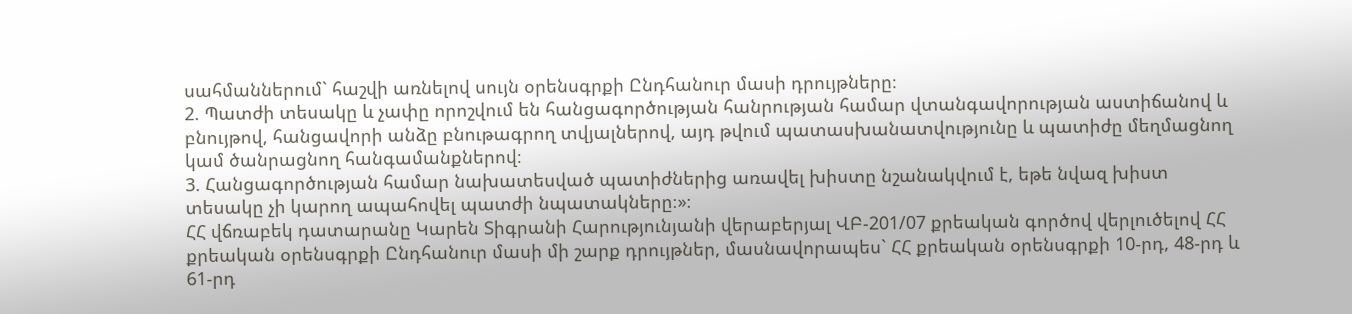սահմաններում` հաշվի առնելով սույն օրենսգրքի Ընդհանուր մասի դրույթները։
2. Պատժի տեսակը և չափը որոշվում են հանցագործության հանրության համար վտանգավորության աստիճանով և բնույթով, հանցավորի անձը բնութագրող տվյալներով, այդ թվում պատասխանատվությունը և պատիժը մեղմացնող կամ ծանրացնող հանգամանքներով։
3. Հանցագործության համար նախատեսված պատիժներից առավել խիստը նշանակվում է, եթե նվազ խիստ տեսակը չի կարող ապահովել պատժի նպատակները։»։
ՀՀ վճռաբեկ դատարանը Կարեն Տիգրանի Հարությունյանի վերաբերյալ ՎԲ-201/07 քրեական գործով վերլուծելով ՀՀ քրեական օրենսգրքի Ընդհանուր մասի մի շարք դրույթներ, մասնավորապես` ՀՀ քրեական օրենսգրքի 10-րդ, 48-րդ և 61-րդ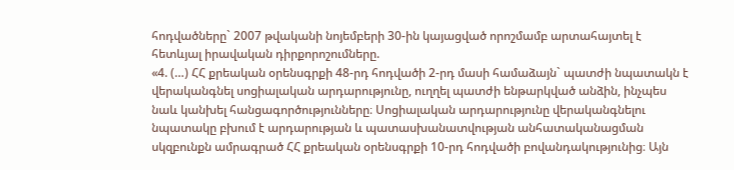հոդվածները` 2007 թվականի նոյեմբերի 30-ին կայացված որոշմամբ արտահայտել է հետևյալ իրավական դիրքորոշումները.
«4. (…) ՀՀ քրեական օրենսգրքի 48-րդ հոդվածի 2-րդ մասի համաձայն` պատժի նպատակն է վերականգնել սոցիալական արդարությունը, ուղղել պատժի ենթարկված անձին, ինչպես նաև կանխել հանցագործությունները։ Սոցիալական արդարությունը վերականգնելու նպատակը բխում է արդարության և պատասխանատվության անհատականացման սկզբունքն ամրագրած ՀՀ քրեական օրենսգրքի 10-րդ հոդվածի բովանդակությունից։ Այն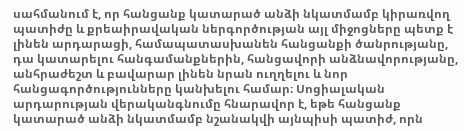սահմանում է, որ հանցանք կատարած անձի նկատմամբ կիրառվող պատիժը և քրեաիրավական ներգործության այլ միջոցները պետք է լինեն արդարացի, համապատասխանեն հանցանքի ծանրությանը, դա կատարելու հանգամանքներին, հանցավորի անձնավորությանը, անհրաժեշտ և բավարար լինեն նրան ուղղելու և նոր հանցագործությունները կանխելու համար։ Սոցիալական արդարության վերականգնումը հնարավոր է, եթե հանցանք կատարած անձի նկատմամբ նշանակվի այնպիսի պատիժ, որն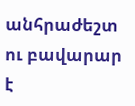անհրաժեշտ ու բավարար է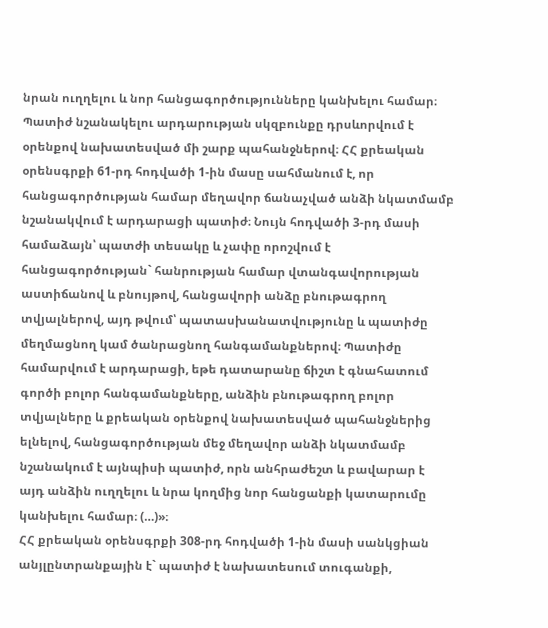նրան ուղղելու և նոր հանցագործությունները կանխելու համար։
Պատիժ նշանակելու արդարության սկզբունքը դրսևորվում է օրենքով նախատեսված մի շարք պահանջներով։ ՀՀ քրեական օրենսգրքի 61-րդ հոդվածի 1-ին մասը սահմանում է, որ հանցագործության համար մեղավոր ճանաչված անձի նկատմամբ նշանակվում է արդարացի պատիժ։ Նույն հոդվածի 3-րդ մասի համաձայն՝ պատժի տեսակը և չափը որոշվում է հանցագործության` հանրության համար վտանգավորության աստիճանով և բնույթով, հանցավորի անձը բնութագրող տվյալներով, այդ թվում՝ պատասխանատվությունը և պատիժը մեղմացնող կամ ծանրացնող հանգամանքներով։ Պատիժը համարվում է արդարացի, եթե դատարանը ճիշտ է գնահատում գործի բոլոր հանգամանքները, անձին բնութագրող բոլոր տվյալները և քրեական օրենքով նախատեսված պահանջներից ելնելով, հանցագործության մեջ մեղավոր անձի նկատմամբ նշանակում է այնպիսի պատիժ, որն անհրաժեշտ և բավարար է այդ անձին ուղղելու և նրա կողմից նոր հանցանքի կատարումը կանխելու համար։ (…)»։
ՀՀ քրեական օրենսգրքի 308-րդ հոդվածի 1-ին մասի սանկցիան անյլընտրանքային է` պատիժ է նախատեսում տուգանքի,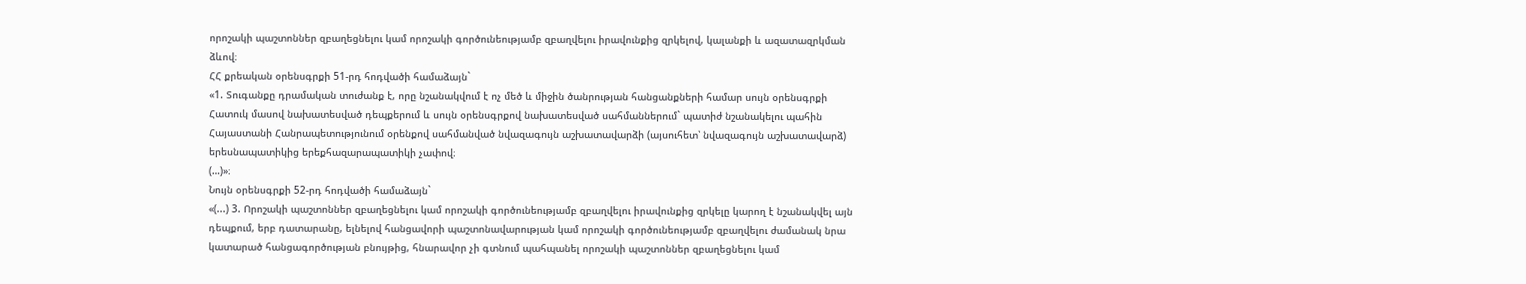որոշակի պաշտոններ զբաղեցնելու կամ որոշակի գործունեությամբ զբաղվելու իրավունքից զրկելով, կալանքի և ազատազրկման ձևով։
ՀՀ քրեական օրենսգրքի 51-րդ հոդվածի համաձայն`
«1. Տուգանքը դրամական տուժանք է, որը նշանակվում է ոչ մեծ և միջին ծանրության հանցանքների համար սույն օրենսգրքի Հատուկ մասով նախատեսված դեպքերում և սույն օրենսգրքով նախատեսված սահմաններում` պատիժ նշանակելու պահին Հայաստանի Հանրապետությունում օրենքով սահմանված նվազագույն աշխատավարձի (այսուհետ՝ նվազագույն աշխատավարձ) երեսնապատիկից երեքհազարապատիկի չափով։
(…)»։
Նույն օրենսգրքի 52-րդ հոդվածի համաձայն`
«(...) 3. Որոշակի պաշտոններ զբաղեցնելու կամ որոշակի գործունեությամբ զբաղվելու իրավունքից զրկելը կարող է նշանակվել այն դեպքում, երբ դատարանը, ելնելով հանցավորի պաշտոնավարության կամ որոշակի գործունեությամբ զբաղվելու ժամանակ նրա կատարած հանցագործության բնույթից, հնարավոր չի գտնում պահպանել որոշակի պաշտոններ զբաղեցնելու կամ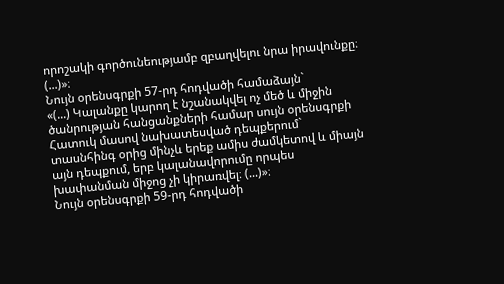որոշակի գործունեությամբ զբաղվելու նրա իրավունքը։
(...)»։
Նույն օրենսգրքի 57-րդ հոդվածի համաձայն`
«(...) Կալանքը կարող է նշանակվել ոչ մեծ և միջին ծանրության հանցանքների համար սույն օրենսգրքի Հատուկ մասով նախատեսված դեպքերում` տասնհինգ օրից մինչև երեք ամիս ժամկետով և միայն այն դեպքում, երբ կալանավորումը որպես խափանման միջոց չի կիրառվել։ (...)»։
Նույն օրենսգրքի 59-րդ հոդվածի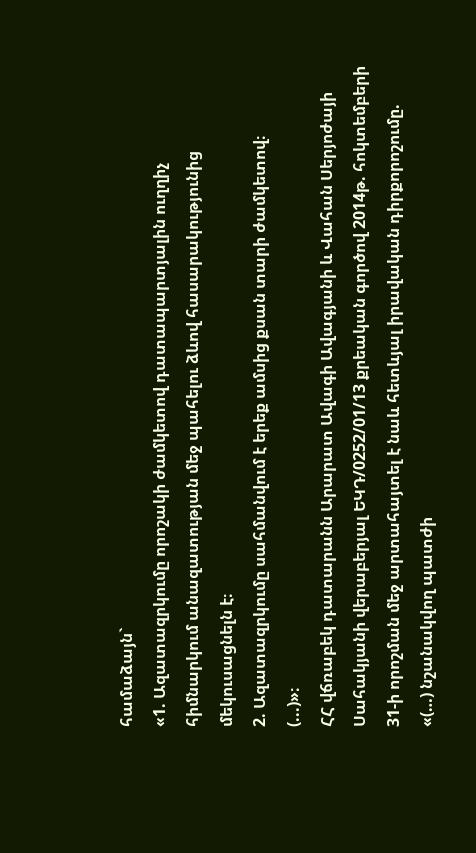համաձայն`
«1. Ազատազրկումը որոշակի ժամկետով դատապարտյալին ուղղիչ հիմնարկում անազատության մեջ պահելու ձևով հասարակությունից մեկուսացնելն է։
2. Ազատազրկումը սահմանվում է երեք ամսից քսան տարի ժամկետով։
(...)»։
ՀՀ վճռաբեկ դատարանն Արարատ Ավագի Ավագյանի և Վահան Սերյոժայի Սահակյանի վերաբերյալ ԵԿԴ/0252/01/13 քրեական գործով 2014թ. հոկտեմբերի 31-ի որոշման մեջ արտահայտել է նաև հետևյալ իրավական դիրքորոշումը.
«(…) նշանակվող պատժի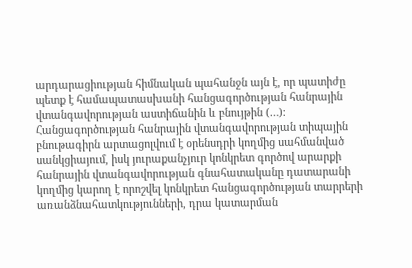արդարացիության հիմնական պահանջն այն է, որ պատիժը պետք է համապատասխանի հանցագործության հանրային վտանգավորության աստիճանին և բնույթին (…)։
Հանցագործության հանրային վտանգավորության տիպային բնութագիրն արտացոլվում է օրենսդրի կողմից սահմանված սանկցիայում, իսկ յուրաքանչյուր կոնկրետ գործով արարքի հանրային վտանգավորության գնահատականը դատարանի կողմից կարող է որոշվել կոնկրետ հանցագործության տարրերի առանձնահատկությունների, դրա կատարման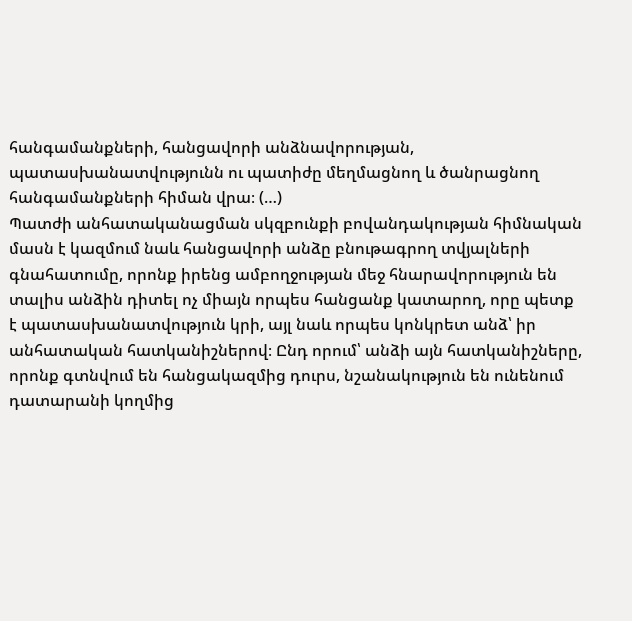հանգամանքների, հանցավորի անձնավորության, պատասխանատվությունն ու պատիժը մեղմացնող և ծանրացնող հանգամանքների հիման վրա։ (…)
Պատժի անհատականացման սկզբունքի բովանդակության հիմնական մասն է կազմում նաև հանցավորի անձը բնութագրող տվյալների գնահատումը, որոնք իրենց ամբողջության մեջ հնարավորություն են տալիս անձին դիտել ոչ միայն որպես հանցանք կատարող, որը պետք է պատասխանատվություն կրի, այլ նաև որպես կոնկրետ անձ՝ իր անհատական հատկանիշներով։ Ընդ որում՝ անձի այն հատկանիշները, որոնք գտնվում են հանցակազմից դուրս, նշանակություն են ունենում դատարանի կողմից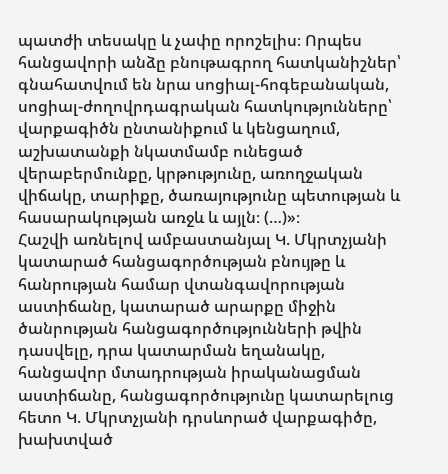պատժի տեսակը և չափը որոշելիս։ Որպես հանցավորի անձը բնութագրող հատկանիշներ՝ գնահատվում են նրա սոցիալ-հոգեբանական, սոցիալ-ժողովրդագրական հատկությունները՝ վարքագիծն ընտանիքում և կենցաղում, աշխատանքի նկատմամբ ունեցած վերաբերմունքը, կրթությունը, առողջական վիճակը, տարիքը, ծառայությունը պետության և հասարակության առջև և այլն։ (…)»։
Հաշվի առնելով ամբաստանյալ Կ. Մկրտչյանի կատարած հանցագործության բնույթը և հանրության համար վտանգավորության աստիճանը, կատարած արարքը միջին ծանրության հանցագործությունների թվին դասվելը, դրա կատարման եղանակը, հանցավոր մտադրության իրականացման աստիճանը, հանցագործությունը կատարելուց հետո Կ. Մկրտչյանի դրսևորած վարքագիծը, խախտված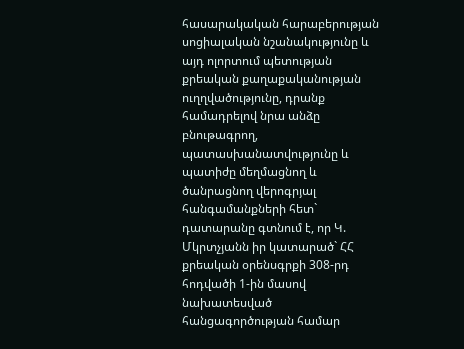հասարակական հարաբերության սոցիալական նշանակությունը և այդ ոլորտում պետության քրեական քաղաքականության ուղղվածությունը, դրանք համադրելով նրա անձը բնութագրող, պատասխանատվությունը և պատիժը մեղմացնող և ծանրացնող վերոգրյալ հանգամանքների հետ` դատարանը գտնում է, որ Կ. Մկրտչյանն իր կատարած` ՀՀ քրեական օրենսգրքի 308-րդ հոդվածի 1-ին մասով նախատեսված հանցագործության համար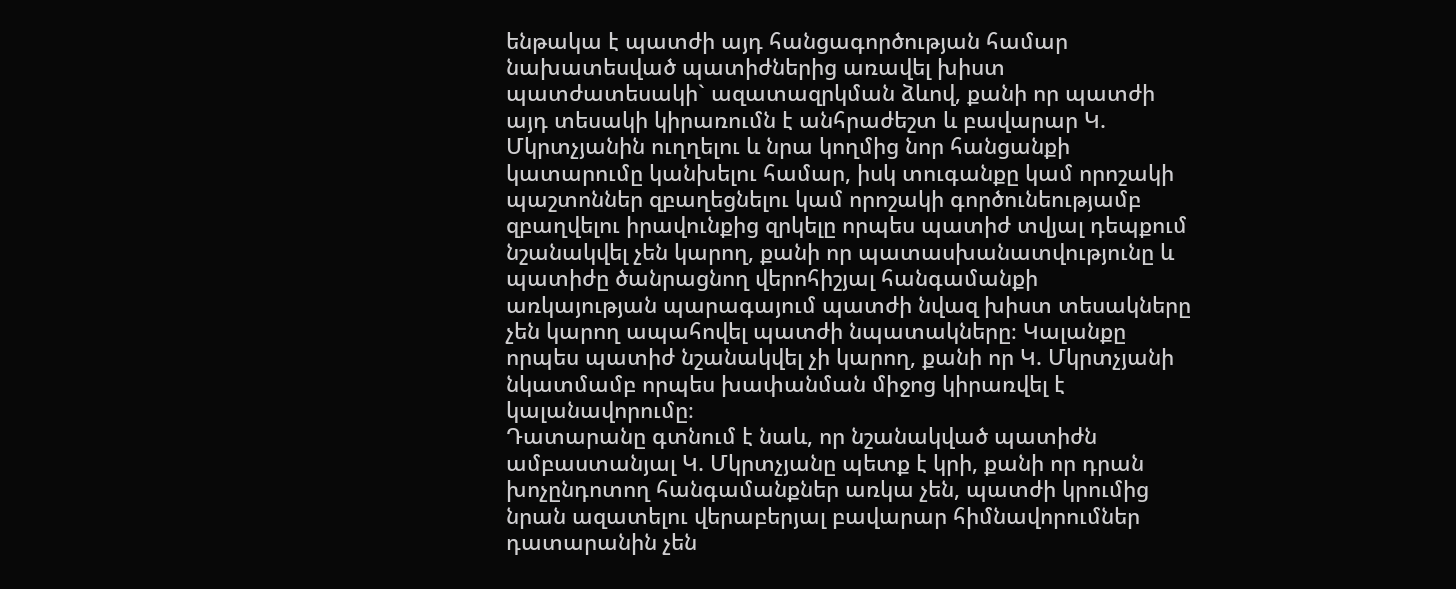ենթակա է պատժի այդ հանցագործության համար նախատեսված պատիժներից առավել խիստ պատժատեսակի` ազատազրկման ձևով, քանի որ պատժի այդ տեսակի կիրառումն է անհրաժեշտ և բավարար Կ. Մկրտչյանին ուղղելու և նրա կողմից նոր հանցանքի կատարումը կանխելու համար, իսկ տուգանքը կամ որոշակի պաշտոններ զբաղեցնելու կամ որոշակի գործունեությամբ զբաղվելու իրավունքից զրկելը որպես պատիժ տվյալ դեպքում նշանակվել չեն կարող, քանի որ պատասխանատվությունը և պատիժը ծանրացնող վերոհիշյալ հանգամանքի առկայության պարագայում պատժի նվազ խիստ տեսակները չեն կարող ապահովել պատժի նպատակները։ Կալանքը որպես պատիժ նշանակվել չի կարող, քանի որ Կ. Մկրտչյանի նկատմամբ որպես խափանման միջոց կիրառվել է կալանավորումը։
Դատարանը գտնում է նաև, որ նշանակված պատիժն ամբաստանյալ Կ. Մկրտչյանը պետք է կրի, քանի որ դրան խոչընդոտող հանգամանքներ առկա չեն, պատժի կրումից նրան ազատելու վերաբերյալ բավարար հիմնավորումներ դատարանին չեն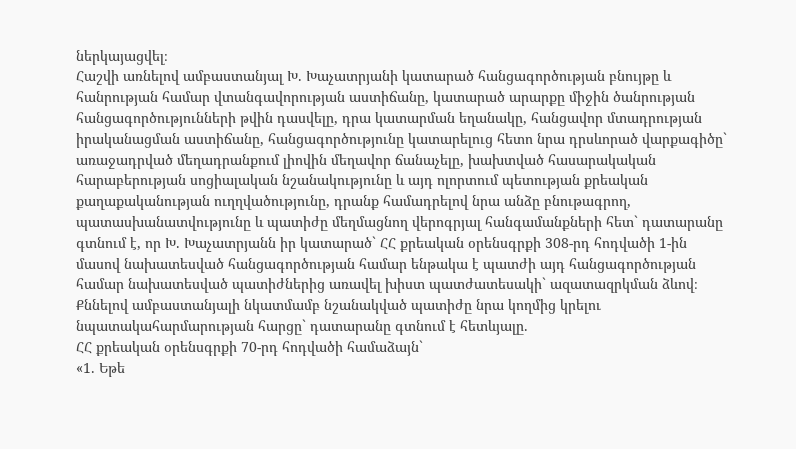ներկայացվել։
Հաշվի առնելով ամբաստանյալ Խ. Խաչատրյանի կատարած հանցագործության բնույթը և հանրության համար վտանգավորության աստիճանը, կատարած արարքը միջին ծանրության հանցագործությունների թվին դասվելը, դրա կատարման եղանակը, հանցավոր մտադրության իրականացման աստիճանը, հանցագործությունը կատարելուց հետո նրա դրսևորած վարքագիծը` առաջադրված մեղադրանքում լիովին մեղավոր ճանաչելը, խախտված հասարակական հարաբերության սոցիալական նշանակությունը և այդ ոլորտում պետության քրեական քաղաքականության ուղղվածությունը, դրանք համադրելով նրա անձը բնութագրող, պատասխանատվությունը և պատիժը մեղմացնող վերոգրյալ հանգամանքների հետ` դատարանը գտնում է, որ Խ. Խաչատրյանն իր կատարած` ՀՀ քրեական օրենսգրքի 308-րդ հոդվածի 1-ին մասով նախատեսված հանցագործության համար ենթակա է պատժի այդ հանցագործության համար նախատեսված պատիժներից առավել խիստ պատժատեսակի` ազատազրկման ձևով։
Քննելով ամբաստանյալի նկատմամբ նշանակված պատիժը նրա կողմից կրելու նպատակահարմարության հարցը` դատարանը գտնում է հետևյալը.
ՀՀ քրեական օրենսգրքի 70-րդ հոդվածի համաձայն`
«1. Եթե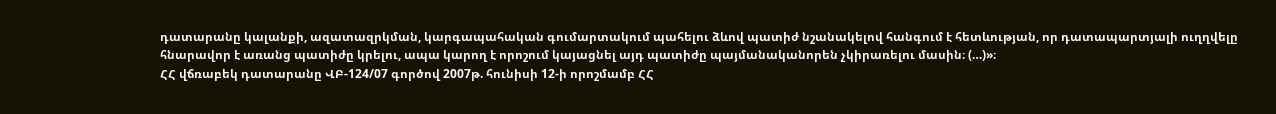դատարանը կալանքի, ազատազրկման, կարգապահական գումարտակում պահելու ձևով պատիժ նշանակելով հանգում է հետևության, որ դատապարտյալի ուղղվելը հնարավոր է առանց պատիժը կրելու, ապա կարող է որոշում կայացնել այդ պատիժը պայմանականորեն չկիրառելու մասին։ (…)»։
ՀՀ վճռաբեկ դատարանը ՎԲ-124/07 գործով 2007թ. հունիսի 12-ի որոշմամբ ՀՀ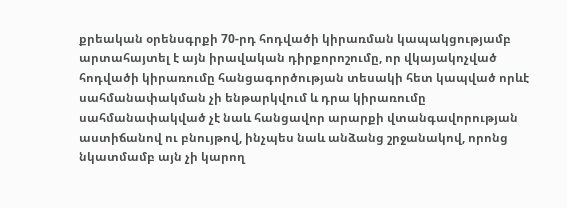քրեական օրենսգրքի 70-րդ հոդվածի կիրառման կապակցությամբ արտահայտել է այն իրավական դիրքորոշումը, որ վկայակոչված հոդվածի կիրառումը հանցագործության տեսակի հետ կապված որևէ սահմանափակման չի ենթարկվում և դրա կիրառումը սահմանափակված չէ նաև հանցավոր արարքի վտանգավորության աստիճանով ու բնույթով, ինչպես նաև անձանց շրջանակով, որոնց նկատմամբ այն չի կարող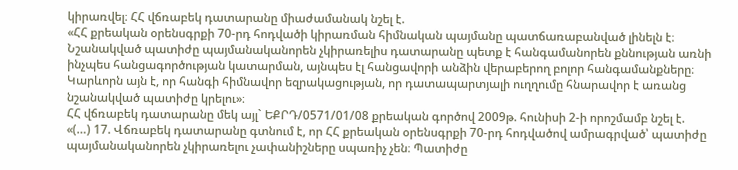կիրառվել։ ՀՀ վճռաբեկ դատարանը միաժամանակ նշել է.
«ՀՀ քրեական օրենսգրքի 70-րդ հոդվածի կիրառման հիմնական պայմանը պատճառաբանված լինելն է։ Նշանակված պատիժը պայմանականորեն չկիրառելիս դատարանը պետք է հանգամանորեն քննության առնի ինչպես հանցագործության կատարման, այնպես էլ հանցավորի անձին վերաբերող բոլոր հանգամանքները։ Կարևորն այն է, որ հանգի հիմնավոր եզրակացության, որ դատապարտյալի ուղղումը հնարավոր է առանց նշանակված պատիժը կրելու»։
ՀՀ վճռաբեկ դատարանը մեկ այլ` ԵՔՐԴ/0571/01/08 քրեական գործով 2009թ. հունիսի 2-ի որոշմամբ նշել է.
«(…) 17. Վճռաբեկ դատարանը գտնում է, որ ՀՀ քրեական օրենսգրքի 70-րդ հոդվածով ամրագրված՝ պատիժը պայմանականորեն չկիրառելու չափանիշները սպառիչ չեն։ Պատիժը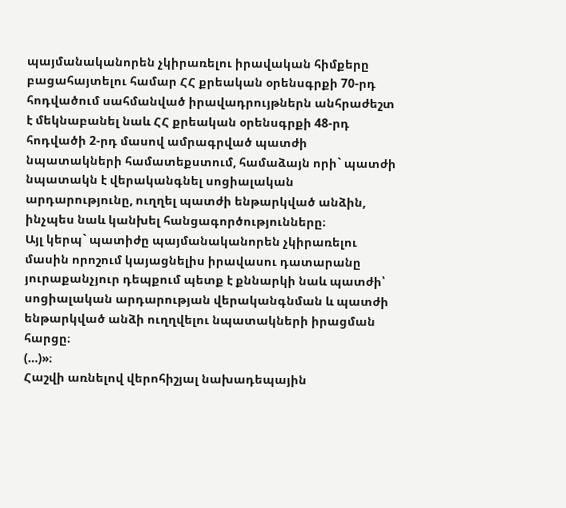պայմանականորեն չկիրառելու իրավական հիմքերը բացահայտելու համար ՀՀ քրեական օրենսգրքի 70-րդ հոդվածում սահմանված իրավադրույթներն անհրաժեշտ է մեկնաբանել նաև ՀՀ քրեական օրենսգրքի 48-րդ հոդվածի 2-րդ մասով ամրագրված պատժի նպատակների համատեքստում, համաձայն որի` պատժի նպատակն է վերականգնել սոցիալական արդարությունը, ուղղել պատժի ենթարկված անձին, ինչպես նաև կանխել հանցագործությունները։
Այլ կերպ` պատիժը պայմանականորեն չկիրառելու մասին որոշում կայացնելիս իրավասու դատարանը յուրաքանչյուր դեպքում պետք է քննարկի նաև պատժի՝ սոցիալական արդարության վերականգնման և պատժի ենթարկված անձի ուղղվելու նպատակների իրացման հարցը։
(…)»։
Հաշվի առնելով վերոհիշյալ նախադեպային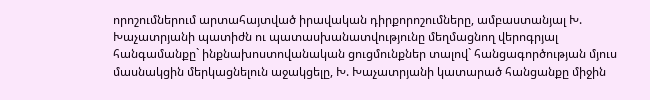որոշումներում արտահայտված իրավական դիրքորոշումները, ամբաստանյալ Խ. Խաչատրյանի պատիժն ու պատասխանատվությունը մեղմացնող վերոգրյալ հանգամանքը` ինքնախոստովանական ցուցմունքներ տալով` հանցագործության մյուս մասնակցին մերկացնելուն աջակցելը, Խ. Խաչատրյանի կատարած հանցանքը միջին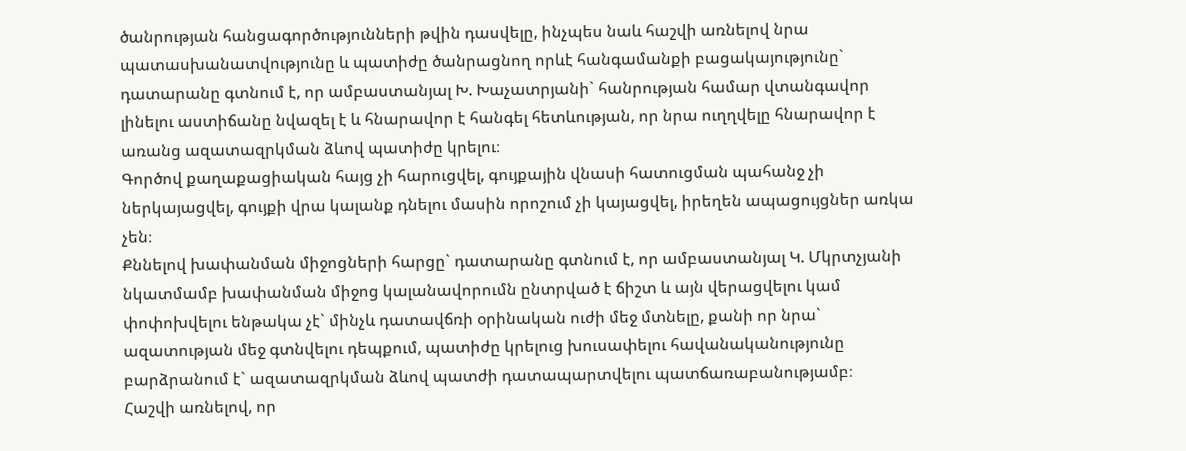ծանրության հանցագործությունների թվին դասվելը, ինչպես նաև հաշվի առնելով նրա պատասխանատվությունը և պատիժը ծանրացնող որևէ հանգամանքի բացակայությունը` դատարանը գտնում է, որ ամբաստանյալ Խ. Խաչատրյանի` հանրության համար վտանգավոր լինելու աստիճանը նվազել է և հնարավոր է հանգել հետևության, որ նրա ուղղվելը հնարավոր է առանց ազատազրկման ձևով պատիժը կրելու։
Գործով քաղաքացիական հայց չի հարուցվել, գույքային վնասի հատուցման պահանջ չի ներկայացվել, գույքի վրա կալանք դնելու մասին որոշում չի կայացվել, իրեղեն ապացույցներ առկա չեն։
Քննելով խափանման միջոցների հարցը` դատարանը գտնում է, որ ամբաստանյալ Կ. Մկրտչյանի նկատմամբ խափանման միջոց կալանավորումն ընտրված է ճիշտ և այն վերացվելու կամ փոփոխվելու ենթակա չէ` մինչև դատավճռի օրինական ուժի մեջ մտնելը, քանի որ նրա` ազատության մեջ գտնվելու դեպքում, պատիժը կրելուց խուսափելու հավանականությունը բարձրանում է` ազատազրկման ձևով պատժի դատապարտվելու պատճառաբանությամբ։
Հաշվի առնելով, որ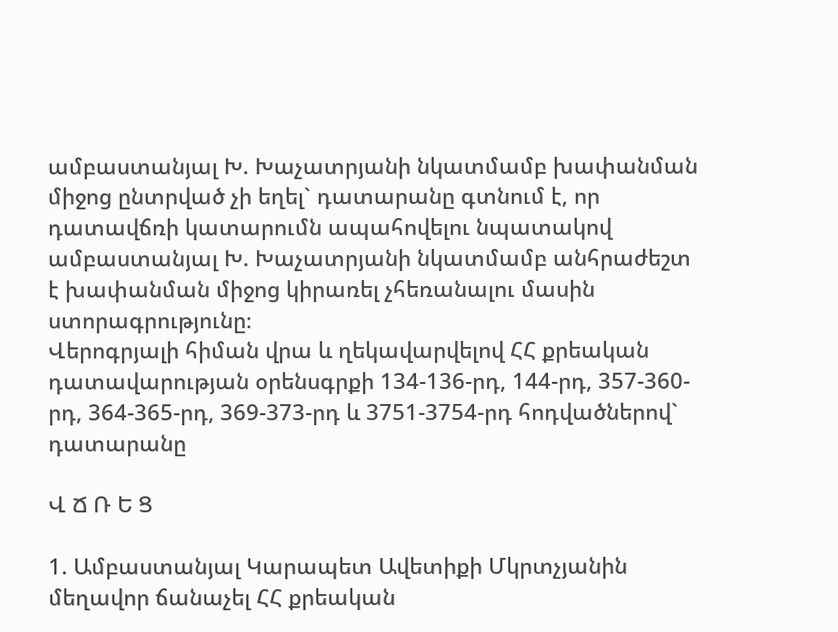ամբաստանյալ Խ. Խաչատրյանի նկատմամբ խափանման միջոց ընտրված չի եղել` դատարանը գտնում է, որ դատավճռի կատարումն ապահովելու նպատակով ամբաստանյալ Խ. Խաչատրյանի նկատմամբ անհրաժեշտ է խափանման միջոց կիրառել չհեռանալու մասին ստորագրությունը։
Վերոգրյալի հիման վրա և ղեկավարվելով ՀՀ քրեական դատավարության օրենսգրքի 134-136-րդ, 144-րդ, 357-360-րդ, 364-365-րդ, 369-373-րդ և 3751-3754-րդ հոդվածներով` դատարանը

Վ Ճ Ռ Ե Ց

1. Ամբաստանյալ Կարապետ Ավետիքի Մկրտչյանին մեղավոր ճանաչել ՀՀ քրեական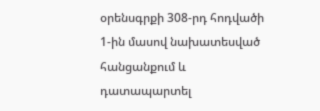օրենսգրքի 308-րդ հոդվածի 1-ին մասով նախատեսված հանցանքում և դատապարտել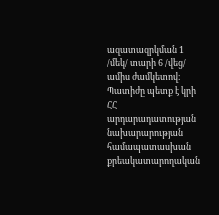ազատազրկման 1 /մեկ/ տարի 6 /վեց/ ամիս ժամկետով։
Պատիժը պետք է կրի ՀՀ արդարադատության նախարարության համապատասխան քրեակատարողական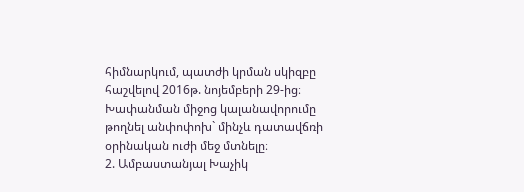հիմնարկում, պատժի կրման սկիզբը հաշվելով 2016թ. նոյեմբերի 29-ից։
Խափանման միջոց կալանավորումը թողնել անփոփոխ` մինչև դատավճռի օրինական ուժի մեջ մտնելը։
2. Ամբաստանյալ Խաչիկ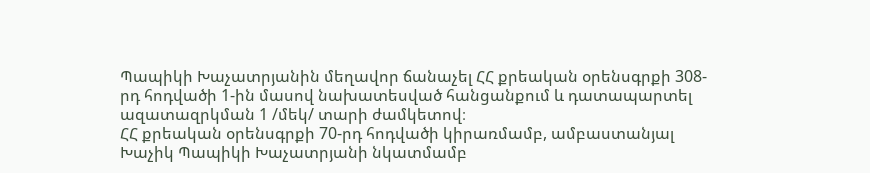Պապիկի Խաչատրյանին մեղավոր ճանաչել ՀՀ քրեական օրենսգրքի 308-րդ հոդվածի 1-ին մասով նախատեսված հանցանքում և դատապարտել ազատազրկման 1 /մեկ/ տարի ժամկետով։
ՀՀ քրեական օրենսգրքի 70-րդ հոդվածի կիրառմամբ, ամբաստանյալ Խաչիկ Պապիկի Խաչատրյանի նկատմամբ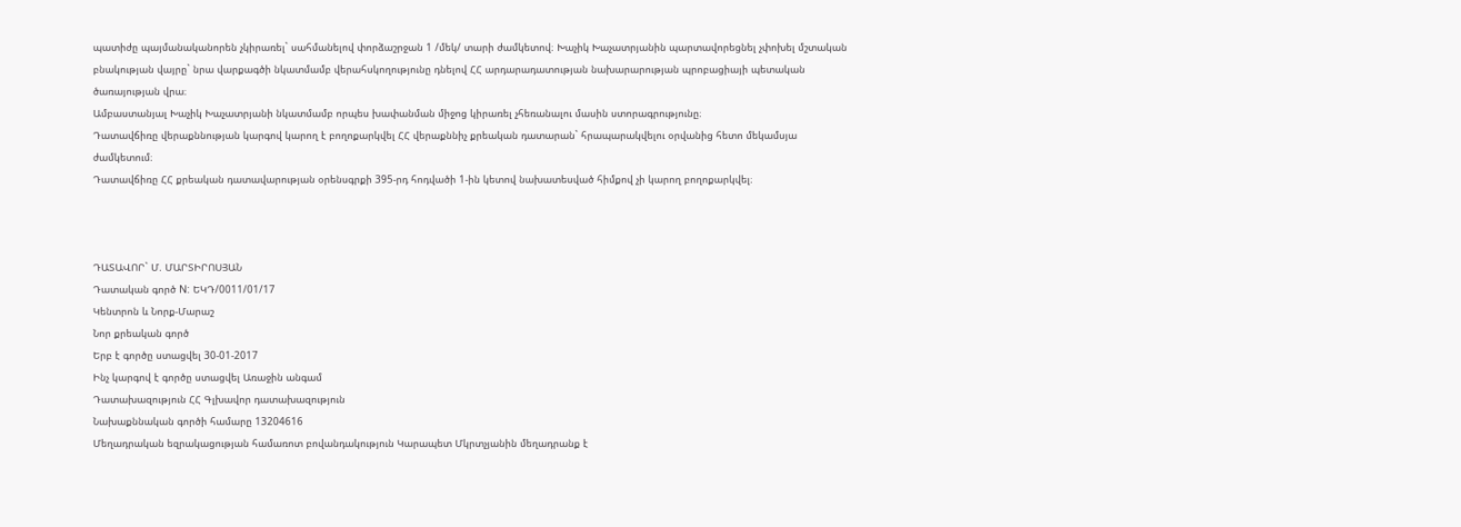պատիժը պայմանականորեն չկիրառել` սահմանելով փորձաշրջան 1 /մեկ/ տարի ժամկետով։ Խաչիկ Խաչատրյանին պարտավորեցնել չփոխել մշտական բնակության վայրը` նրա վարքագծի նկատմամբ վերահսկողությունը դնելով ՀՀ արդարադատության նախարարության պրոբացիայի պետական ծառայության վրա։
Ամբաստանյալ Խաչիկ Խաչատրյանի նկատմամբ որպես խափանման միջոց կիրառել չհեռանալու մասին ստորագրությունը։
Դատավճիռը վերաքննության կարգով կարող է բողոքարկվել ՀՀ վերաքննիչ քրեական դատարան` հրապարակվելու օրվանից հետո մեկամսյա ժամկետում։
Դատավճիռը ՀՀ քրեական դատավարության օրենսգրքի 395-րդ հոդվածի 1-ին կետով նախատեսված հիմքով չի կարող բողոքարկվել։



ԴԱՏԱՎՈՐ` Մ. ՄԱՐՏԻՐՈՍՅԱՆ
Դատական գործ N: ԵԿԴ/0011/01/17
Կենտրոն և Նորք-Մարաշ
Նոր քրեական գործ
Երբ է գործը ստացվել 30-01-2017
Ինչ կարգով է գործը ստացվել Առաջին անգամ
Դատախազություն ՀՀ Գլխավոր դատախազություն
Նախաքննական գործի համարը 13204616
Մեղադրական եզրակացության համառոտ բովանդակություն Կարապետ Մկրտչյանին մեղադրանք է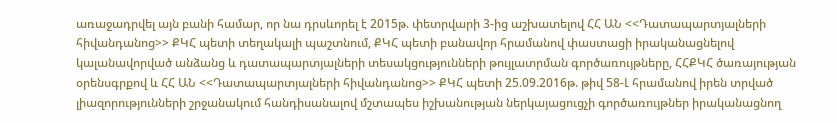առաջադրվել այն բանի համար, որ նա դրսևորել է 2015թ. փետրվարի 3-ից աշխատելով ՀՀ ԱՆ <<Դատապարտյալների հիվանդանոց>> ՔԿՀ պետի տեղակալի պաշտնում, ՔԿՀ պետի բանավոր հրամանով փաստացի իրականացնելով կալանավորված անձանց և դատապարտյալների տեսակցությունների թույլատրման գործառույթները, ՀՀՔԿՀ ծառայության օրենսգրքով և ՀՀ ԱՆ <<Դատապարտյալների հիվանդանոց>> ՔԿՀ պետի 25.09.2016թ. թիվ 58-Լ հրամանով իրեն տրված լիազորությունների շրջանակում հանդիսանալով մշտապես իշխանության ներկայացուցչի գործառույթներ իրականացնող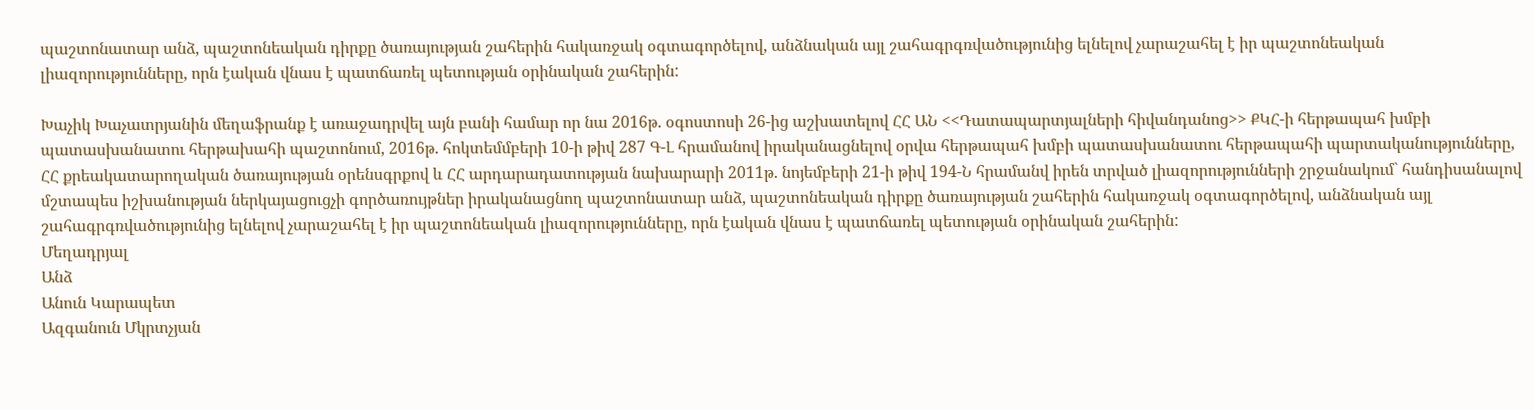պաշտոնատար անձ, պաշտոնեական դիրքը ծառայության շահերին հակառջակ օգտագործելով, անձնական այլ շահագրգռվածությունից ելնելով չարաշահել է իր պաշտոնեական լիազորությունները, որն էական վնաս է պատճառել պետության օրինական շահերին:

Խաչիկ Խաչատրյանին մեղաֆրանք է առաջադրվել այն բանի համար որ նա 2016թ. օգոստոսի 26-ից աշխատելով ՀՀ ԱՆ <<Դատապարտյալների հիվանդանոց>> ՔԿՀ-ի հերթապահ խմբի պատասխանատու հերթախահի պաշտոնում, 2016թ. հոկտեմմբերի 10-ի թիվ 287 Գ-Լ հրամանով իրականացնելով օրվա հերթապահ խմբի պատասխանատու հերթապահի պարտականությունները, ՀՀ քրեակատարողական ծառայության օրենսգրքով և ՀՀ արդարադատության նախարարի 2011թ. նոյեմբերի 21-ի թիվ 194-Ն հրամանվ իրեն տրված լիազորությունների շրջանակում` հանդիսանալով մշտապես իշխանության ներկայացուցչի գործառույթներ իրականացնող պաշտոնատար անձ, պաշտոնեական դիրքը ծառայության շահերին հակառջակ օգտագործելով, անձնական այլ շահագրգռվածությունից ելնելով չարաշահել է իր պաշտոնեական լիազորությունները, որն էական վնաս է պատճառել պետության օրինական շահերին:
Մեղադրյալ
Անձ
Անուն Կարապետ
Ազգանուն Մկրտչյան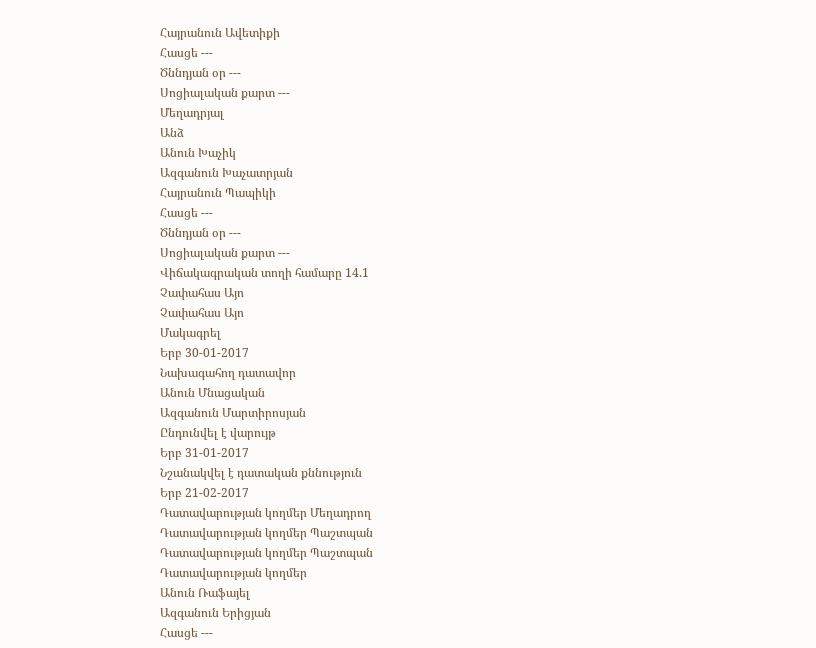Հայրանուն Ավետիքի
Հասցե ---
Ծննդյան օր ---
Սոցիալական քարտ ---
Մեղադրյալ
Անձ
Անուն Խաչիկ
Ազգանուն Խաչատրյան
Հայրանուն Պապիկի
Հասցե ---
Ծննդյան օր ---
Սոցիալական քարտ ---
Վիճակագրական տողի համարը 14.1
Չափահաս Այո
Չափահաս Այո
Մակագրել
Երբ 30-01-2017
Նախագահող դատավոր
Անուն Մնացական
Ազգանուն Մարտիրոսյան
Ընդունվել է վարույթ
Երբ 31-01-2017
Նշանակվել է դատական քննություն
Երբ 21-02-2017
Դատավարության կողմեր Մեղադրող
Դատավարության կողմեր Պաշտպան
Դատավարության կողմեր Պաշտպան
Դատավարության կողմեր
Անուն Ռաֆայել
Ազգանուն Երիցյան
Հասցե ---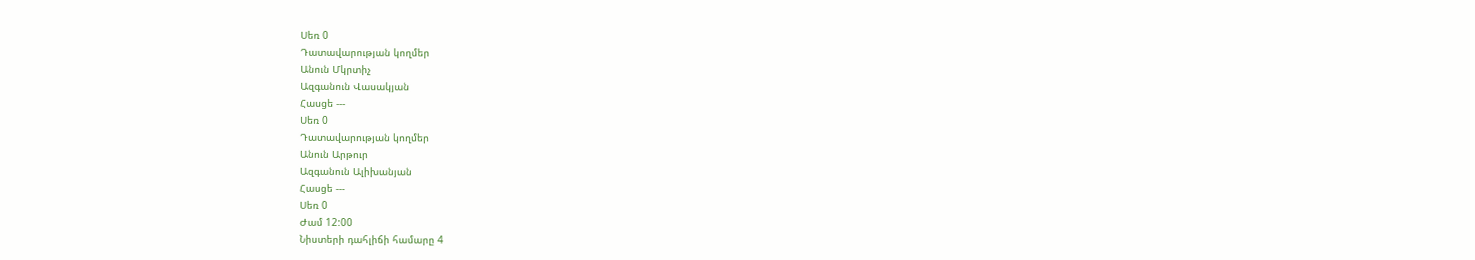Սեռ 0
Դատավարության կողմեր
Անուն Մկրտիչ
Ազգանուն Վասակյան
Հասցե ---
Սեռ 0
Դատավարության կողմեր
Անուն Արթուր
Ազգանուն Ալիխանյան
Հասցե ---
Սեռ 0
Ժամ 12:00
Նիստերի դահլիճի համարը 4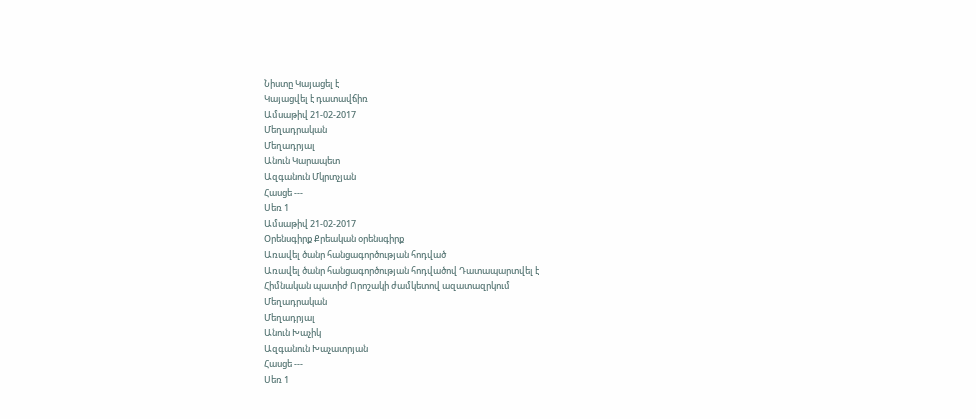Նիստը Կայացել է
Կայացվել է դատավճիռ
Ամսաթիվ 21-02-2017
Մեղադրական
Մեղադրյալ
Անուն Կարապետ
Ազգանուն Մկրտչյան
Հասցե ---
Սեռ 1
Ամսաթիվ 21-02-2017
Օրենսգիրք Քրեական օրենսգիրք
Առավել ծանր հանցագործության հոդված
Առավել ծանր հանցագործության հոդվածով Դատապարտվել է
Հիմնական պատիժ Որոշակի ժամկետով ազատազրկում
Մեղադրական
Մեղադրյալ
Անուն Խաչիկ
Ազգանուն Խաչատրյան
Հասցե ---
Սեռ 1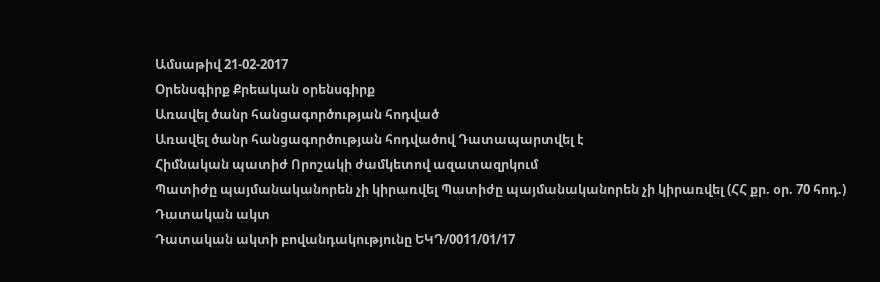Ամսաթիվ 21-02-2017
Օրենսգիրք Քրեական օրենսգիրք
Առավել ծանր հանցագործության հոդված
Առավել ծանր հանցագործության հոդվածով Դատապարտվել է
Հիմնական պատիժ Որոշակի ժամկետով ազատազրկում
Պատիժը պայմանականորեն չի կիրառվել Պատիժը պայմանականորեն չի կիրառվել (ՀՀ քր. օր. 70 հոդ.)
Դատական ակտ
Դատական ակտի բովանդակությունը ԵԿԴ/0011/01/17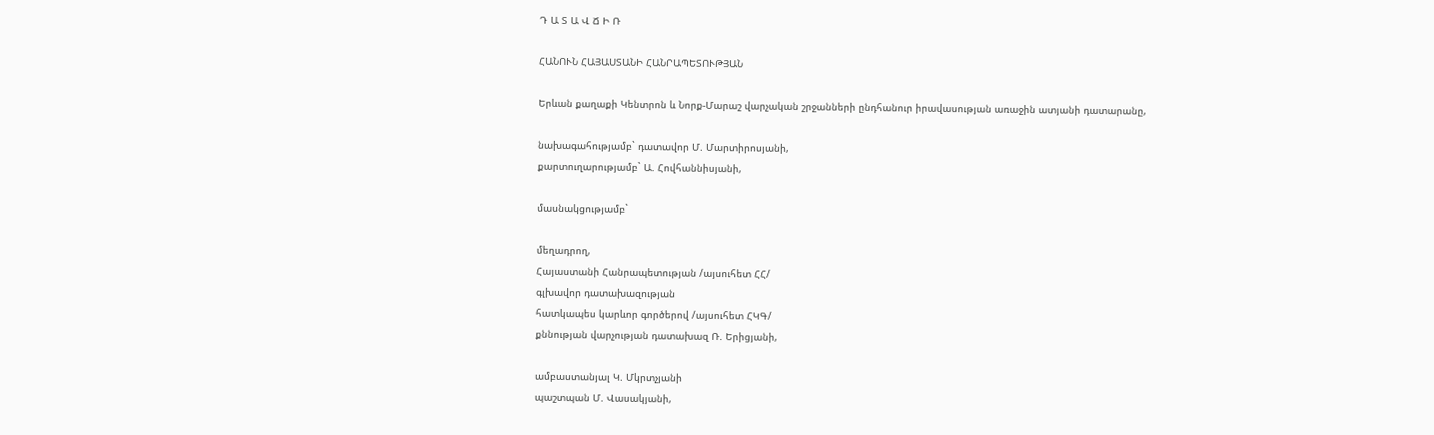Դ Ա Տ Ա Վ Ճ Ի Ռ

ՀԱՆՈՒՆ ՀԱՅԱՍՏԱՆԻ ՀԱՆՐԱՊԵՏՈՒԹՅԱՆ

Երևան քաղաքի Կենտրոն և Նորք-Մարաշ վարչական շրջանների ընդհանուր իրավասության առաջին ատյանի դատարանը,

նախագահությամբ` դատավոր Մ. Մարտիրոսյանի,
քարտուղարությամբ` Ա. Հովհաննիսյանի,

մասնակցությամբ`

մեղադրող,
Հայաստանի Հանրապետության /այսուհետ ՀՀ/
գլխավոր դատախազության
հատկապես կարևոր գործերով /այսուհետ ՀԿԳ/
քննության վարչության դատախազ Ռ. Երիցյանի,

ամբաստանյալ Կ. Մկրտչյանի
պաշտպան Մ. Վասակյանի,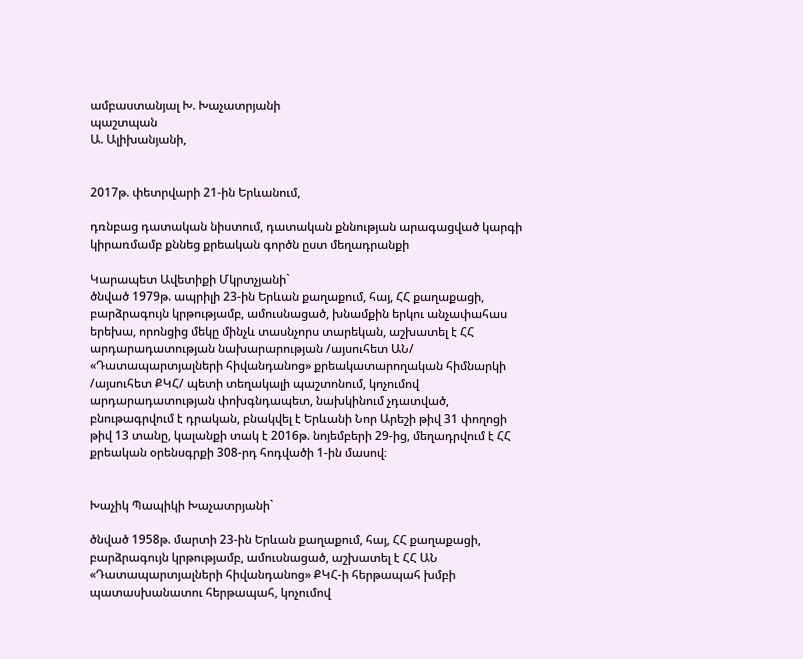ամբաստանյալ Խ. Խաչատրյանի
պաշտպան
Ա. Ալիխանյանի,


2017թ. փետրվարի 21-ին Երևանում,

դռնբաց դատական նիստում, դատական քննության արագացված կարգի կիրառմամբ քննեց քրեական գործն ըստ մեղադրանքի

Կարապետ Ավետիքի Մկրտչյանի`
ծնված 1979թ. ապրիլի 23-ին Երևան քաղաքում, հայ, ՀՀ քաղաքացի, բարձրագույն կրթությամբ, ամուսնացած, խնամքին երկու անչափահաս երեխա, որոնցից մեկը մինչև տասնչորս տարեկան, աշխատել է ՀՀ արդարադատության նախարարության /այսուհետ ԱՆ/ «Դատապարտյալների հիվանդանոց» քրեակատարողական հիմնարկի /այսուհետ ՔԿՀ/ պետի տեղակալի պաշտոնում, կոչումով արդարադատության փոխգնդապետ, նախկինում չդատված, բնութագրվում է դրական, բնակվել է Երևանի Նոր Արեշի թիվ 31 փողոցի թիվ 13 տանը, կալանքի տակ է 2016թ. նոյեմբերի 29-ից, մեղադրվում է ՀՀ քրեական օրենսգրքի 308-րդ հոդվածի 1-ին մասով։


Խաչիկ Պապիկի Խաչատրյանի`

ծնված 1958թ. մարտի 23-ին Երևան քաղաքում, հայ, ՀՀ քաղաքացի, բարձրագույն կրթությամբ, ամուսնացած, աշխատել է ՀՀ ԱՆ «Դատապարտյալների հիվանդանոց» ՔԿՀ-ի հերթապահ խմբի պատասխանատու հերթապահ, կոչումով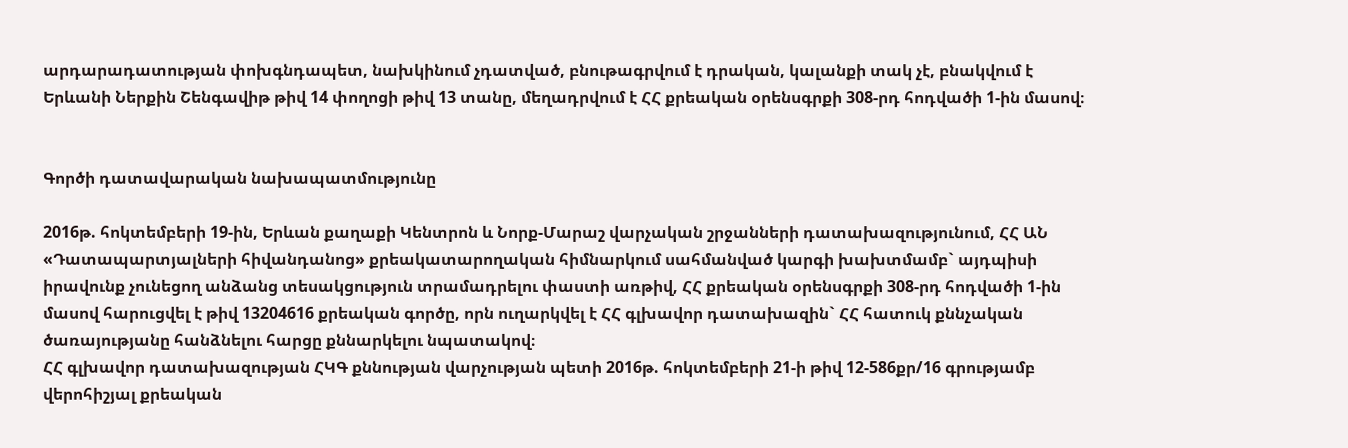արդարադատության փոխգնդապետ, նախկինում չդատված, բնութագրվում է դրական, կալանքի տակ չէ, բնակվում է Երևանի Ներքին Շենգավիթ թիվ 14 փողոցի թիվ 13 տանը, մեղադրվում է ՀՀ քրեական օրենսգրքի 308-րդ հոդվածի 1-ին մասով։


Գործի դատավարական նախապատմությունը

2016թ. հոկտեմբերի 19-ին, Երևան քաղաքի Կենտրոն և Նորք-Մարաշ վարչական շրջանների դատախազությունում, ՀՀ ԱՆ «Դատապարտյալների հիվանդանոց» քրեակատարողական հիմնարկում սահմանված կարգի խախտմամբ` այդպիսի իրավունք չունեցող անձանց տեսակցություն տրամադրելու փաստի առթիվ, ՀՀ քրեական օրենսգրքի 308-րդ հոդվածի 1-ին մասով հարուցվել է թիվ 13204616 քրեական գործը, որն ուղարկվել է ՀՀ գլխավոր դատախազին` ՀՀ հատուկ քննչական ծառայությանը հանձնելու հարցը քննարկելու նպատակով։
ՀՀ գլխավոր դատախազության ՀԿԳ քննության վարչության պետի 2016թ. հոկտեմբերի 21-ի թիվ 12-586քր/16 գրությամբ վերոհիշյալ քրեական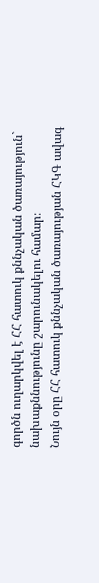գործն ուղարկվել է ՀՀ հատուկ քննչական ծառայություն` նախաքննությունը շարունակելու համար։
Նույն օրը ՀՀ հատուկ քննչական ծառայության ՀԿԳ ավագ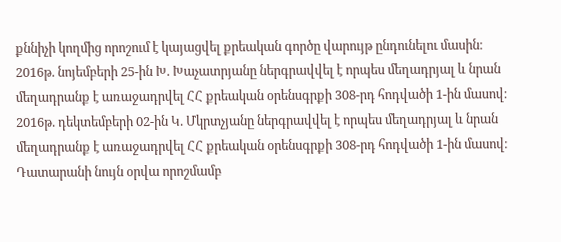քննիչի կողմից որոշում է կայացվել քրեական գործը վարույթ ընդունելու մասին։
2016թ. նոյեմբերի 25-ին Խ. Խաչատրյանը ներգրավվել է որպես մեղադրյալ և նրան մեղադրանք է առաջադրվել ՀՀ քրեական օրենսգրքի 308-րդ հոդվածի 1-ին մասով։
2016թ. դեկտեմբերի 02-ին Կ. Մկրտչյանը ներգրավվել է որպես մեղադրյալ և նրան մեղադրանք է առաջադրվել ՀՀ քրեական օրենսգրքի 308-րդ հոդվածի 1-ին մասով։
Դատարանի նույն օրվա որոշմամբ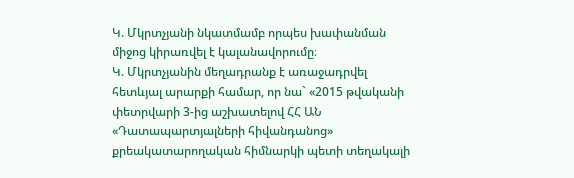Կ. Մկրտչյանի նկատմամբ որպես խափանման միջոց կիրառվել է կալանավորումը։
Կ. Մկրտչյանին մեղադրանք է առաջադրվել հետևյալ արարքի համար, որ նա` «2015 թվականի փետրվարի 3-ից աշխատելով ՀՀ ԱՆ «Դատապարտյալների հիվանդանոց» քրեակատարողական հիմնարկի պետի տեղակալի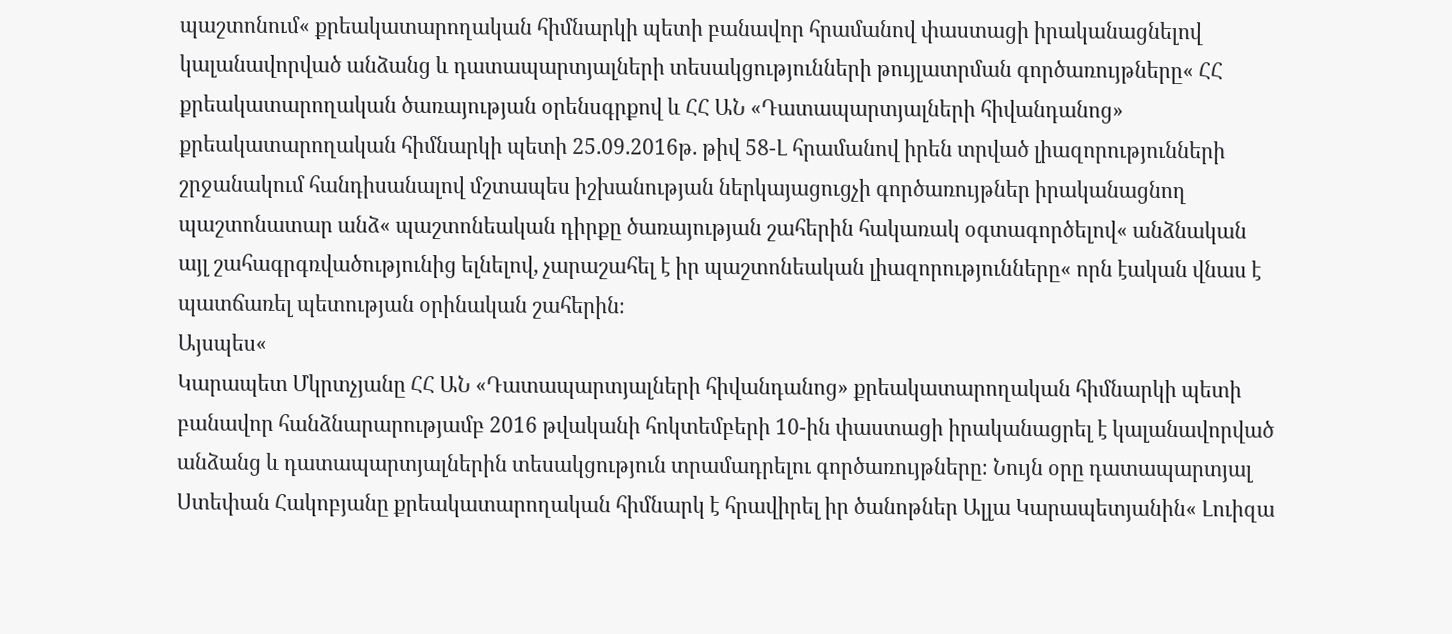պաշտոնում« քրեակատարողական հիմնարկի պետի բանավոր հրամանով փաստացի իրականացնելով կալանավորված անձանց և դատապարտյալների տեսակցությունների թույլատրման գործառույթները« ՀՀ քրեակատարողական ծառայության օրենսգրքով և ՀՀ ԱՆ «Դատապարտյալների հիվանդանոց» քրեակատարողական հիմնարկի պետի 25.09.2016թ. թիվ 58-Լ հրամանով իրեն տրված լիազորությունների շրջանակում հանդիսանալով մշտապես իշխանության ներկայացուցչի գործառույթներ իրականացնող պաշտոնատար անձ« պաշտոնեական դիրքը ծառայության շահերին հակառակ օգտագործելով« անձնական այլ շահագրգռվածությունից ելնելով, չարաշահել է իր պաշտոնեական լիազորությունները« որն էական վնաս է պատճառել պետության օրինական շահերին։
Այսպես«
Կարապետ Մկրտչյանը ՀՀ ԱՆ «Դատապարտյալների հիվանդանոց» քրեակատարողական հիմնարկի պետի բանավոր հանձնարարությամբ 2016 թվականի հոկտեմբերի 10-ին փաստացի իրականացրել է կալանավորված անձանց և դատապարտյալներին տեսակցություն տրամադրելու գործառույթները։ Նույն օրը դատապարտյալ Ստեփան Հակոբյանը քրեակատարողական հիմնարկ է հրավիրել իր ծանոթներ Ալլա Կարապետյանին« Լուիզա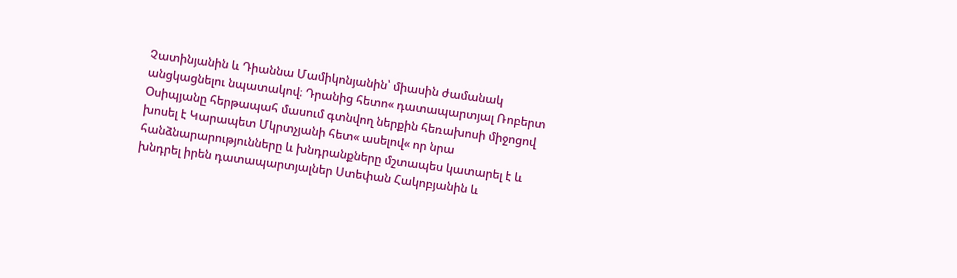Չատինյանին և Դիաննա Մամիկոնյանին՝ միասին ժամանակ անցկացնելու նպատակով։ Դրանից հետո« դատապարտյալ Ռոբերտ Օսիպյանը հերթապահ մասում գտնվող ներքին հեռախոսի միջոցով խոսել է Կարապետ Մկրտչյանի հետ« ասելով« որ նրա հանձնարարությունները և խնդրանքները մշտապես կատարել է և խնդրել իրեն դատապարտյալներ Ստեփան Հակոբյանին և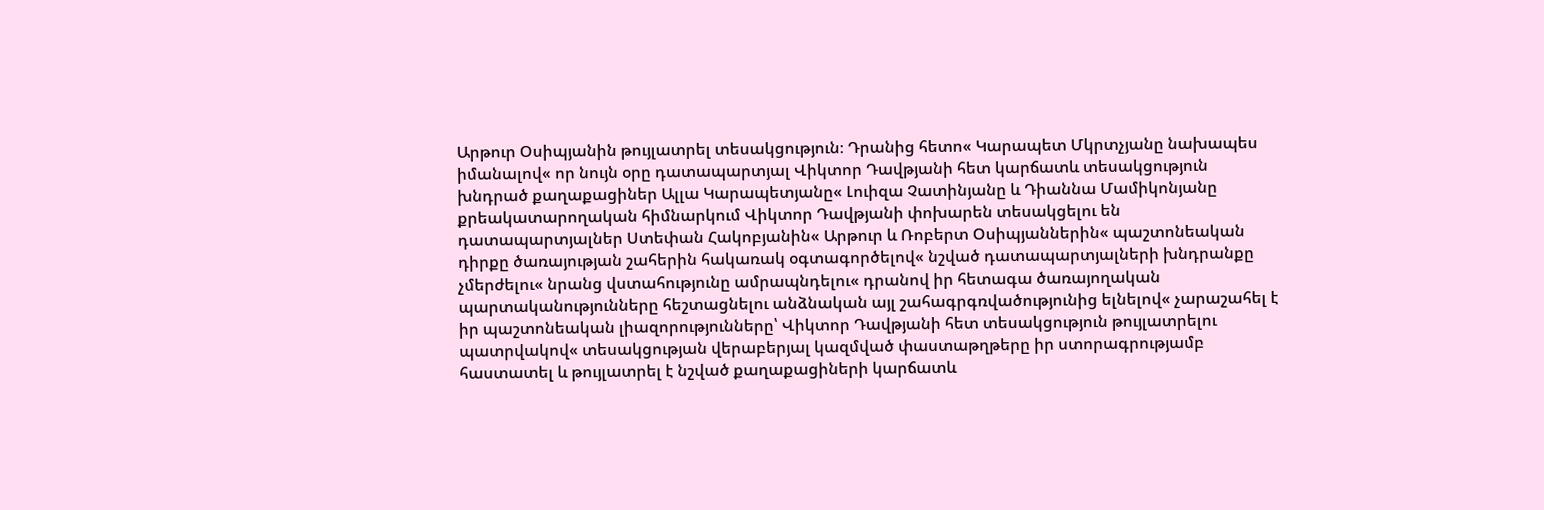Արթուր Օսիպյանին թույլատրել տեսակցություն։ Դրանից հետո« Կարապետ Մկրտչյանը նախապես իմանալով« որ նույն օրը դատապարտյալ Վիկտոր Դավթյանի հետ կարճատև տեսակցություն խնդրած քաղաքացիներ Ալլա Կարապետյանը« Լուիզա Չատինյանը և Դիաննա Մամիկոնյանը քրեակատարողական հիմնարկում Վիկտոր Դավթյանի փոխարեն տեսակցելու են դատապարտյալներ Ստեփան Հակոբյանին« Արթուր և Ռոբերտ Օսիպյաններին« պաշտոնեական դիրքը ծառայության շահերին հակառակ օգտագործելով« նշված դատապարտյալների խնդրանքը չմերժելու« նրանց վստահությունը ամրապնդելու« դրանով իր հետագա ծառայողական պարտականությունները հեշտացնելու անձնական այլ շահագրգռվածությունից ելնելով« չարաշահել է իր պաշտոնեական լիազորությունները՝ Վիկտոր Դավթյանի հետ տեսակցություն թույլատրելու պատրվակով« տեսակցության վերաբերյալ կազմված փաստաթղթերը իր ստորագրությամբ հաստատել և թույլատրել է նշված քաղաքացիների կարճատև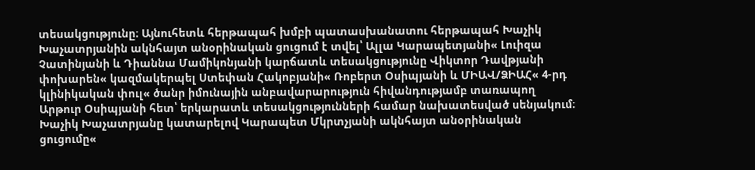տեսակցությունը։ Այնուհետև հերթապահ խմբի պատասխանատու հերթապահ Խաչիկ Խաչատրյանին ակնհայտ անօրինական ցուցում է տվել՝ Ալլա Կարապետյանի« Լուիզա Չատինյանի և Դիաննա Մամիկոնյանի կարճատև տեսակցությունը Վիկտոր Դավթյանի փոխարեն« կազմակերպել Ստեփան Հակոբյանի« Ռոբերտ Օսիպյանի և ՄԻԱՎ/ՁԻԱՀ« 4-րդ կլինիկական փուլ« ծանր իմունային անբավարարություն հիվանդությամբ տառապող Արթուր Օսիպյանի հետ՝ երկարատև տեսակցությունների համար նախատեսված սենյակում։ Խաչիկ Խաչատրյանը կատարելով Կարապետ Մկրտչյանի ակնհայտ անօրինական ցուցումը«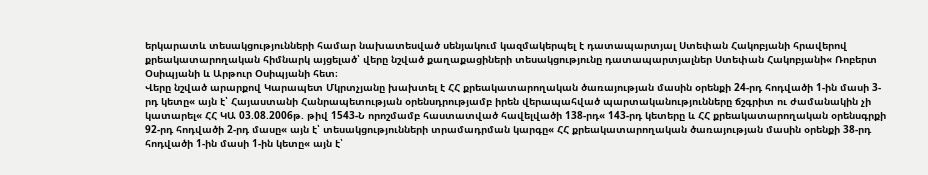երկարատև տեսակցությունների համար նախատեսված սենյակում կազմակերպել է դատապարտյալ Ստեփան Հակոբյանի հրավերով քրեակատարողական հիմնարկ այցելած՝ վերը նշված քաղաքացիների տեսակցությունը դատապարտյալներ Ստեփան Հակոբյանի« Ռոբերտ Օսիպյանի և Արթուր Օսիպյանի հետ։
Վերը նշված արարքով Կարապետ Մկրտչյանը խախտել է ՀՀ քրեակատարողական ծառայության մասին օրենքի 24-րդ հոդվածի 1-ին մասի 3-րդ կետը« այն է՝ Հայաստանի Հանրապետության օրենսդրությամբ իրեն վերապահված պարտականությունները ճշգրիտ ու ժամանակին չի կատարել« ՀՀ ԿԱ 03.08.2006թ. թիվ 1543-Ն որոշմամբ հաստատված հավելվածի 138-րդ« 143-րդ կետերը և ՀՀ քրեակատարողական օրենսգրքի 92-րդ հոդվածի 2-րդ մասը« այն է՝ տեսակցությունների տրամադրման կարգը« ՀՀ քրեակատարողական ծառայության մասին օրենքի 38-րդ հոդվածի 1-ին մասի 1-ին կետը« այն է՝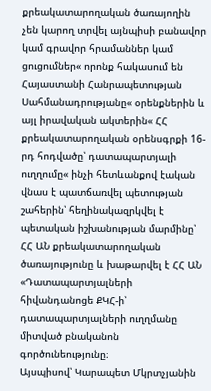քրեակատարողական ծառայողին չեն կարող տրվել այնպիսի բանավոր կամ գրավոր հրամաններ կամ ցուցումներ« որոնք հակասում են Հայաստանի Հանրապետության Սահմանադրությանը« օրենքներին և այլ իրավական ակտերին« ՀՀ քրեակատարողական օրենսգրքի 16-րդ հոդվածը՝ դատապարտյալի ուղղումը« ինչի հետևանքով էական վնաս է պատճառվել պետության շահերին՝ հեղինակազրկվել է պետական իշխանության մարմինը՝ ՀՀ ԱՆ քրեակատարողական ծառայությունը և խաթարվել է ՀՀ ԱՆ «Դատապարտյալների հիվանդանոցե ՔԿՀ-ի՝ դատապարտյալների ուղղմանը միտված բնականոն գործունեությունը։
Այսպիսով՝ Կարապետ Մկրտչյանին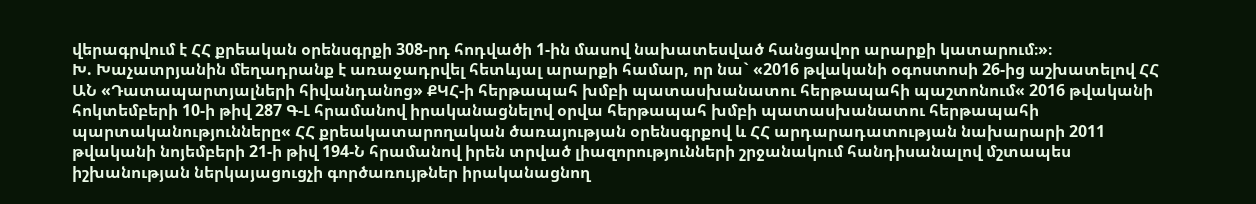վերագրվում է ՀՀ քրեական օրենսգրքի 308-րդ հոդվածի 1-ին մասով նախատեսված հանցավոր արարքի կատարում։»։
Խ. Խաչատրյանին մեղադրանք է առաջադրվել հետևյալ արարքի համար, որ նա` «2016 թվականի օգոստոսի 26-ից աշխատելով ՀՀ ԱՆ «Դատապարտյալների հիվանդանոց» ՔԿՀ-ի հերթապահ խմբի պատասխանատու հերթապահի պաշտոնում« 2016 թվականի հոկտեմբերի 10-ի թիվ 287 Գ-Լ հրամանով իրականացնելով օրվա հերթապահ խմբի պատասխանատու հերթապահի պարտականությունները« ՀՀ քրեակատարողական ծառայության օրենսգրքով և ՀՀ արդարադատության նախարարի 2011 թվականի նոյեմբերի 21-ի թիվ 194-Ն հրամանով իրեն տրված լիազորությունների շրջանակում հանդիսանալով մշտապես իշխանության ներկայացուցչի գործառույթներ իրականացնող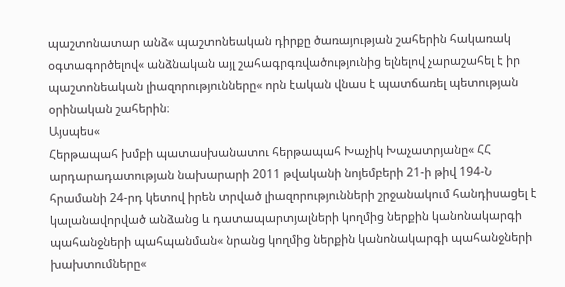պաշտոնատար անձ« պաշտոնեական դիրքը ծառայության շահերին հակառակ օգտագործելով« անձնական այլ շահագրգռվածությունից ելնելով չարաշահել է իր պաշտոնեական լիազորությունները« որն էական վնաս է պատճառել պետության օրինական շահերին։
Այսպես«
Հերթապահ խմբի պատասխանատու հերթապահ Խաչիկ Խաչատրյանը« ՀՀ արդարադատության նախարարի 2011 թվականի նոյեմբերի 21-ի թիվ 194-Ն հրամանի 24-րդ կետով իրեն տրված լիազորությունների շրջանակում հանդիսացել է կալանավորված անձանց և դատապարտյալների կողմից ներքին կանոնակարգի պահանջների պահպանման« նրանց կողմից ներքին կանոնակարգի պահանջների խախտումները«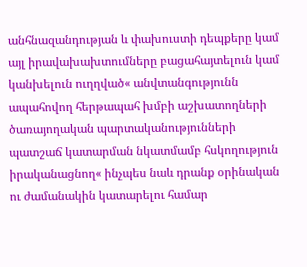անհնազանդության և փախուստի դեպքերը կամ այլ իրավախախտումները բացահայտելուն կամ կանխելուն ուղղված« անվտանգությունն ապահովող հերթապահ խմբի աշխատողների ծառայողական պարտականությունների պատշաճ կատարման նկատմամբ հսկողություն իրականացնող« ինչպես նաև դրանք օրինական ու ժամանակին կատարելու համար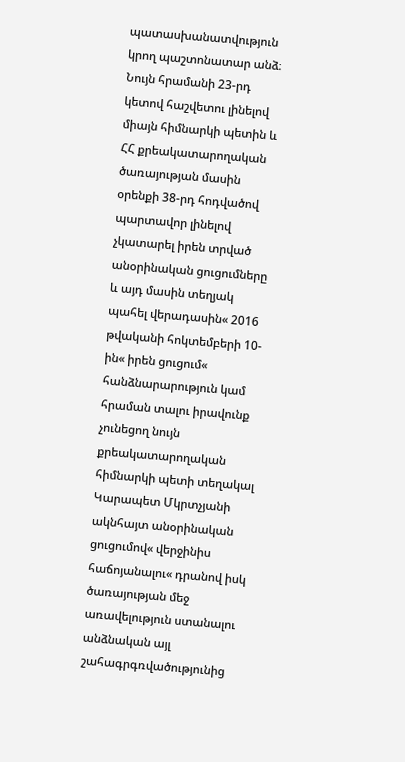պատասխանատվություն կրող պաշտոնատար անձ։
Նույն հրամանի 23-րդ կետով հաշվետու լինելով միայն հիմնարկի պետին և ՀՀ քրեակատարողական ծառայության մասին օրենքի 38-րդ հոդվածով պարտավոր լինելով չկատարել իրեն տրված անօրինական ցուցումները և այդ մասին տեղյակ պահել վերադասին« 2016 թվականի հոկտեմբերի 10-ին« իրեն ցուցում« հանձնարարություն կամ հրաման տալու իրավունք չունեցող նույն քրեակատարողական հիմնարկի պետի տեղակալ Կարապետ Մկրտչյանի ակնհայտ անօրինական ցուցումով« վերջինիս հաճոյանալու« դրանով իսկ ծառայության մեջ առավելություն ստանալու անձնական այլ շահագրգռվածությունից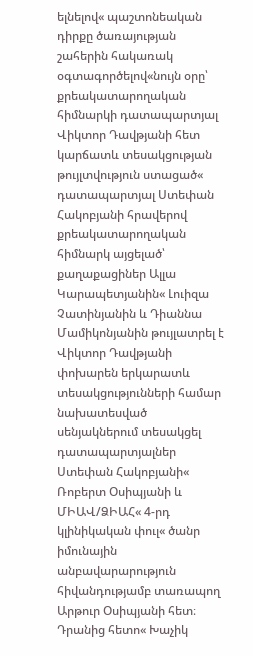ելնելով« պաշտոնեական դիրքը ծառայության շահերին հակառակ օգտագործելով«նույն օրը՝ քրեակատարողական հիմնարկի դատապարտյալ Վիկտոր Դավթյանի հետ կարճատև տեսակցության թույլտվություն ստացած« դատապարտյալ Ստեփան Հակոբյանի հրավերով քրեակատարողական հիմնարկ այցելած՝ քաղաքացիներ Ալլա Կարապետյանին« Լուիզա Չատինյանին և Դիաննա Մամիկոնյանին թույլատրել է Վիկտոր Դավթյանի փոխարեն երկարատև տեսակցությունների համար նախատեսված սենյակներում տեսակցել դատապարտյալներ Ստեփան Հակոբյանի« Ռոբերտ Օսիպյանի և ՄԻԱՎ/ՁԻԱՀ« 4-րդ կլինիկական փուլ« ծանր իմունային անբավարարություն հիվանդությամբ տառապող Արթուր Օսիպյանի հետ։
Դրանից հետո« Խաչիկ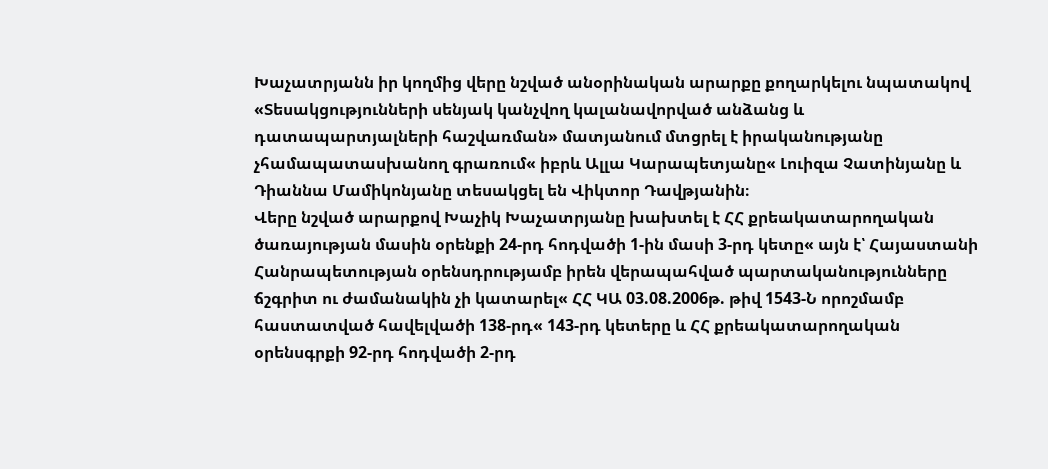Խաչատրյանն իր կողմից վերը նշված անօրինական արարքը քողարկելու նպատակով «Տեսակցությունների սենյակ կանչվող կալանավորված անձանց և դատապարտյալների հաշվառման» մատյանում մտցրել է իրականությանը չհամապատասխանող գրառում« իբրև Ալլա Կարապետյանը« Լուիզա Չատինյանը և Դիաննա Մամիկոնյանը տեսակցել են Վիկտոր Դավթյանին։
Վերը նշված արարքով Խաչիկ Խաչատրյանը խախտել է ՀՀ քրեակատարողական ծառայության մասին օրենքի 24-րդ հոդվածի 1-ին մասի 3-րդ կետը« այն է՝ Հայաստանի Հանրապետության օրենսդրությամբ իրեն վերապահված պարտականությունները ճշգրիտ ու ժամանակին չի կատարել« ՀՀ ԿԱ 03.08.2006թ. թիվ 1543-Ն որոշմամբ հաստատված հավելվածի 138-րդ« 143-րդ կետերը և ՀՀ քրեակատարողական օրենսգրքի 92-րդ հոդվածի 2-րդ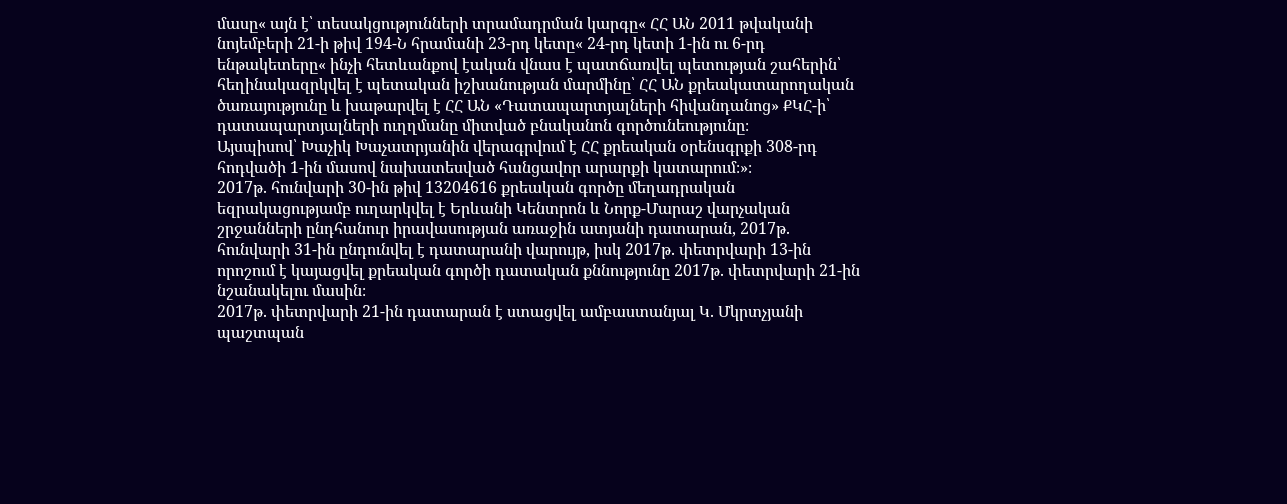մասը« այն է՝ տեսակցությունների տրամադրման կարգը« ՀՀ ԱՆ 2011 թվականի նոյեմբերի 21-ի թիվ 194-Ն հրամանի 23-րդ կետը« 24-րդ կետի 1-ին ու 6-րդ ենթակետերը« ինչի հետևանքով էական վնաս է պատճառվել պետության շահերին՝ հեղինակազրկվել է պետական իշխանության մարմինը՝ ՀՀ ԱՆ քրեակատարողական ծառայությունը և խաթարվել է ՀՀ ԱՆ «Դատապարտյալների հիվանդանոց» ՔԿՀ-ի՝ դատապարտյալների ուղղմանը միտված բնականոն գործունեությունը։
Այսպիսով՝ Խաչիկ Խաչատրյանին վերագրվում է ՀՀ քրեական օրենսգրքի 308-րդ հոդվածի 1-ին մասով նախատեսված հանցավոր արարքի կատարում։»։
2017թ. հունվարի 30-ին թիվ 13204616 քրեական գործը մեղադրական եզրակացությամբ ուղարկվել է Երևանի Կենտրոն և Նորք-Մարաշ վարչական շրջանների ընդհանուր իրավասության առաջին ատյանի դատարան, 2017թ. հունվարի 31-ին ընդունվել է դատարանի վարույթ, իսկ 2017թ. փետրվարի 13-ին որոշում է կայացվել քրեական գործի դատական քննությունը 2017թ. փետրվարի 21-ին նշանակելու մասին։
2017թ. փետրվարի 21-ին դատարան է ստացվել ամբաստանյալ Կ. Մկրտչյանի պաշտպան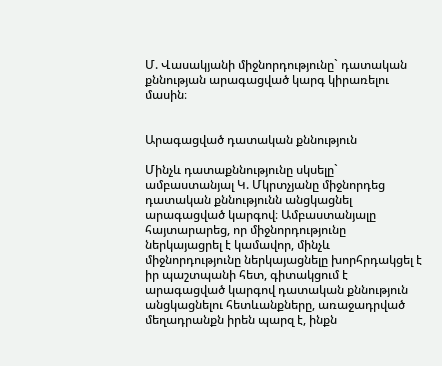Մ. Վասակյանի միջնորդությունը` դատական քննության արագացված կարգ կիրառելու մասին։


Արագացված դատական քննություն

Մինչև դատաքննությունը սկսելը` ամբաստանյալ Կ. Մկրտչյանը միջնորդեց դատական քննությունն անցկացնել արագացված կարգով։ Ամբաստանյալը հայտարարեց, որ միջնորդությունը ներկայացրել է կամավոր, մինչև միջնորդությունը ներկայացնելը խորհրդակցել է իր պաշտպանի հետ, գիտակցում է արագացված կարգով դատական քննություն անցկացնելու հետևանքները, առաջադրված մեղադրանքն իրեն պարզ է, ինքն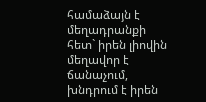համաձայն է մեղադրանքի հետ` իրեն լիովին մեղավոր է ճանաչում, խնդրում է իրեն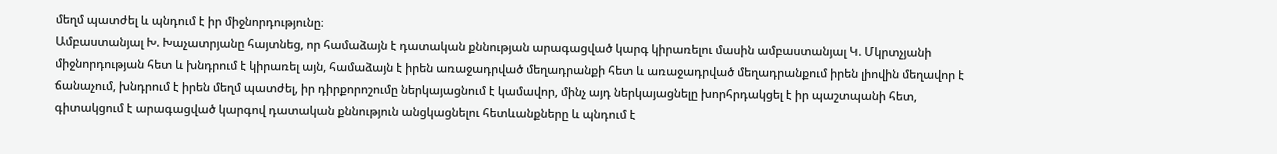մեղմ պատժել և պնդում է իր միջնորդությունը։
Ամբաստանյալ Խ. Խաչատրյանը հայտնեց, որ համաձայն է դատական քննության արագացված կարգ կիրառելու մասին ամբաստանյալ Կ. Մկրտչյանի միջնորդության հետ և խնդրում է կիրառել այն, համաձայն է իրեն առաջադրված մեղադրանքի հետ և առաջադրված մեղադրանքում իրեն լիովին մեղավոր է ճանաչում, խնդրում է իրեն մեղմ պատժել, իր դիրքորոշումը ներկայացնում է կամավոր, մինչ այդ ներկայացնելը խորհրդակցել է իր պաշտպանի հետ, գիտակցում է արագացված կարգով դատական քննություն անցկացնելու հետևանքները և պնդում է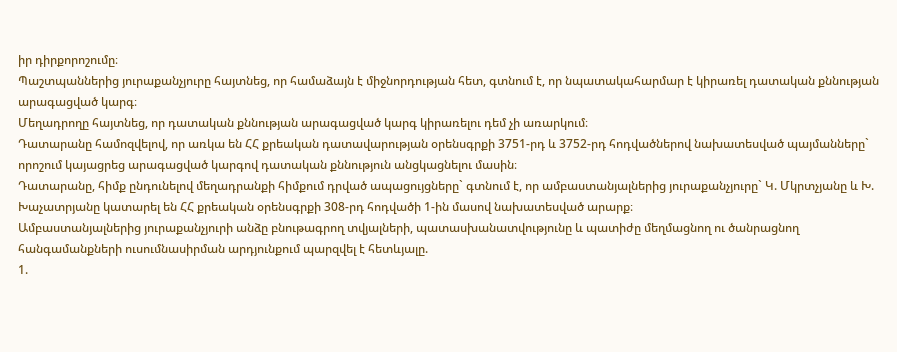իր դիրքորոշումը։
Պաշտպաններից յուրաքանչյուրը հայտնեց, որ համաձայն է միջնորդության հետ, գտնում է, որ նպատակահարմար է կիրառել դատական քննության արագացված կարգ։
Մեղադրողը հայտնեց, որ դատական քննության արագացված կարգ կիրառելու դեմ չի առարկում։
Դատարանը համոզվելով, որ առկա են ՀՀ քրեական դատավարության օրենսգրքի 3751-րդ և 3752-րդ հոդվածներով նախատեսված պայմանները` որոշում կայացրեց արագացված կարգով դատական քննություն անցկացնելու մասին։
Դատարանը, հիմք ընդունելով մեղադրանքի հիմքում դրված ապացույցները` գտնում է, որ ամբաստանյալներից յուրաքանչյուրը` Կ. Մկրտչյանը և Խ. Խաչատրյանը կատարել են ՀՀ քրեական օրենսգրքի 308-րդ հոդվածի 1-ին մասով նախատեսված արարք։
Ամբաստանյալներից յուրաքանչյուրի անձը բնութագրող տվյալների, պատասխանատվությունը և պատիժը մեղմացնող ու ծանրացնող հանգամանքների ուսումնասիրման արդյունքում պարզվել է հետևյալը.
1.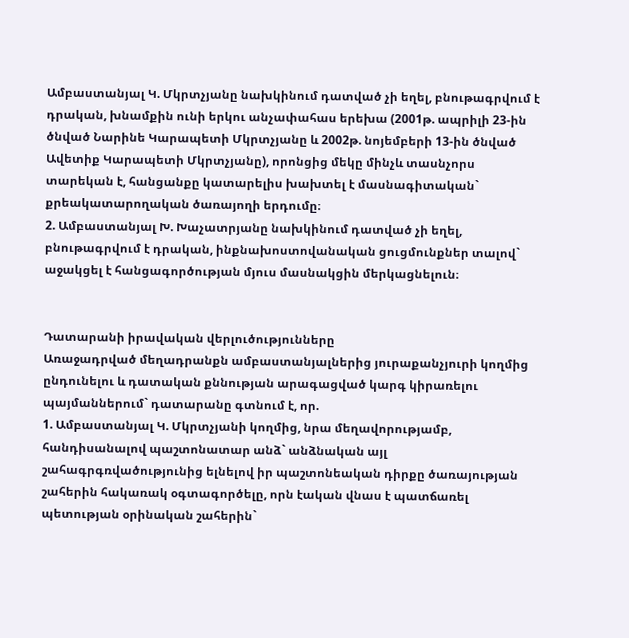Ամբաստանյալ Կ. Մկրտչյանը նախկինում դատված չի եղել, բնութագրվում է դրական, խնամքին ունի երկու անչափահաս երեխա (2001թ. ապրիլի 23-ին ծնված Նարինե Կարապետի Մկրտչյանը և 2002թ. նոյեմբերի 13-ին ծնված Ավետիք Կարապետի Մկրտչյանը), որոնցից մեկը մինչև տասնչորս տարեկան է, հանցանքը կատարելիս խախտել է մասնագիտական` քրեակատարողական ծառայողի երդումը։
2. Ամբաստանյալ Խ. Խաչատրյանը նախկինում դատված չի եղել, բնութագրվում է դրական, ինքնախոստովանական ցուցմունքներ տալով` աջակցել է հանցագործության մյուս մասնակցին մերկացնելուն։


Դատարանի իրավական վերլուծությունները
Առաջադրված մեղադրանքն ամբաստանյալներից յուրաքանչյուրի կողմից ընդունելու և դատական քննության արագացված կարգ կիրառելու պայմաններում` դատարանը գտնում է, որ.
1. Ամբաստանյալ Կ. Մկրտչյանի կողմից, նրա մեղավորությամբ, հանդիսանալով պաշտոնատար անձ` անձնական այլ շահագրգռվածությունից ելնելով իր պաշտոնեական դիրքը ծառայության շահերին հակառակ օգտագործելը, որն էական վնաս է պատճառել պետության օրինական շահերին`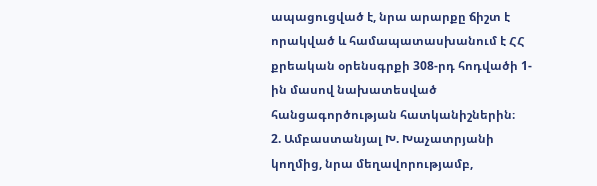ապացուցված է, նրա արարքը ճիշտ է որակված և համապատասխանում է ՀՀ քրեական օրենսգրքի 308-րդ հոդվածի 1-ին մասով նախատեսված հանցագործության հատկանիշներին։
2. Ամբաստանյալ Խ. Խաչատրյանի կողմից, նրա մեղավորությամբ,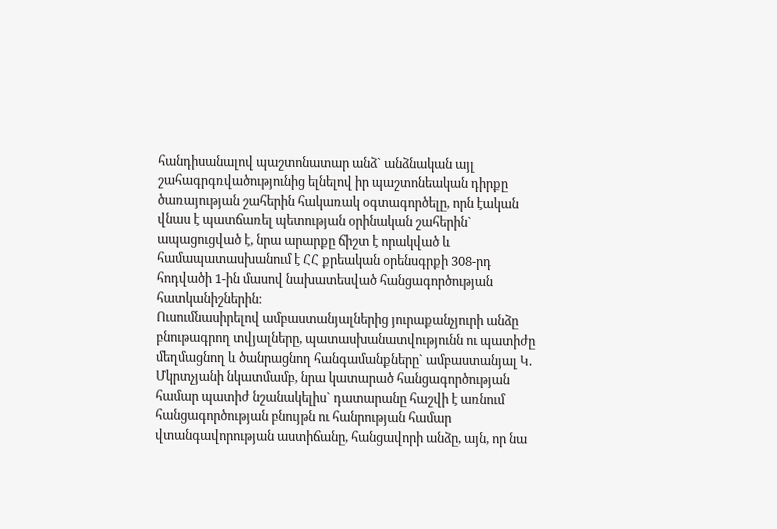հանդիսանալով պաշտոնատար անձ` անձնական այլ շահագրգռվածությունից ելնելով իր պաշտոնեական դիրքը ծառայության շահերին հակառակ օգտագործելը, որն էական վնաս է պատճառել պետության օրինական շահերին` ապացուցված է, նրա արարքը ճիշտ է որակված և համապատասխանում է ՀՀ քրեական օրենսգրքի 308-րդ հոդվածի 1-ին մասով նախատեսված հանցագործության հատկանիշներին։
Ուսումնասիրելով ամբաստանյալներից յուրաքանչյուրի անձը բնութագրող տվյալները, պատասխանատվությունն ու պատիժը մեղմացնող և ծանրացնող հանգամանքները` ամբաստանյալ Կ. Մկրտչյանի նկատմամբ, նրա կատարած հանցագործության համար պատիժ նշանակելիս` դատարանը հաշվի է առնում հանցագործության բնույթն ու հանրության համար վտանգավորության աստիճանը, հանցավորի անձը, այն, որ նա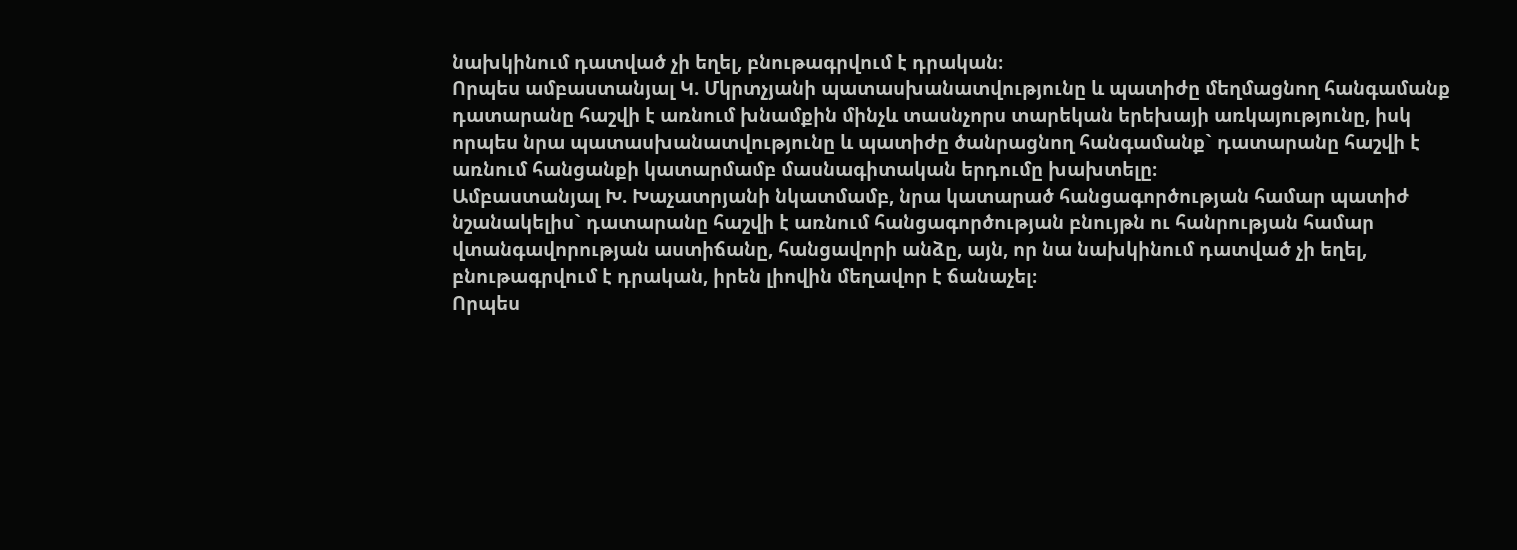նախկինում դատված չի եղել, բնութագրվում է դրական։
Որպես ամբաստանյալ Կ. Մկրտչյանի պատասխանատվությունը և պատիժը մեղմացնող հանգամանք դատարանը հաշվի է առնում խնամքին մինչև տասնչորս տարեկան երեխայի առկայությունը, իսկ որպես նրա պատասխանատվությունը և պատիժը ծանրացնող հանգամանք` դատարանը հաշվի է առնում հանցանքի կատարմամբ մասնագիտական երդումը խախտելը։
Ամբաստանյալ Խ. Խաչատրյանի նկատմամբ, նրա կատարած հանցագործության համար պատիժ նշանակելիս` դատարանը հաշվի է առնում հանցագործության բնույթն ու հանրության համար վտանգավորության աստիճանը, հանցավորի անձը, այն, որ նա նախկինում դատված չի եղել, բնութագրվում է դրական, իրեն լիովին մեղավոր է ճանաչել։
Որպես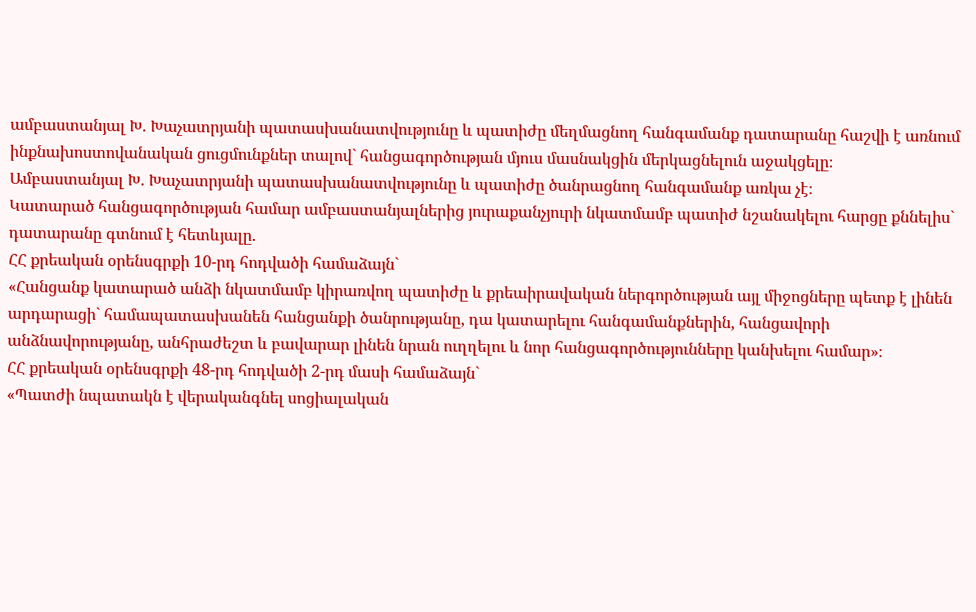ամբաստանյալ Խ. Խաչատրյանի պատասխանատվությունը և պատիժը մեղմացնող հանգամանք դատարանը հաշվի է առնում ինքնախոստովանական ցուցմունքներ տալով` հանցագործության մյուս մասնակցին մերկացնելուն աջակցելը։
Ամբաստանյալ Խ. Խաչատրյանի պատասխանատվությունը և պատիժը ծանրացնող հանգամանք առկա չէ։
Կատարած հանցագործության համար ամբաստանյալներից յուրաքանչյուրի նկատմամբ պատիժ նշանակելու հարցը քննելիս` դատարանը գտնում է հետևյալը.
ՀՀ քրեական օրենսգրքի 10-րդ հոդվածի համաձայն`
«Հանցանք կատարած անձի նկատմամբ կիրառվող պատիժը և քրեաիրավական ներգործության այլ միջոցները պետք է լինեն արդարացի` համապատասխանեն հանցանքի ծանրությանը, դա կատարելու հանգամանքներին, հանցավորի անձնավորությանը, անհրաժեշտ և բավարար լինեն նրան ուղղելու և նոր հանցագործությունները կանխելու համար»։
ՀՀ քրեական օրենսգրքի 48-րդ հոդվածի 2-րդ մասի համաձայն`
«Պատժի նպատակն է վերականգնել սոցիալական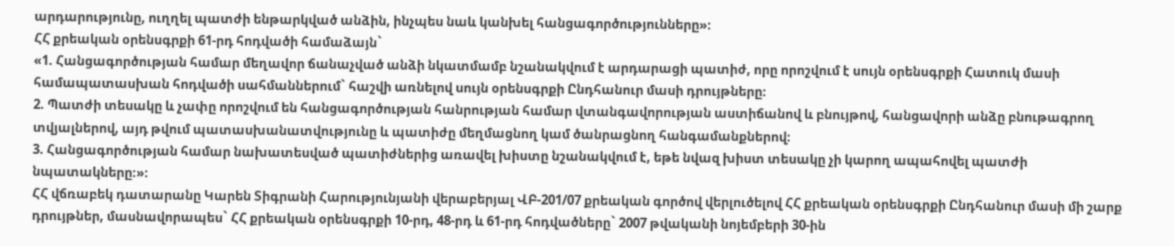արդարությունը, ուղղել պատժի ենթարկված անձին, ինչպես նաև կանխել հանցագործությունները»։
ՀՀ քրեական օրենսգրքի 61-րդ հոդվածի համաձայն`
«1. Հանցագործության համար մեղավոր ճանաչված անձի նկատմամբ նշանակվում է արդարացի պատիժ, որը որոշվում է սույն օրենսգրքի Հատուկ մասի համապատասխան հոդվածի սահմաններում` հաշվի առնելով սույն օրենսգրքի Ընդհանուր մասի դրույթները։
2. Պատժի տեսակը և չափը որոշվում են հանցագործության հանրության համար վտանգավորության աստիճանով և բնույթով, հանցավորի անձը բնութագրող տվյալներով, այդ թվում պատասխանատվությունը և պատիժը մեղմացնող կամ ծանրացնող հանգամանքներով։
3. Հանցագործության համար նախատեսված պատիժներից առավել խիստը նշանակվում է, եթե նվազ խիստ տեսակը չի կարող ապահովել պատժի նպատակները։»։
ՀՀ վճռաբեկ դատարանը Կարեն Տիգրանի Հարությունյանի վերաբերյալ ՎԲ-201/07 քրեական գործով վերլուծելով ՀՀ քրեական օրենսգրքի Ընդհանուր մասի մի շարք դրույթներ, մասնավորապես` ՀՀ քրեական օրենսգրքի 10-րդ, 48-րդ և 61-րդ հոդվածները` 2007 թվականի նոյեմբերի 30-ին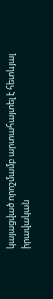կայացված որոշմամբ արտահայտել է հետևյալ իրավական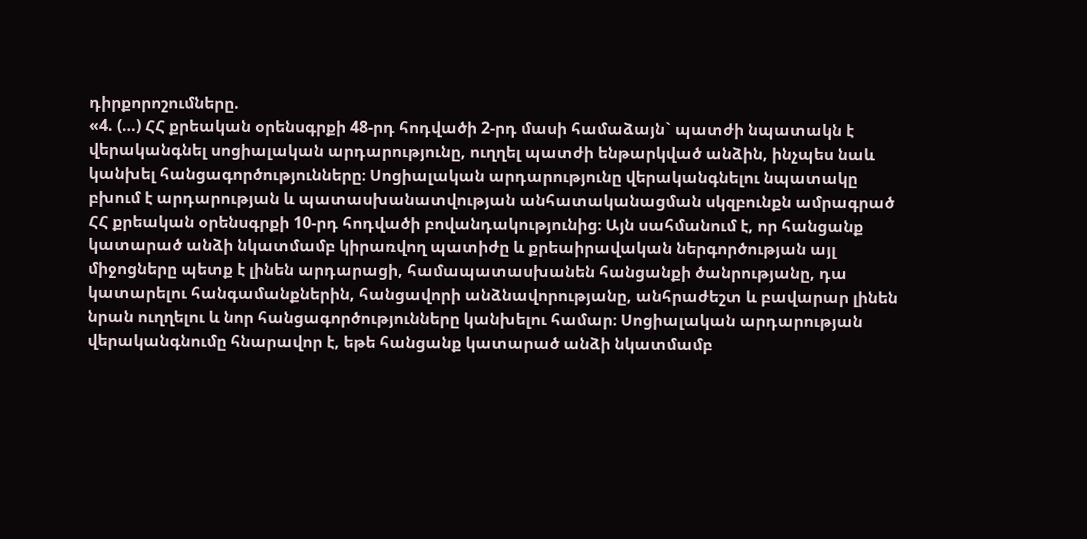դիրքորոշումները.
«4. (…) ՀՀ քրեական օրենսգրքի 48-րդ հոդվածի 2-րդ մասի համաձայն` պատժի նպատակն է վերականգնել սոցիալական արդարությունը, ուղղել պատժի ենթարկված անձին, ինչպես նաև կանխել հանցագործությունները։ Սոցիալական արդարությունը վերականգնելու նպատակը բխում է արդարության և պատասխանատվության անհատականացման սկզբունքն ամրագրած ՀՀ քրեական օրենսգրքի 10-րդ հոդվածի բովանդակությունից։ Այն սահմանում է, որ հանցանք կատարած անձի նկատմամբ կիրառվող պատիժը և քրեաիրավական ներգործության այլ միջոցները պետք է լինեն արդարացի, համապատասխանեն հանցանքի ծանրությանը, դա կատարելու հանգամանքներին, հանցավորի անձնավորությանը, անհրաժեշտ և բավարար լինեն նրան ուղղելու և նոր հանցագործությունները կանխելու համար։ Սոցիալական արդարության վերականգնումը հնարավոր է, եթե հանցանք կատարած անձի նկատմամբ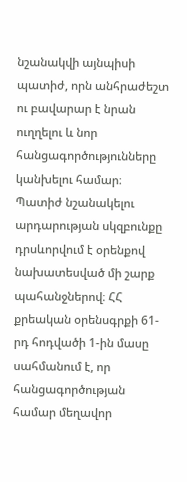նշանակվի այնպիսի պատիժ, որն անհրաժեշտ ու բավարար է նրան ուղղելու և նոր հանցագործությունները կանխելու համար։
Պատիժ նշանակելու արդարության սկզբունքը դրսևորվում է օրենքով նախատեսված մի շարք պահանջներով։ ՀՀ քրեական օրենսգրքի 61-րդ հոդվածի 1-ին մասը սահմանում է, որ հանցագործության համար մեղավոր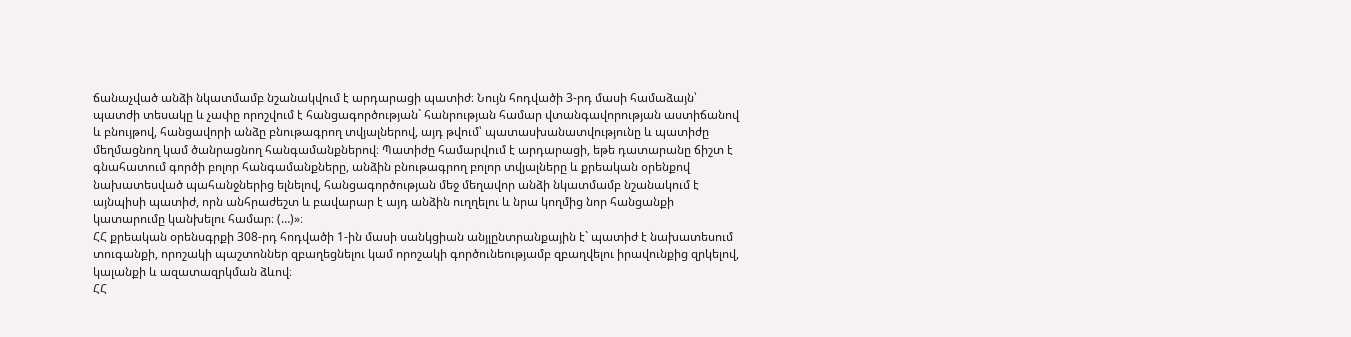ճանաչված անձի նկատմամբ նշանակվում է արդարացի պատիժ։ Նույն հոդվածի 3-րդ մասի համաձայն՝ պատժի տեսակը և չափը որոշվում է հանցագործության` հանրության համար վտանգավորության աստիճանով և բնույթով, հանցավորի անձը բնութագրող տվյալներով, այդ թվում՝ պատասխանատվությունը և պատիժը մեղմացնող կամ ծանրացնող հանգամանքներով։ Պատիժը համարվում է արդարացի, եթե դատարանը ճիշտ է գնահատում գործի բոլոր հանգամանքները, անձին բնութագրող բոլոր տվյալները և քրեական օրենքով նախատեսված պահանջներից ելնելով, հանցագործության մեջ մեղավոր անձի նկատմամբ նշանակում է այնպիսի պատիժ, որն անհրաժեշտ և բավարար է այդ անձին ուղղելու և նրա կողմից նոր հանցանքի կատարումը կանխելու համար։ (…)»։
ՀՀ քրեական օրենսգրքի 308-րդ հոդվածի 1-ին մասի սանկցիան անյլընտրանքային է` պատիժ է նախատեսում տուգանքի, որոշակի պաշտոններ զբաղեցնելու կամ որոշակի գործունեությամբ զբաղվելու իրավունքից զրկելով, կալանքի և ազատազրկման ձևով։
ՀՀ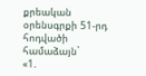քրեական օրենսգրքի 51-րդ հոդվածի համաձայն`
«1.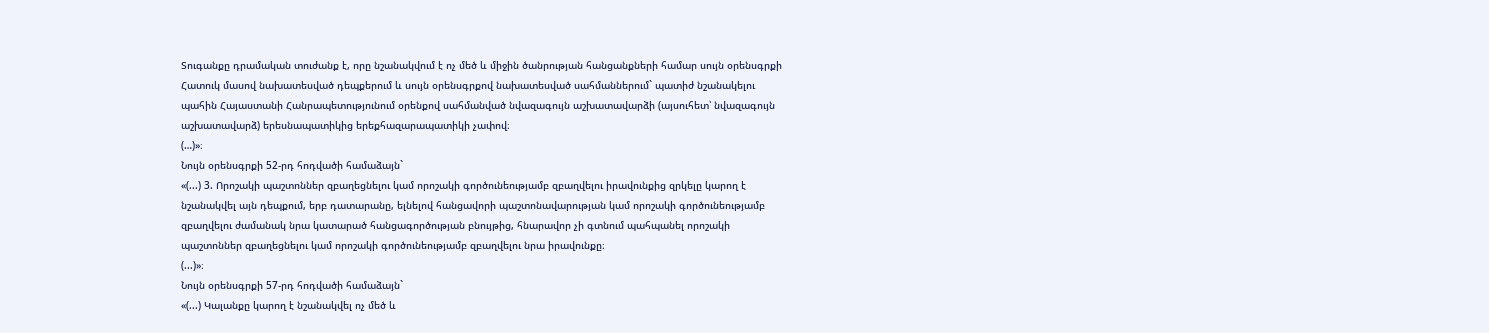Տուգանքը դրամական տուժանք է, որը նշանակվում է ոչ մեծ և միջին ծանրության հանցանքների համար սույն օրենսգրքի Հատուկ մասով նախատեսված դեպքերում և սույն օրենսգրքով նախատեսված սահմաններում` պատիժ նշանակելու պահին Հայաստանի Հանրապետությունում օրենքով սահմանված նվազագույն աշխատավարձի (այսուհետ՝ նվազագույն աշխատավարձ) երեսնապատիկից երեքհազարապատիկի չափով։
(…)»։
Նույն օրենսգրքի 52-րդ հոդվածի համաձայն`
«(...) 3. Որոշակի պաշտոններ զբաղեցնելու կամ որոշակի գործունեությամբ զբաղվելու իրավունքից զրկելը կարող է նշանակվել այն դեպքում, երբ դատարանը, ելնելով հանցավորի պաշտոնավարության կամ որոշակի գործունեությամբ զբաղվելու ժամանակ նրա կատարած հանցագործության բնույթից, հնարավոր չի գտնում պահպանել որոշակի պաշտոններ զբաղեցնելու կամ որոշակի գործունեությամբ զբաղվելու նրա իրավունքը։
(...)»։
Նույն օրենսգրքի 57-րդ հոդվածի համաձայն`
«(...) Կալանքը կարող է նշանակվել ոչ մեծ և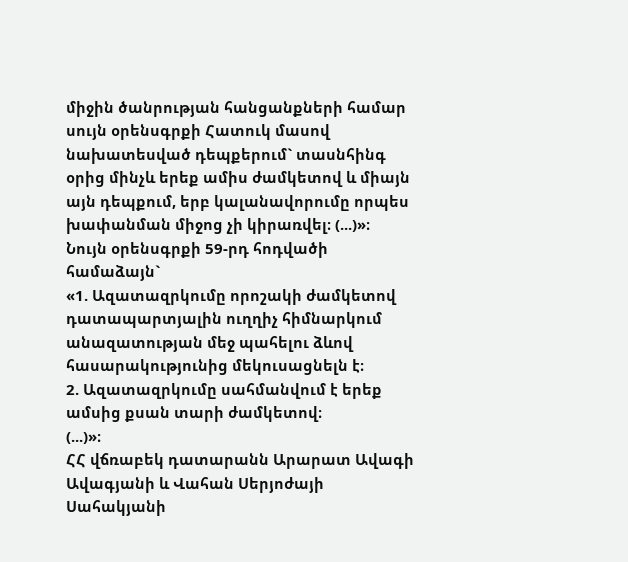միջին ծանրության հանցանքների համար սույն օրենսգրքի Հատուկ մասով նախատեսված դեպքերում` տասնհինգ օրից մինչև երեք ամիս ժամկետով և միայն այն դեպքում, երբ կալանավորումը որպես խափանման միջոց չի կիրառվել։ (...)»։
Նույն օրենսգրքի 59-րդ հոդվածի համաձայն`
«1. Ազատազրկումը որոշակի ժամկետով դատապարտյալին ուղղիչ հիմնարկում անազատության մեջ պահելու ձևով հասարակությունից մեկուսացնելն է։
2. Ազատազրկումը սահմանվում է երեք ամսից քսան տարի ժամկետով։
(...)»։
ՀՀ վճռաբեկ դատարանն Արարատ Ավագի Ավագյանի և Վահան Սերյոժայի Սահակյանի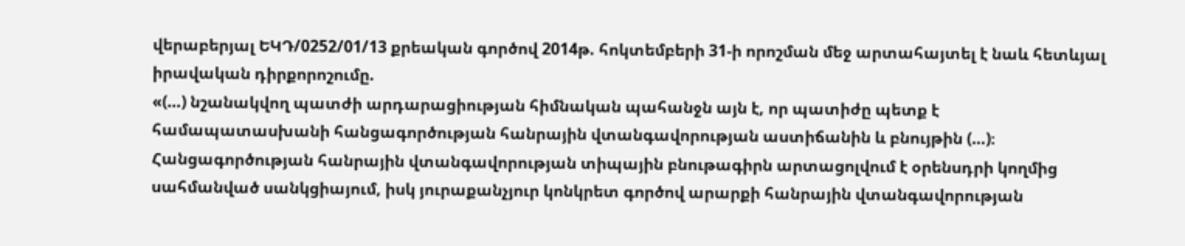վերաբերյալ ԵԿԴ/0252/01/13 քրեական գործով 2014թ. հոկտեմբերի 31-ի որոշման մեջ արտահայտել է նաև հետևյալ իրավական դիրքորոշումը.
«(…) նշանակվող պատժի արդարացիության հիմնական պահանջն այն է, որ պատիժը պետք է համապատասխանի հանցագործության հանրային վտանգավորության աստիճանին և բնույթին (…)։
Հանցագործության հանրային վտանգավորության տիպային բնութագիրն արտացոլվում է օրենսդրի կողմից սահմանված սանկցիայում, իսկ յուրաքանչյուր կոնկրետ գործով արարքի հանրային վտանգավորության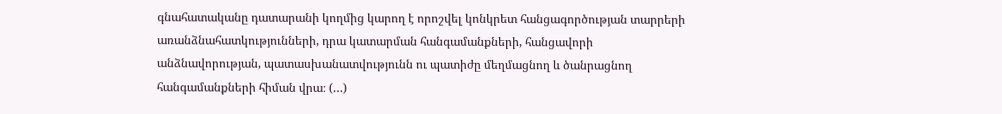գնահատականը դատարանի կողմից կարող է որոշվել կոնկրետ հանցագործության տարրերի առանձնահատկությունների, դրա կատարման հանգամանքների, հանցավորի անձնավորության, պատասխանատվությունն ու պատիժը մեղմացնող և ծանրացնող հանգամանքների հիման վրա։ (…)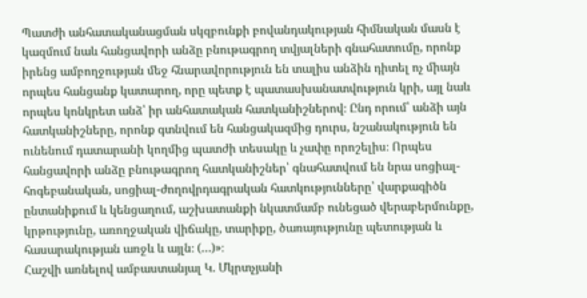Պատժի անհատականացման սկզբունքի բովանդակության հիմնական մասն է կազմում նաև հանցավորի անձը բնութագրող տվյալների գնահատումը, որոնք իրենց ամբողջության մեջ հնարավորություն են տալիս անձին դիտել ոչ միայն որպես հանցանք կատարող, որը պետք է պատասխանատվություն կրի, այլ նաև որպես կոնկրետ անձ՝ իր անհատական հատկանիշներով։ Ընդ որում՝ անձի այն հատկանիշները, որոնք գտնվում են հանցակազմից դուրս, նշանակություն են ունենում դատարանի կողմից պատժի տեսակը և չափը որոշելիս։ Որպես հանցավորի անձը բնութագրող հատկանիշներ՝ գնահատվում են նրա սոցիալ-հոգեբանական, սոցիալ-ժողովրդագրական հատկությունները՝ վարքագիծն ընտանիքում և կենցաղում, աշխատանքի նկատմամբ ունեցած վերաբերմունքը, կրթությունը, առողջական վիճակը, տարիքը, ծառայությունը պետության և հասարակության առջև և այլն։ (…)»։
Հաշվի առնելով ամբաստանյալ Կ. Մկրտչյանի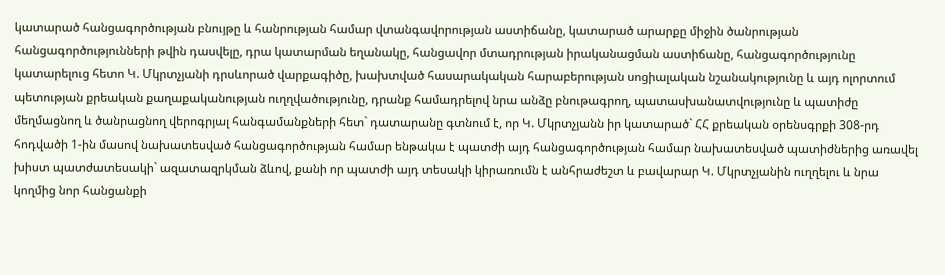կատարած հանցագործության բնույթը և հանրության համար վտանգավորության աստիճանը, կատարած արարքը միջին ծանրության հանցագործությունների թվին դասվելը, դրա կատարման եղանակը, հանցավոր մտադրության իրականացման աստիճանը, հանցագործությունը կատարելուց հետո Կ. Մկրտչյանի դրսևորած վարքագիծը, խախտված հասարակական հարաբերության սոցիալական նշանակությունը և այդ ոլորտում պետության քրեական քաղաքականության ուղղվածությունը, դրանք համադրելով նրա անձը բնութագրող, պատասխանատվությունը և պատիժը մեղմացնող և ծանրացնող վերոգրյալ հանգամանքների հետ` դատարանը գտնում է, որ Կ. Մկրտչյանն իր կատարած` ՀՀ քրեական օրենսգրքի 308-րդ հոդվածի 1-ին մասով նախատեսված հանցագործության համար ենթակա է պատժի այդ հանցագործության համար նախատեսված պատիժներից առավել խիստ պատժատեսակի` ազատազրկման ձևով, քանի որ պատժի այդ տեսակի կիրառումն է անհրաժեշտ և բավարար Կ. Մկրտչյանին ուղղելու և նրա կողմից նոր հանցանքի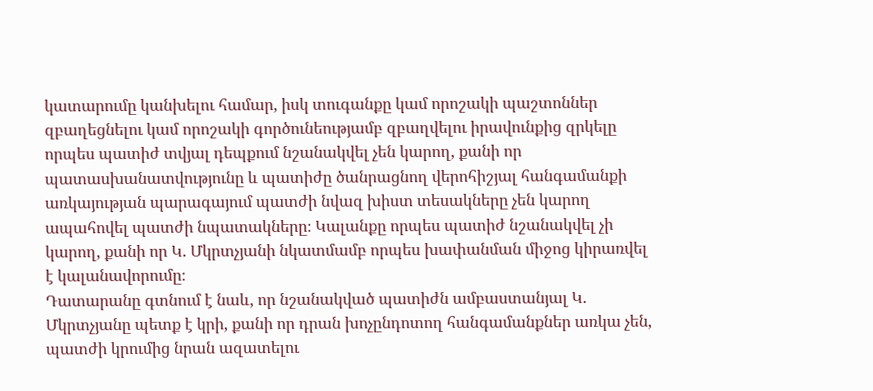կատարումը կանխելու համար, իսկ տուգանքը կամ որոշակի պաշտոններ զբաղեցնելու կամ որոշակի գործունեությամբ զբաղվելու իրավունքից զրկելը որպես պատիժ տվյալ դեպքում նշանակվել չեն կարող, քանի որ պատասխանատվությունը և պատիժը ծանրացնող վերոհիշյալ հանգամանքի առկայության պարագայում պատժի նվազ խիստ տեսակները չեն կարող ապահովել պատժի նպատակները։ Կալանքը որպես պատիժ նշանակվել չի կարող, քանի որ Կ. Մկրտչյանի նկատմամբ որպես խափանման միջոց կիրառվել է կալանավորումը։
Դատարանը գտնում է նաև, որ նշանակված պատիժն ամբաստանյալ Կ. Մկրտչյանը պետք է կրի, քանի որ դրան խոչընդոտող հանգամանքներ առկա չեն, պատժի կրումից նրան ազատելու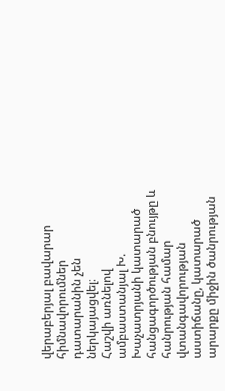վերաբերյալ բավարար հիմնավորումներ դատարանին չեն ներկայացվել։
Հաշվի առնելով ամբաստանյալ Խ. Խաչատրյանի կատարած հանցագործության բնույթը և հանրության համար վտանգավորության աստիճանը, կատարած արարքը միջին ծանրության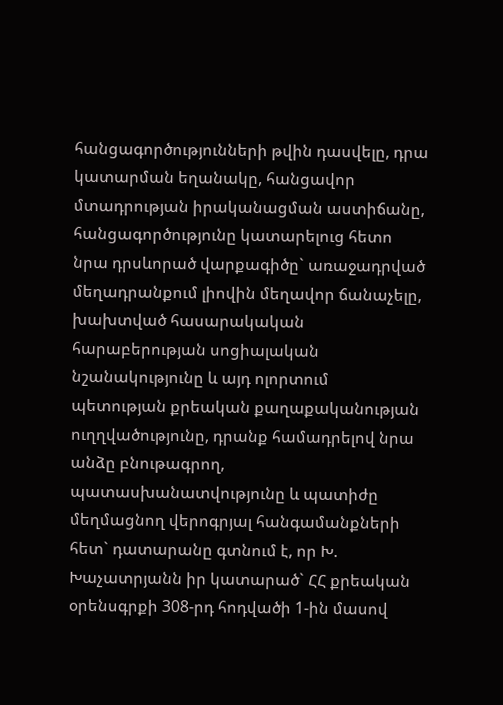հանցագործությունների թվին դասվելը, դրա կատարման եղանակը, հանցավոր մտադրության իրականացման աստիճանը, հանցագործությունը կատարելուց հետո նրա դրսևորած վարքագիծը` առաջադրված մեղադրանքում լիովին մեղավոր ճանաչելը, խախտված հասարակական հարաբերության սոցիալական նշանակությունը և այդ ոլորտում պետության քրեական քաղաքականության ուղղվածությունը, դրանք համադրելով նրա անձը բնութագրող, պատասխանատվությունը և պատիժը մեղմացնող վերոգրյալ հանգամանքների հետ` դատարանը գտնում է, որ Խ. Խաչատրյանն իր կատարած` ՀՀ քրեական օրենսգրքի 308-րդ հոդվածի 1-ին մասով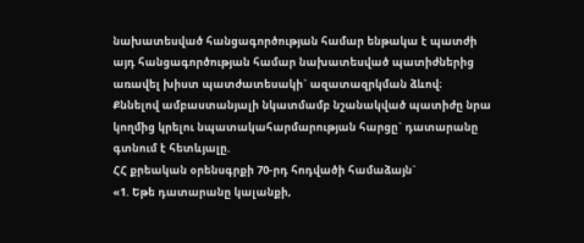նախատեսված հանցագործության համար ենթակա է պատժի այդ հանցագործության համար նախատեսված պատիժներից առավել խիստ պատժատեսակի` ազատազրկման ձևով։
Քննելով ամբաստանյալի նկատմամբ նշանակված պատիժը նրա կողմից կրելու նպատակահարմարության հարցը` դատարանը գտնում է հետևյալը.
ՀՀ քրեական օրենսգրքի 70-րդ հոդվածի համաձայն`
«1. Եթե դատարանը կալանքի,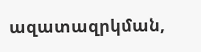ազատազրկման,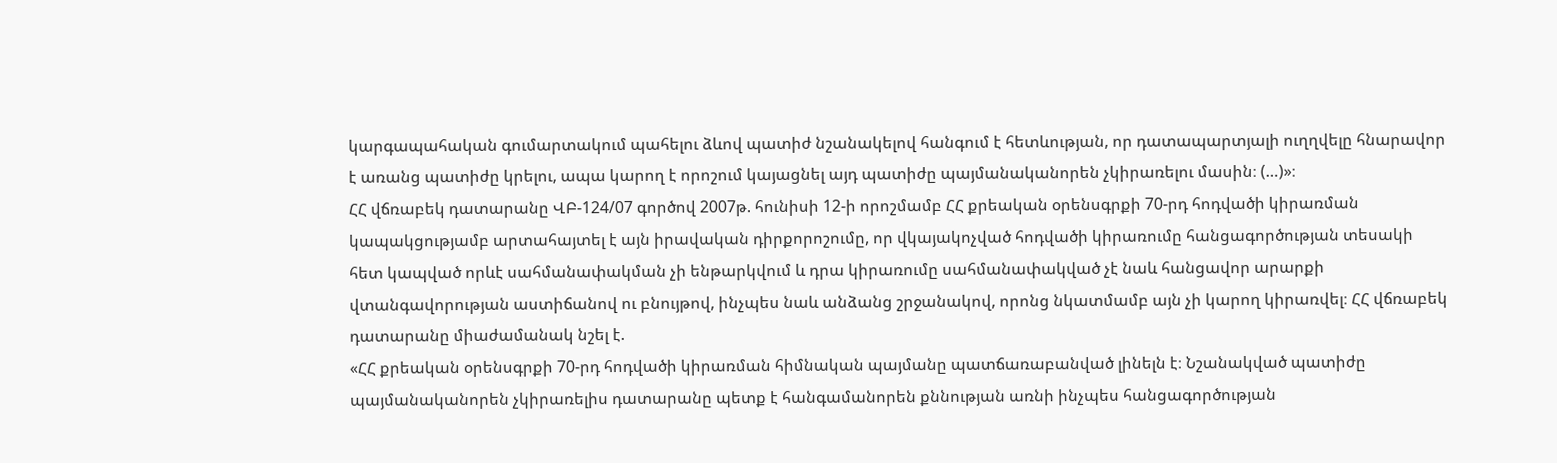կարգապահական գումարտակում պահելու ձևով պատիժ նշանակելով հանգում է հետևության, որ դատապարտյալի ուղղվելը հնարավոր է առանց պատիժը կրելու, ապա կարող է որոշում կայացնել այդ պատիժը պայմանականորեն չկիրառելու մասին։ (…)»։
ՀՀ վճռաբեկ դատարանը ՎԲ-124/07 գործով 2007թ. հունիսի 12-ի որոշմամբ ՀՀ քրեական օրենսգրքի 70-րդ հոդվածի կիրառման կապակցությամբ արտահայտել է այն իրավական դիրքորոշումը, որ վկայակոչված հոդվածի կիրառումը հանցագործության տեսակի հետ կապված որևէ սահմանափակման չի ենթարկվում և դրա կիրառումը սահմանափակված չէ նաև հանցավոր արարքի վտանգավորության աստիճանով ու բնույթով, ինչպես նաև անձանց շրջանակով, որոնց նկատմամբ այն չի կարող կիրառվել։ ՀՀ վճռաբեկ դատարանը միաժամանակ նշել է.
«ՀՀ քրեական օրենսգրքի 70-րդ հոդվածի կիրառման հիմնական պայմանը պատճառաբանված լինելն է։ Նշանակված պատիժը պայմանականորեն չկիրառելիս դատարանը պետք է հանգամանորեն քննության առնի ինչպես հանցագործության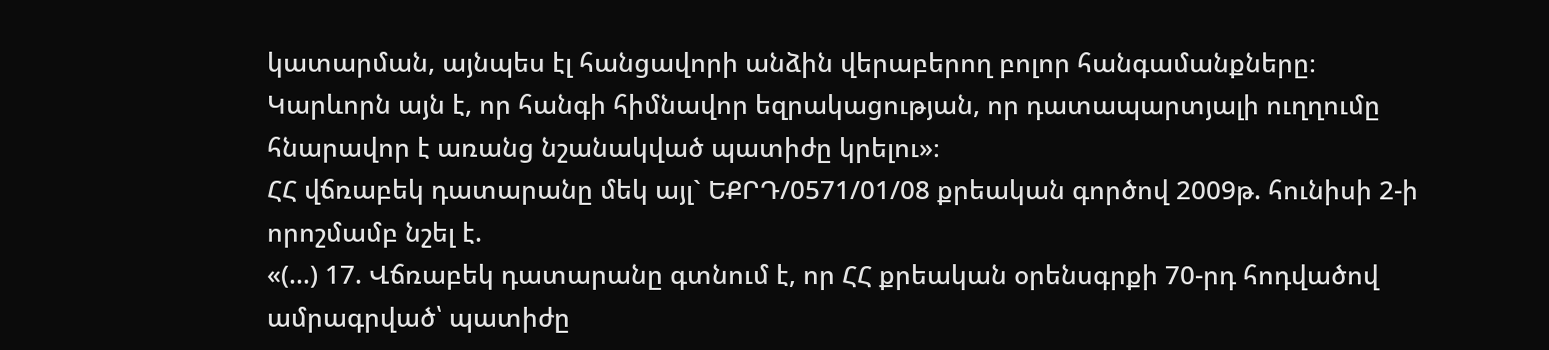կատարման, այնպես էլ հանցավորի անձին վերաբերող բոլոր հանգամանքները։ Կարևորն այն է, որ հանգի հիմնավոր եզրակացության, որ դատապարտյալի ուղղումը հնարավոր է առանց նշանակված պատիժը կրելու»։
ՀՀ վճռաբեկ դատարանը մեկ այլ` ԵՔՐԴ/0571/01/08 քրեական գործով 2009թ. հունիսի 2-ի որոշմամբ նշել է.
«(…) 17. Վճռաբեկ դատարանը գտնում է, որ ՀՀ քրեական օրենսգրքի 70-րդ հոդվածով ամրագրված՝ պատիժը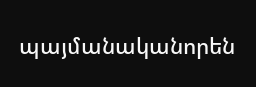պայմանականորեն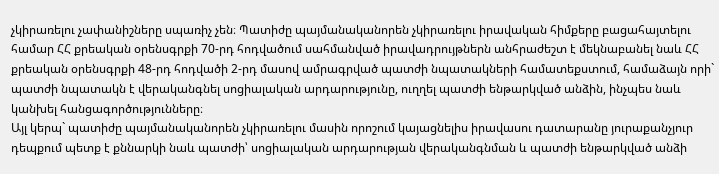չկիրառելու չափանիշները սպառիչ չեն։ Պատիժը պայմանականորեն չկիրառելու իրավական հիմքերը բացահայտելու համար ՀՀ քրեական օրենսգրքի 70-րդ հոդվածում սահմանված իրավադրույթներն անհրաժեշտ է մեկնաբանել նաև ՀՀ քրեական օրենսգրքի 48-րդ հոդվածի 2-րդ մասով ամրագրված պատժի նպատակների համատեքստում, համաձայն որի` պատժի նպատակն է վերականգնել սոցիալական արդարությունը, ուղղել պատժի ենթարկված անձին, ինչպես նաև կանխել հանցագործությունները։
Այլ կերպ` պատիժը պայմանականորեն չկիրառելու մասին որոշում կայացնելիս իրավասու դատարանը յուրաքանչյուր դեպքում պետք է քննարկի նաև պատժի՝ սոցիալական արդարության վերականգնման և պատժի ենթարկված անձի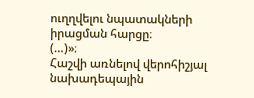ուղղվելու նպատակների իրացման հարցը։
(…)»։
Հաշվի առնելով վերոհիշյալ նախադեպային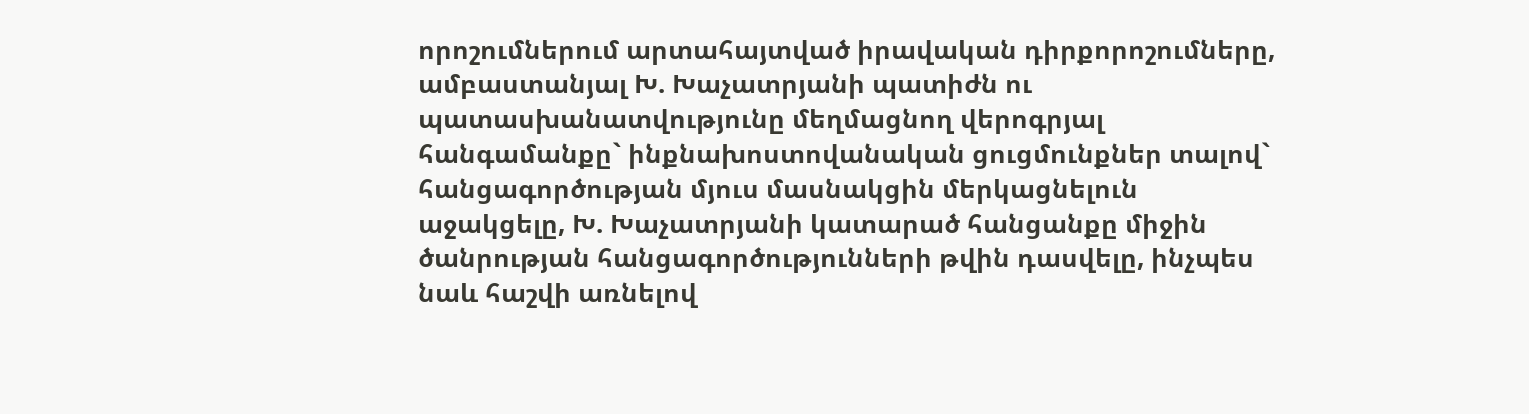որոշումներում արտահայտված իրավական դիրքորոշումները, ամբաստանյալ Խ. Խաչատրյանի պատիժն ու պատասխանատվությունը մեղմացնող վերոգրյալ հանգամանքը` ինքնախոստովանական ցուցմունքներ տալով` հանցագործության մյուս մասնակցին մերկացնելուն աջակցելը, Խ. Խաչատրյանի կատարած հանցանքը միջին ծանրության հանցագործությունների թվին դասվելը, ինչպես նաև հաշվի առնելով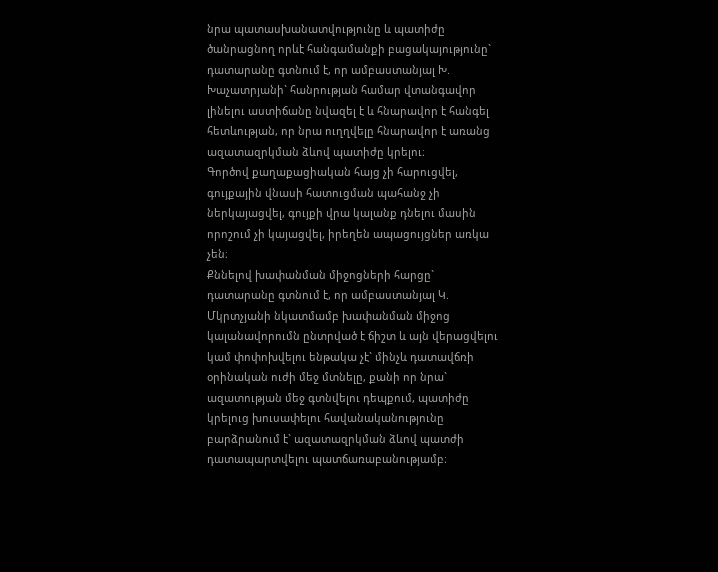նրա պատասխանատվությունը և պատիժը ծանրացնող որևէ հանգամանքի բացակայությունը` դատարանը գտնում է, որ ամբաստանյալ Խ. Խաչատրյանի` հանրության համար վտանգավոր լինելու աստիճանը նվազել է և հնարավոր է հանգել հետևության, որ նրա ուղղվելը հնարավոր է առանց ազատազրկման ձևով պատիժը կրելու։
Գործով քաղաքացիական հայց չի հարուցվել, գույքային վնասի հատուցման պահանջ չի ներկայացվել, գույքի վրա կալանք դնելու մասին որոշում չի կայացվել, իրեղեն ապացույցներ առկա չեն։
Քննելով խափանման միջոցների հարցը` դատարանը գտնում է, որ ամբաստանյալ Կ. Մկրտչյանի նկատմամբ խափանման միջոց կալանավորումն ընտրված է ճիշտ և այն վերացվելու կամ փոփոխվելու ենթակա չէ` մինչև դատավճռի օրինական ուժի մեջ մտնելը, քանի որ նրա` ազատության մեջ գտնվելու դեպքում, պատիժը կրելուց խուսափելու հավանականությունը բարձրանում է` ազատազրկման ձևով պատժի դատապարտվելու պատճառաբանությամբ։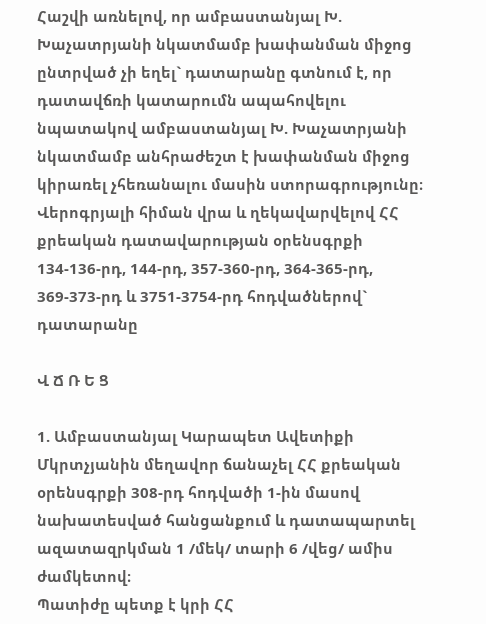Հաշվի առնելով, որ ամբաստանյալ Խ. Խաչատրյանի նկատմամբ խափանման միջոց ընտրված չի եղել` դատարանը գտնում է, որ դատավճռի կատարումն ապահովելու նպատակով ամբաստանյալ Խ. Խաչատրյանի նկատմամբ անհրաժեշտ է խափանման միջոց կիրառել չհեռանալու մասին ստորագրությունը։
Վերոգրյալի հիման վրա և ղեկավարվելով ՀՀ քրեական դատավարության օրենսգրքի 134-136-րդ, 144-րդ, 357-360-րդ, 364-365-րդ, 369-373-րդ և 3751-3754-րդ հոդվածներով` դատարանը

Վ Ճ Ռ Ե Ց

1. Ամբաստանյալ Կարապետ Ավետիքի Մկրտչյանին մեղավոր ճանաչել ՀՀ քրեական օրենսգրքի 308-րդ հոդվածի 1-ին մասով նախատեսված հանցանքում և դատապարտել ազատազրկման 1 /մեկ/ տարի 6 /վեց/ ամիս ժամկետով։
Պատիժը պետք է կրի ՀՀ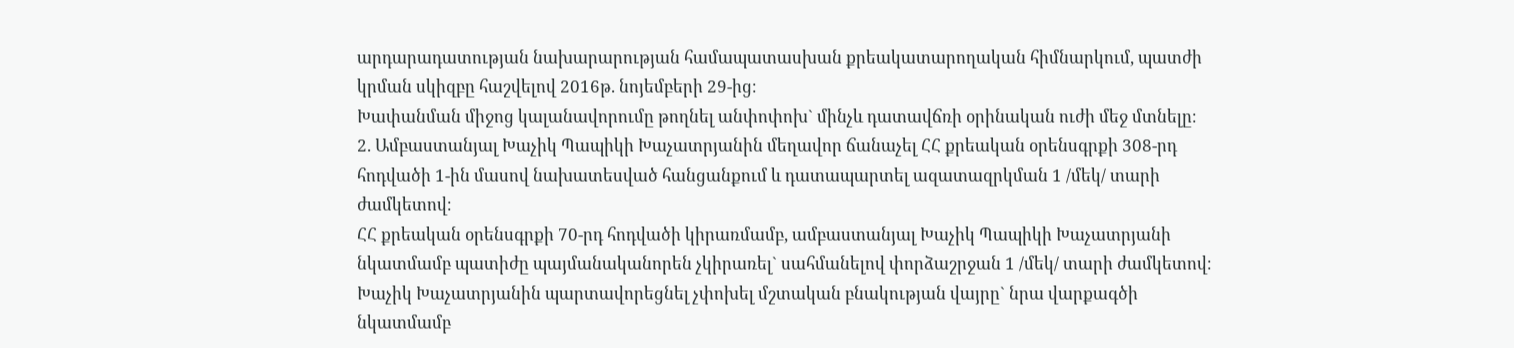արդարադատության նախարարության համապատասխան քրեակատարողական հիմնարկում, պատժի կրման սկիզբը հաշվելով 2016թ. նոյեմբերի 29-ից։
Խափանման միջոց կալանավորումը թողնել անփոփոխ` մինչև դատավճռի օրինական ուժի մեջ մտնելը։
2. Ամբաստանյալ Խաչիկ Պապիկի Խաչատրյանին մեղավոր ճանաչել ՀՀ քրեական օրենսգրքի 308-րդ հոդվածի 1-ին մասով նախատեսված հանցանքում և դատապարտել ազատազրկման 1 /մեկ/ տարի ժամկետով։
ՀՀ քրեական օրենսգրքի 70-րդ հոդվածի կիրառմամբ, ամբաստանյալ Խաչիկ Պապիկի Խաչատրյանի նկատմամբ պատիժը պայմանականորեն չկիրառել` սահմանելով փորձաշրջան 1 /մեկ/ տարի ժամկետով։ Խաչիկ Խաչատրյանին պարտավորեցնել չփոխել մշտական բնակության վայրը` նրա վարքագծի նկատմամբ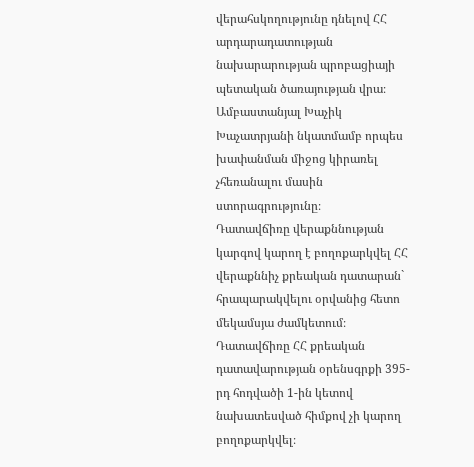վերահսկողությունը դնելով ՀՀ արդարադատության նախարարության պրոբացիայի պետական ծառայության վրա։
Ամբաստանյալ Խաչիկ Խաչատրյանի նկատմամբ որպես խափանման միջոց կիրառել չհեռանալու մասին ստորագրությունը։
Դատավճիռը վերաքննության կարգով կարող է բողոքարկվել ՀՀ վերաքննիչ քրեական դատարան` հրապարակվելու օրվանից հետո մեկամսյա ժամկետում։
Դատավճիռը ՀՀ քրեական դատավարության օրենսգրքի 395-րդ հոդվածի 1-ին կետով նախատեսված հիմքով չի կարող բողոքարկվել։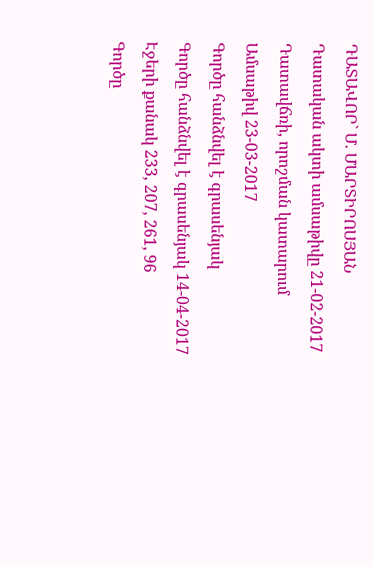ԴԱՏԱՎՈՐ` Մ. ՄԱՐՏԻՐՈՍՅԱՆ
Դատական ակտի ամսաթիվը 21-02-2017
Դատավճռի, որոշման կատարում
Ամսաթիվ 23-03-2017
Գործը հանձնվել է գրասենյակ
Գործը հանձնվել է գրասենյակ 14-04-2017
Էջերի քանակ 233, 207, 261, 96
Գործը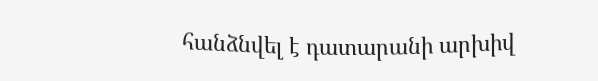հանձնվել է դատարանի արխիվ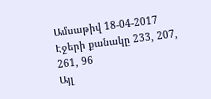Ամսաթիվ 18-04-2017
Էջերի քանակը 233, 207, 261, 96
Այլ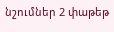նշումներ 2 փաթեթ